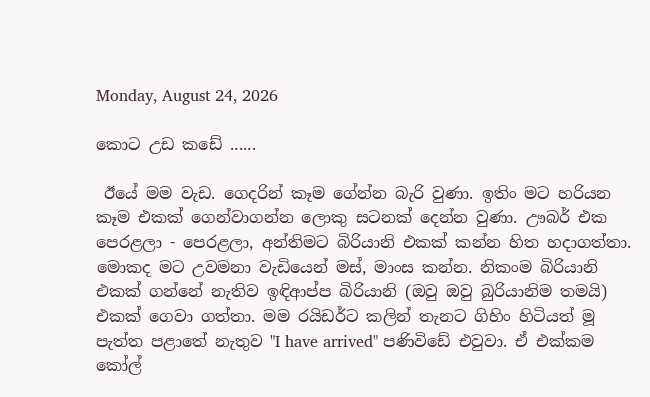Monday, August 24, 2026

කොට උඩ කඩේ ......

 ඊයේ මම වැඩ. ගෙදරින් කෑම ගේන්න බැරි වුණා. ඉතිං මට හරියන කෑම එකක් ගෙන්වාගන්න ලොකු සටනක් දෙන්න වුණා. ඌබර් එක පෙරළලා - පෙරළලා, අන්තිමට බිරියානි එකක් කන්න හිත හදාගත්තා. මොකද මට උවමනා වැඩියෙන් මස්, මාංස කන්න. නිකංම බිරියානි එකක් ගන්නේ නැතිව ඉඳිආප්ප බිරියානි (ඔවු ඔවු බුරියානිම තමයි) එකක් ගෙවා ගත්තා. මම රයිඩර්ට කලින් තැනට ගිහිං හිටියත් මූ පැත්ත පළාතේ නැතුව "I have arrived" පණිවිඩේ එවුවා. ඒ එක්කම කෝල්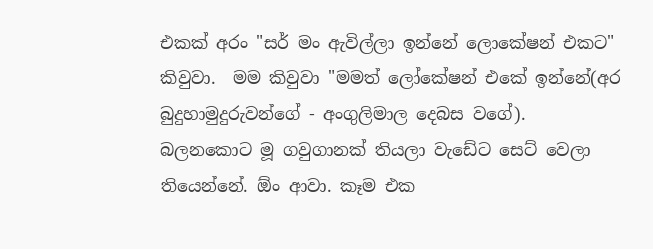එකක් අරං "සර් මං ඇවිල්ලා ඉන්නේ ලොකේෂන් එකට" කිවුවා.  මම කිවුවා "මමත් ලෝකේෂන් එකේ ඉන්නේ(අර බුදුහාමුදුරුවන්ගේ - අංගුලිමාල දෙබස වගේ). බලනකොට මූ ගවුගානක් තියලා වැඩේට සෙට් වෙලා තියෙන්නේ. ඕං ආවා. කෑම එක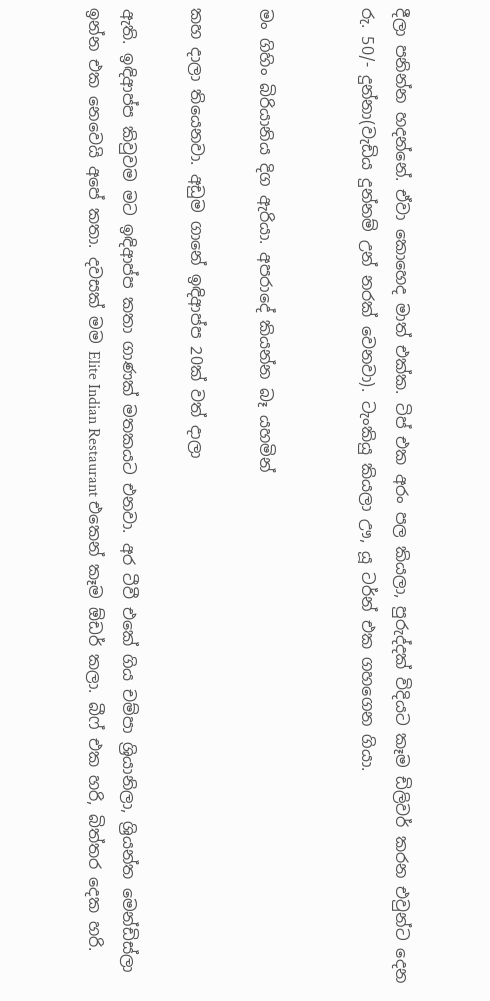දීලා පනින්න හදන්නේ. ඒවා කොහෙද මාත් එක්ක. ටිප් එක අරං පල කියලා, පුරුද්දක් විදියට කෑම ඩිලිවර් කරන එවුන්ට දෙන රු. 50/- දුන්නා(වැඩිය දුන්නම් උන් නරක් වෙනවා). ටැංකියු කියලා ඌ, යූ ටර්න් එක ගහගෙන ගියා.


මං ගිහිං බිරියානිය දිග ඇරියා. අපරාදේ කියන්න බෑ යහමින්

කහ දාලා තියෙනවා. අඩුම ගානේ ඉඳිආප්ප 20ක් වත් දාලා

ඇති. ඉඳිආප්ප කිවුවම මට ඉඳිආප්ප කතා ගාණක් මතකයට එනවා. අර ටීවී එකේ ගිය චම්පා ශ්‍රියානිලා, ශ්‍රියන්ත මෙන්ඩිස්ලා ඉන්න එක නෙවෙයි අපේ කතා. දවසක් මම Elite Indian Restaurant එකෙන් කෑම ඕඩර් කලා. බීෆ් එක හරි, බිත්තර දෙක හරි.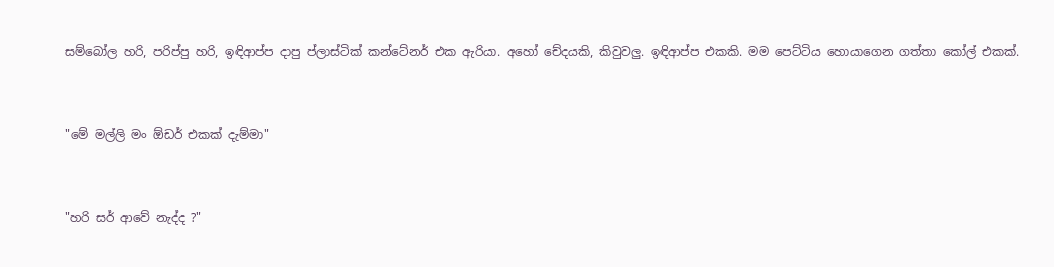සම්බෝල හරි, පරිප්පු හරි, ඉඳිආප්ප දාපු ප්ලාස්ටික් කන්ටේනර් එක ඇරියා. අහෝ චේදයකි, කිවුවලු. ඉඳිආප්ප එකකි. මම පෙට්ටිය හොයාගෙන ගත්තා කෝල් එකක්.


"මේ මල්ලි මං ඕඩර් එකක් දැම්මා"


"හරි සර් ආවේ නැද්ද ?"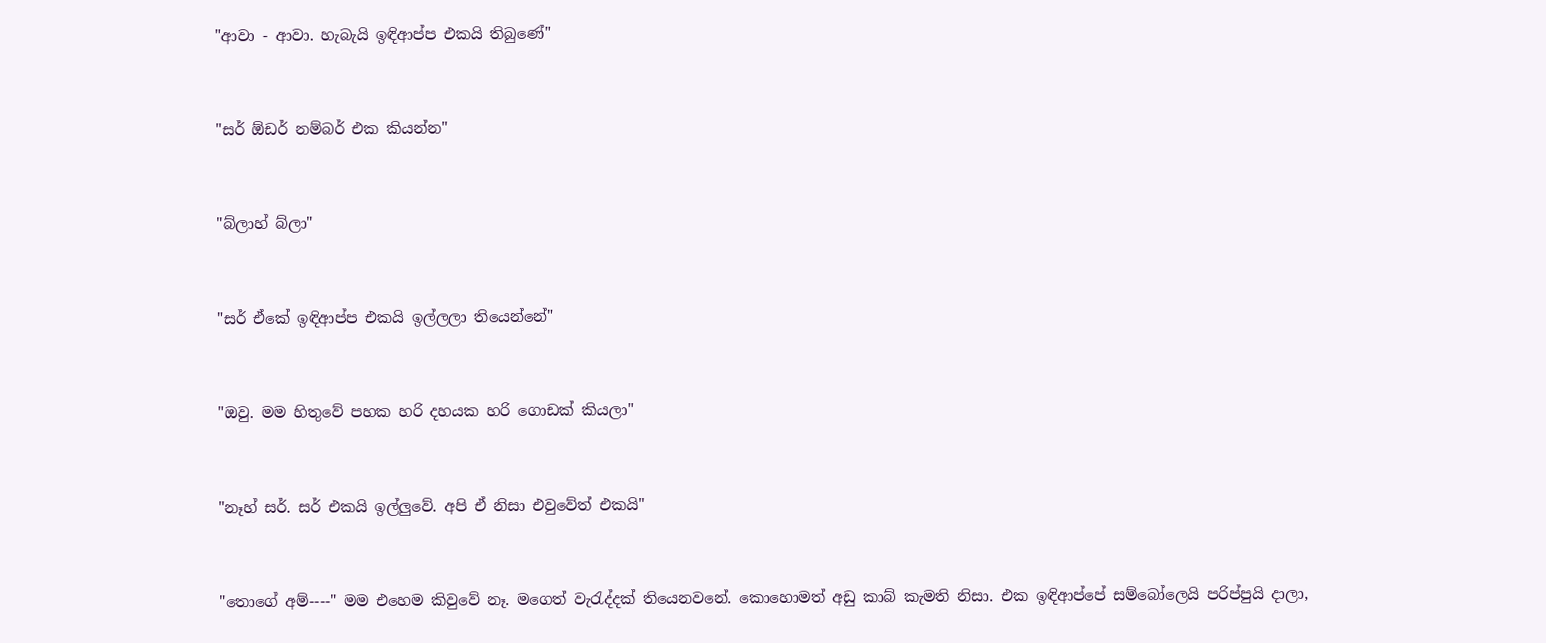"ආවා - ආවා. හැබැයි ඉඳිආප්ප එකයි තිබුණේ"


"සර් ඕඩර් නම්බර් එක කියන්න"


"බ්ලාහ් බ්ලා"


"සර් ඒකේ ඉඳිආප්ප එකයි ඉල්ලලා තියෙන්නේ"


"ඔවු. මම හිතුවේ පහක හරි දහයක හරි ගොඩක් කියලා"


"නෑහ් සර්. සර් එකයි ඉල්ලුවේ. අපි ඒ නිසා එවුවේත් එකයි"


"තොගේ අම්----" මම එහෙම කිවුවේ නෑ. මගෙත් වැරැද්දක් තියෙනවනේ. කොහොමත් අඩු කාබ් කැමති නිසා. එක ඉඳිආප්පේ සම්බෝලෙයි පරිප්පුයි දාලා,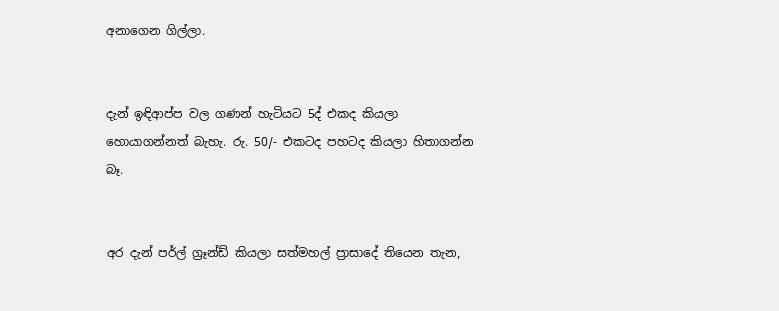අනාගෙන ගිල්ලා.


දැන් ඉඳිආප්ප වල ගණන් හැටියට 5ද් එකද කියලා හොයාගන්නත් බැහැ. රු. 50/- එකටද පහටද කියලා හිතාගන්න බෑ.


අර දැන් පර්ල් ග්‍රෑන්ඩ් කියලා සත්මහල් ප්‍රාසාදේ තියෙන තැන,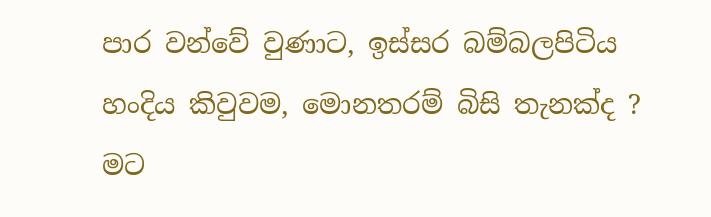පාර වන්වේ වුණාට, ඉස්සර බම්බලපිටිය හංදිය කිවුවම, මොනතරම් බිසි තැනක්ද ? මට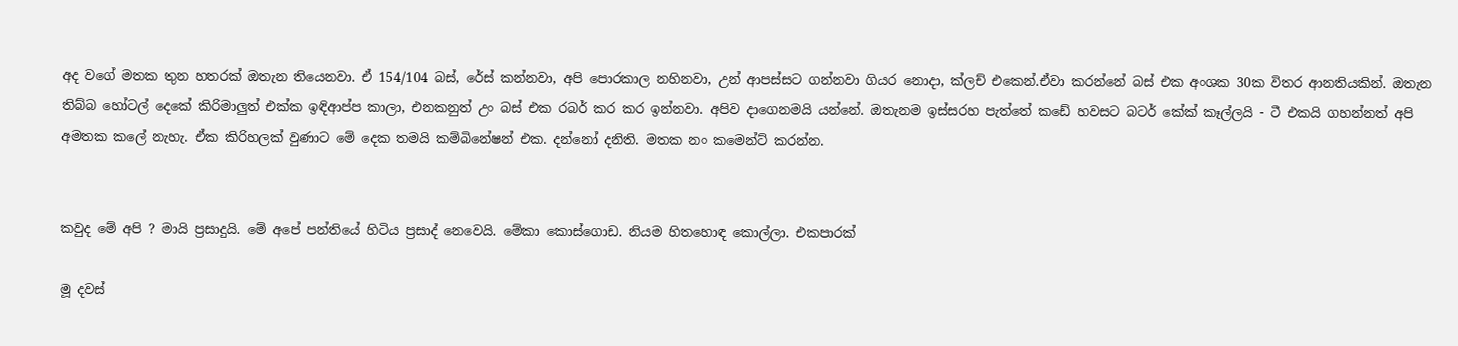අද වගේ මතක තුන හතරක් ඔතැන තියෙනවා. ඒ 154/104 බස්, රේස් කන්නවා, අපි පොරකාල නහිනවා, උන් ආපස්සට ගන්නවා ගියර නොදා, ක්ලච් එකෙන්.ඒවා කරන්නේ බස් එක අංශක 30ක විතර ආනතියකින්. ඔතැන තිබ්බ හෝටල් දෙකේ කිරිමාලුත් එක්ක ඉඳිආප්ප කාලා, එනකනුත් උං බස් එක රබර් කර කර ඉන්නවා. අපිව දාගෙනමයි යන්නේ. ඔතැනම ඉස්සරහ පැත්තේ කඩේ හවසට බටර් කේක් කෑල්ලයි - ටී එකයි ගහන්නත් අපි අමතක කලේ නැහැ. ඒක කිරිහලක් වුණාට මේ දෙක තමයි කම්බිනේෂන් එක. දන්නෝ දනිති. මතක නං කමෙන්ට් කරන්න.


කවුද මේ අපි ? මායි ප්‍රසාදුයි. මේ අපේ පන්තියේ හිටිය ප්‍රසාද් නෙවෙයි. මේකා කොස්ගොඩ. නියම හිතහොඳ කොල්ලා. එකපාරක්

මූ දවස්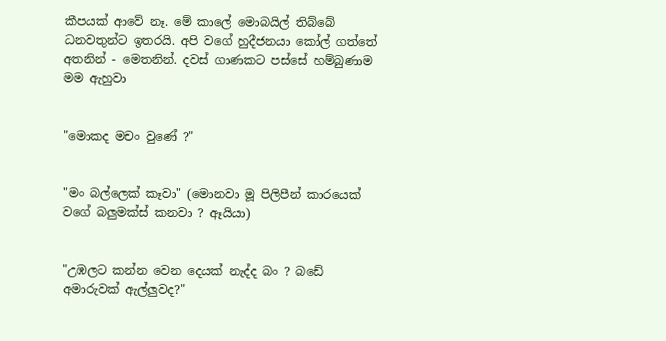කීපයක් ආවේ නෑ. මේ කාලේ මොබයිල් තිබ්බේ ධනවතුන්ට ඉතරයි. අපි වගේ හුදීජනයා කෝල් ගත්තේ අතනින් - මෙතනින්. දවස් ගාණකට පස්සේ හම්බුණාම මම ඇහුවා


"මොකද මචං වුණේ ?"


"මං බල්ලෙක් කෑවා" (මොනවා මූ පිලිපීන් කාරයෙක් වගේ බලුමක්ස් කනවා ? ඈයියා)


"උඹලට කන්න වෙන දෙයක් නැද්ද බං ? බඩේ අමාරුවක් ඇල්ලුවද?"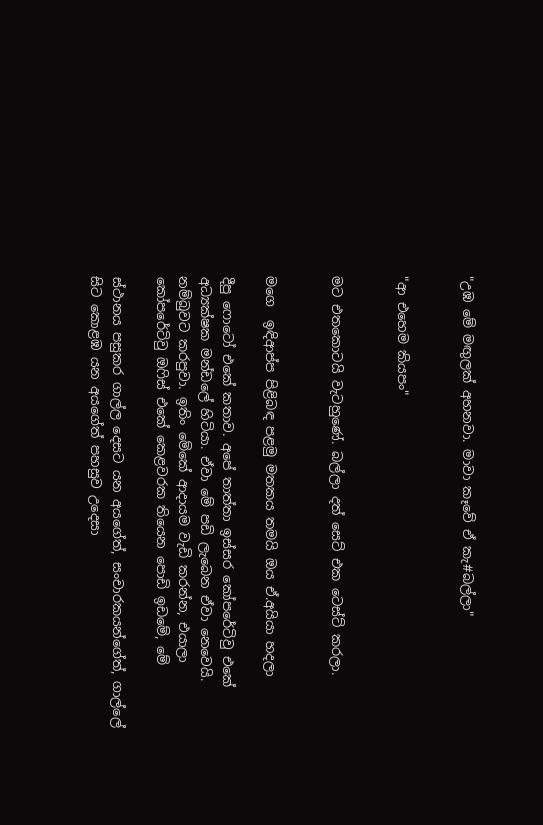"උඹ මේ මඟුලක් අහනවා. මාවා කෑවේ ඒ කැ#බල්ලා"


"ආ එහෙම කියපං"


මට එතකොටයි වැටහුණේ. බල්ලා දත් සෙට් එක ටෙස්ට් කරලා.


මගෙ  ඉඳිආප්ප පිළිබඳ පළමු මතකය තමයි ඔය ඒ.අයියා හදලා

දීපු ෆොටෝ එකේ කතාව. අපේ තාත්තා ඉස්සර කෝපරේටිවු එකේ අධ්‍යක්ෂක මන්ඩලේ හිටියා. ඒවා මේ පඩි ලැබෙන ඒවා නෙවෙයි. නම්බුවට කරපුවා. ඉතිං මේකේ ආදායම වැඩි කරන්න, එයාලා කෝපරේටිවු ඔෆිස් එකේ කෙළවරක තියෙන පොඩි ඉඩමේ, මේ

ස්ථානය පසුකර ගාල්ල දෙසට යන අයගේත්, සංචාරකයන්ගේත්, ගාල්ලේ සිට කොළඹ යන අයගේත් පහසුව උදෙසා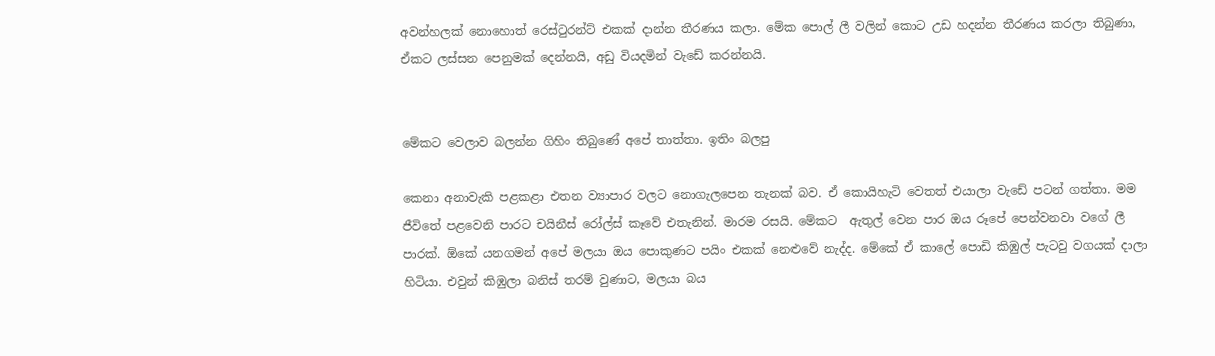අවන්හලක් නොහොත් රෙස්ටුරන්ට් එකක් දාන්න තීරණය කලා. මේක පොල් ලී වලින් කොට උඩ හදන්න තීරණය කරලා තිබුණා, ඒකට ලස්සන පෙනුමක් දෙන්නයි, අඩු වියදමින් වැඩේ කරන්නයි.


මේකට වෙලාව බලන්න ගිහිං තිබුණේ අපේ තාත්තා. ඉතිං බලපු

කෙනා අනාවැකි පළකළා එතන ව්‍යාපාර වලට නොගැලපෙන තැනක් බව. ඒ කොයිහැටි වෙතත් එයාලා වැඩේ පටන් ගත්තා. මම ජීවිතේ පළවෙනි පාරට චයිනීස් රෝල්ස් කෑවේ එතැනින්. මාරම රසයි. මේකට  ඇතුල් වෙන පාර ඔය රූපේ පෙන්වනවා වගේ ලී පාරක්. ඕකේ යනගමන් අපේ මලයා ඔය පොකුණට පයිං එකක් නෙළුවේ නැද්ද. මේකේ ඒ කාලේ පොඩි කිඹුල් පැටවු වගයක් දාලා හිටියා. එවුන් කිඹුලා බනිස් තරම් වුණාට, මලයා බය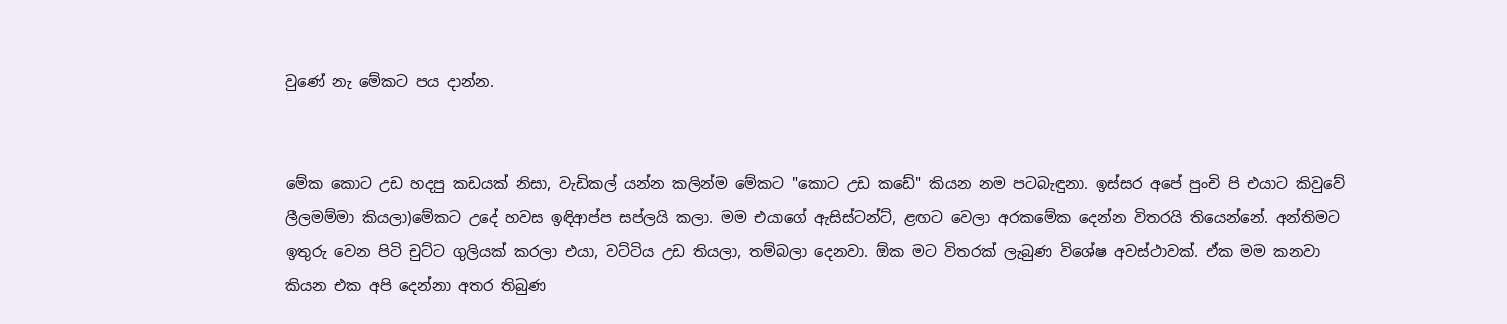වුණේ නැ මේකට පය දාන්න.


මේක කොට උඩ හදපු කඩයක් නිසා, වැඩිකල් යන්න කලින්ම මේකට "කොට උඩ කඩේ" කියන නම පටබැඳුනා. ඉස්සර අපේ පුංචි පි එයාට කිවුවේ ලීලමම්මා කියලා)මේකට උදේ හවස ඉඳිආප්ප සප්ලයි කලා. මම එයාගේ ඇසිස්ටන්ට්, ළඟට වෙලා අරකමේක දෙන්න විතරයි තියෙන්නේ. අන්තිමට ඉතුරු වෙන පිටි චුට්ට ගුලියක් කරලා එයා, වට්ටිය උඩ තියලා, තම්බලා දෙනවා. ඕක මට විතරක් ලැබුණ විශේෂ අවස්ථාවක්. ඒක මම කනවා කියන එක අපි දෙන්නා අතර තිබුණ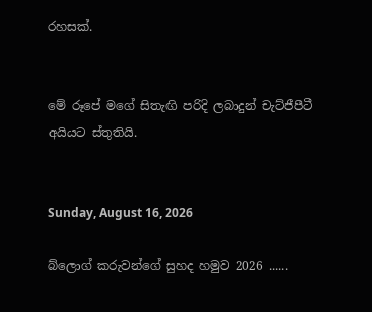රහසක්.


මේ රූපේ මගේ සිතැඟි පරිදි ලබාදුන් චැට්ජීපීටී අයියට ස්තුතියි.


Sunday, August 16, 2026

බ්ලොග් කරුවන්ගේ සුහද හමුව 2026 ......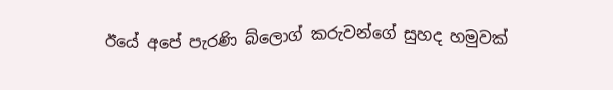ඊයේ අපේ පැරණි බ්ලොග් කරුවන්ගේ සුහද හමුවක්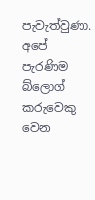පැවැත්වුණා. අපේ පැරණිම බ්ලොග් කරුවෙකු වෙන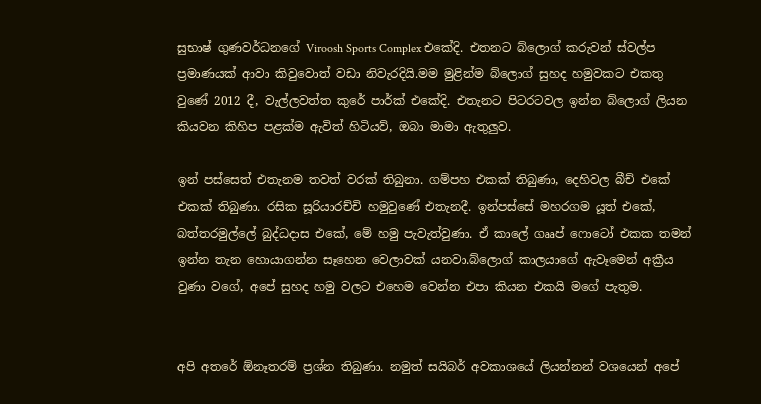සුභාෂ් ගුණවර්ධනගේ Viroosh Sports Complex එකේදි. එතනට බ්ලොග් කරුවන් ස්වල්ප ප්‍රමාණයක් ආවා කිවුවොත් වඩා නිවැරදියි.මම මුළින්ම බ්ලොග් සුහද හමුවකට එකතු වුණේ 2012 දී, වැල්ලවත්ත කුරේ පාර්ක් එකේදි. එතැනට පිටරටවල ඉන්න බ්ලොග් ලියන කියවන කිහිප පළක්ම ඇවිත් හිටියව්, ඔබා මාමා ඇතුලුව.

ඉන් පස්සෙත් එතැනම තවත් වරක් තිබුනා. ගම්පහ එකක් තිබුණා, දෙහිවල බීච් එකේ එකක් තිබුණා. රසික සූරියාරච්චි හමුවුණේ එතැනදී. ඉන්පස්සේ මහරගම යූත් එකේ, බත්තරමුල්ලේ බුද්ධදාස එකේ, මේ හමු පැවැත්වුණා. ඒ කාලේ ගෲප් ෆොටෝ එකක තමන් ඉන්න තැන හොයාගන්න සෑහෙන වෙලාවක් යනවා.බ්ලොග් කාලයාගේ ඇවෑමෙන් අක්‍රීය වුණා වගේ, අපේ සුහද හමු වලට එහෙම වෙන්න එපා කියන එකයි මගේ පැතුම.


අපි අතරේ ඕනෑතරම් ප්‍රශ්න තිබුණා. නමුත් සයිබර් අවකාශයේ ලියන්නන් වශයෙන් අපේ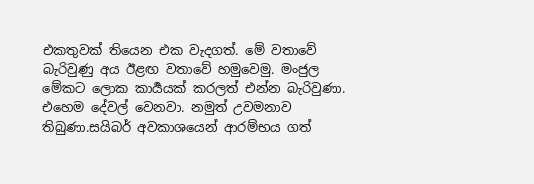එකතුවක් තියෙන එක වැදගත්. මේ වතාවේ බැරිවුණු අය ඊළඟ වතාවේ හමුවෙමු. මංජුල මේකට ලොක කාර්‍යයක් කරලත් එන්න බැරිවුණා. එහෙම දේවල් වෙනවා. නමුත් උවමනාව තිබුණා.සයිබර් අවකාශයෙන් ආරම්භය ගත්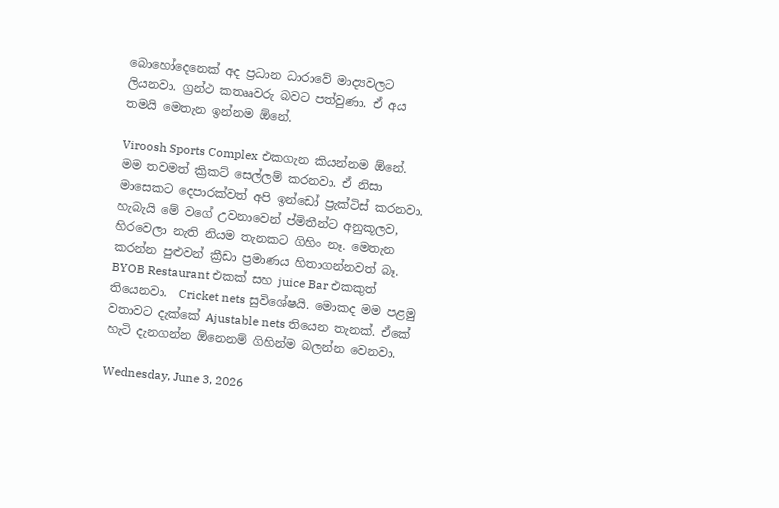බොහෝදෙනෙක් අද ප්‍රධාන ධාරාවේ මාද්‍යවලට ලියනවා. ග්‍රන්ථ කතෲවරු බවට පත්වුණා. ඒ අය තමයි මෙතැන ඉන්නම ඕනේ.

Viroosh Sports Complex එකගැන කියන්නම ඕනේ. මම තවමත් ක්‍රිකට් සෙල්ලම් කරනවා. ඒ නිසා මාසෙකට දෙපාරක්වත් අපි ඉන්ඩෝ ප්‍රැක්ටිස් කරනවා. හැබැයි මේ වගේ උවනාවෙන් ප්‍මිතීන්ට අනුකූලව, හිරවෙලා නැති නියම තැනකට ගිහිං නෑ. මෙතැන කරන්න පුළුවන් ක්‍රීඩා ප්‍රමාණය හිතාගන්නවත් බෑ. BYOB Restaurant එකක් සහ juice Bar එකකුත් තියෙනවා.  Cricket nets සුවිශේෂයි. මොකද මම පළමු වතාවට දැක්කේ Ajustable nets තියෙන තැනක්. ඒකේ හැටි දැනගන්න ඕනෙනම් ගිහින්ම බලන්න වෙනවා.

Wednesday, June 3, 2026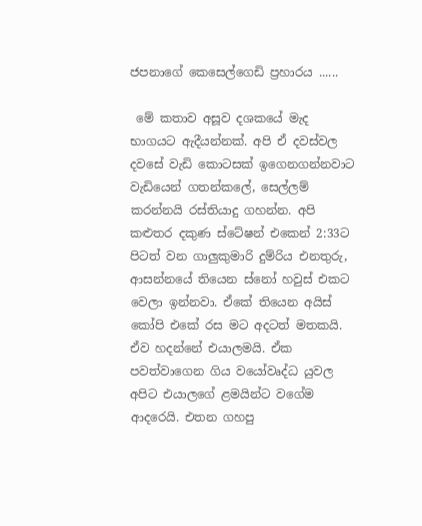ජපනාගේ කෙසෙල්ගෙඩි ප්‍රහාරය ......

 මේ කතාව අසූව දශකයේ මැද භාගයට ඇදීයන්නක්. අපි ඒ දවස්වල දවසේ වැඩි කොටසක් ඉගෙනගන්නවාට වැඩියෙන් ගතන්කලේ, සෙල්ලම් කරන්නයි රස්තියාදු ගහන්න. අපි කළුතර දකුණ ස්ටේෂන් එකෙන් 2:33ට පිටත් වන ගාලුකුමාරි දුම්රිය එනතුරු, ආසන්නයේ තියෙන ස්නෝ හවුස් එකට වෙලා ඉන්නවා. ඒකේ තියෙන අයිස් කෝපි එකේ රස මට අදටත් මතකයි. ඒව හදන්නේ එයාලමයි. ඒක පවත්වාගෙන ගිය වයෝවෘද්ධ යුවල අපිට එයාලගේ ළමයින්ට වගේම ආදරෙයි. එතන ගහපු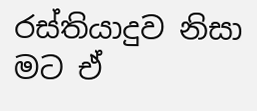රස්තියාදුව නිසා මට ඒ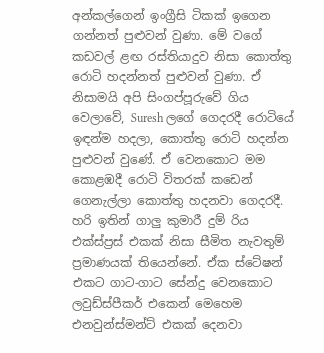අන්කල්ගෙන් ඉංග්‍රීසි ටිකක් ඉගෙන ගන්නත් පුළුවන් වුණා. මේ වගේ කඩවල් ළඟ රස්තියාදුව නිසා කොත්තු රොටි හදන්නත් පුළුවන් වුණා. ඒ නිසාමයි අපි සිංගප්පූරුවේ ගිය වෙලාවේ, Suresh ලගේ ගෙදරදී රොටියේ ඉඳන්ම හදලා, කොත්තු රොටි හදන්න පුළුවන් වුණේ. ඒ වෙනකොට මම කොළඹදී රොටි විතරක් කඩෙන් ගෙනැල්ලා කොත්තු හදනවා ගෙදරදී. හරි ඉතින් ගාලු කුමාරී දුම් රිය එක්ස්ප්‍රස් එකක් නිසා සීමිත නැවතුම් ප්‍රමාණයක් තියෙන්නේ. ඒක ස්ටේෂන් එකට ගාට-ගාට සේන්දු වෙනකොට ලවුඩ්ස්පීකර් එකෙන් මෙහෙම එනවුන්ස්මන්ට් එකක් දෙනවා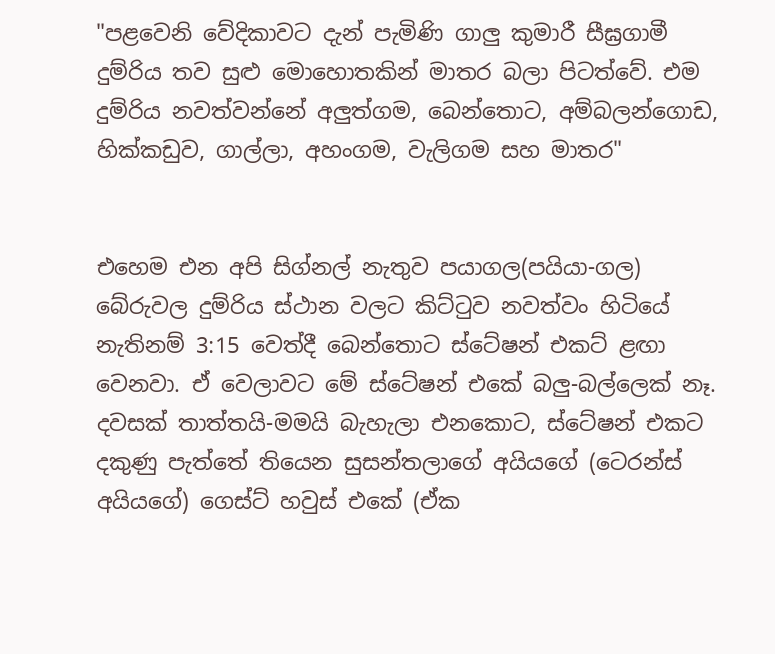"පළවෙනි වේදිකාවට දැන් පැමිණි ගාලු කුමාරී සීඝ්‍රගාමී දුම්රිය තව සුළු මොහොතකින් මාතර බලා පිටත්වේ. එම දුම්රිය නවත්වන්නේ අලුත්ගම, බෙන්තොට, අම්බලන්ගොඩ, හික්කඩුව, ගාල්ලා, අහංගම, වැලිගම සහ මාතර"


එහෙම එන අපි සිග්නල් නැතුව පයාගල(පයියා-ගල) බේරුවල දුම්රිය ස්ථාන වලට කිට්ටුව නවත්වං හිටියේ නැතිනම් 3:15 වෙත්දී බෙන්තොට ස්ටේෂන් එකට් ළඟා වෙනවා. ඒ වෙලාවට මේ ස්ටේෂන් එකේ බලු-බල්ලෙක් නෑ. දවසක් තාත්තයි-මමයි බැහැලා එනකොට, ස්ටේෂන් එකට දකුණු පැත්තේ තියෙන සුසන්තලාගේ අයියගේ (ටෙරන්ස් අයියගේ) ගෙස්ට් හවුස් එකේ (ඒක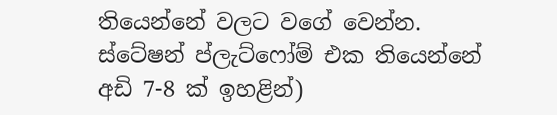තියෙන්නේ වලට වගේ වෙන්න. ස්ටේෂන් ප්ලැට්ෆෝම් එක තියෙන්නේ අඩි 7-8 ක් ඉහළින්)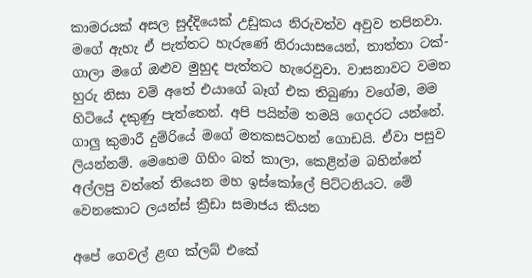කාමරයක් අසල සුද්දියෙක් උඩුකය නිරුවත්ව අවුව තපිනවා. මගේ ඇහැ ඒ පැත්තට හැරුණේ නිරායාසයෙන්, තාත්තා ටක්-ගාලා මගේ ඔළුව මුහුද පැත්තට හැරෙවුවා. වාසනාවට වමත හුරු නිසා වම් අතේ එයාගේ බෑග් එක තිබුණා වගේම, මම හිටියේ දකුණු පැත්තෙන්. අපි පයින්ම තමයි ගෙදරට යන්නේ. ගාලු කුමාරී දුම්රියේ මගේ මතකසටහන් ගොඩයි. ඒවා පසුව ලියන්නම්. මෙහෙම ගිහිං බත් කාලා, කෙළින්ම බහින්නේ අල්ලපු වත්තේ තියෙන මහ ඉස්කෝලේ පිට්ටනියට. මේ වෙනකොට ලයන්ස් ක්‍රීඩා සමාජය කියන

අපේ ගෙවල් ළඟ ක්ලබ් එකේ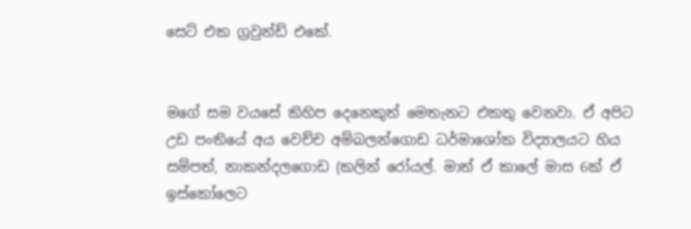සෙට් එක ග්‍රවුන්ඩ් එකේ.


මගේ සම වයසේ කිහිප දෙනෙකුත් මෙතැනට එකතු වෙනවා. ඒ අපිට උඩ පංතියේ අය වෙච්ච අම්බලන්ගොඩ ධර්මාශෝක විද්‍යාලයට හිය සම්පත්, නාකන්දලගොඩ (කලින් රෝයල්. මාත් ඒ කාලේ මාස 6ක් ඒ ඉස්කෝලෙට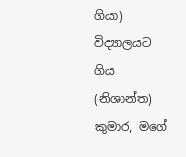ගියා) විද්‍යාලයට ගිය (නිශාන්ත) කුමාර, මගේ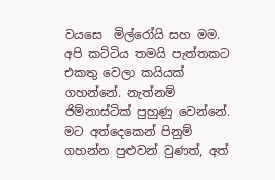වයසෙ  මිල්රෝයි සහ මම. අපි කට්ටිය තමයි පැත්තකට එකතු වෙලා කයියක් ගහන්නේ. නැත්නම් ජිම්නාස්ටික් පුහුණු වෙන්නේ. මට අත්දෙකෙන් පිනුම් ගහන්න පුළුවන් වුණත්, අත්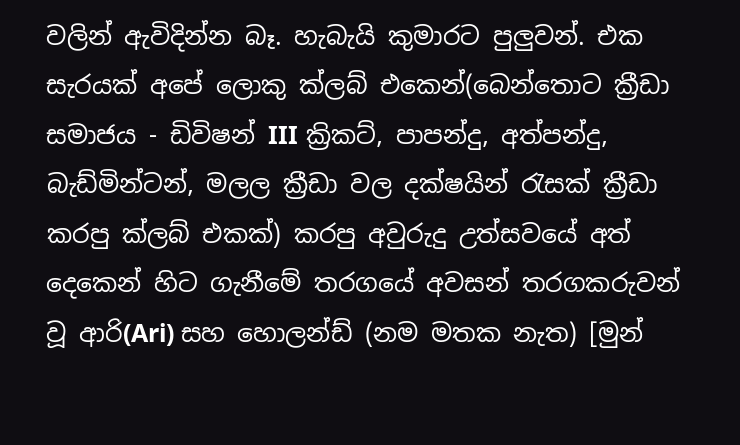වලින් ඇවිදින්න බෑ. හැබැයි කුමාරට පුලුවන්. එක සැරයක් අපේ ලොකු ක්ලබ් එකෙන්(බෙන්තොට ක්‍රීඩා සමාජය - ඩිවිෂන් III ක්‍රිකට්, පාපන්දු, අත්පන්දු, බැඩ්මින්ටන්, මලල ක්‍රීඩා වල දක්ෂයින් රැසක් ක්‍රීඩා කරපු ක්ලබ් එකක්) කරපු අවුරුදු උත්සවයේ අත් දෙකෙන් හිට ගැනීමේ තරගයේ අවසන් තරගකරුවන් වූ ආරි(Ari) සහ හොලන්ඩ් (නම මතක නැත) [මුන්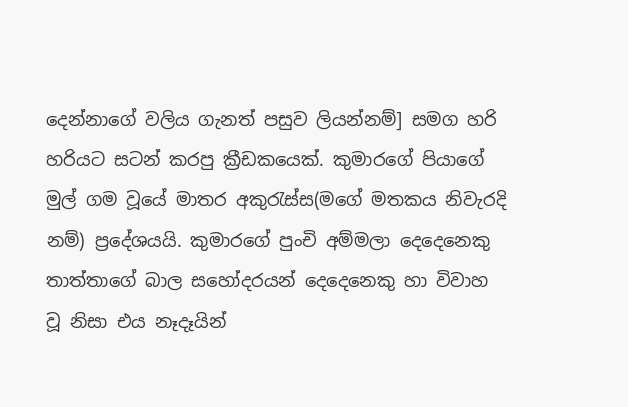දෙන්නාගේ වලිය ගැනත් පසුව ලියන්නම්] සමග හරි හරියට සටන් කරපු ක්‍රීඩකයෙක්. කුමාරගේ පියාගේ මුල් ගම වූයේ මාතර අකුරැස්ස(මගේ මතකය නිවැරදි නම්) ප්‍රදේශයයි. කුමාරගේ පුංචි අම්මලා දෙදෙනෙකු තාත්තාගේ බාල සහෝදරයන් දෙදෙනෙකු හා විවාහ වූ නිසා එය නෑදෑයින්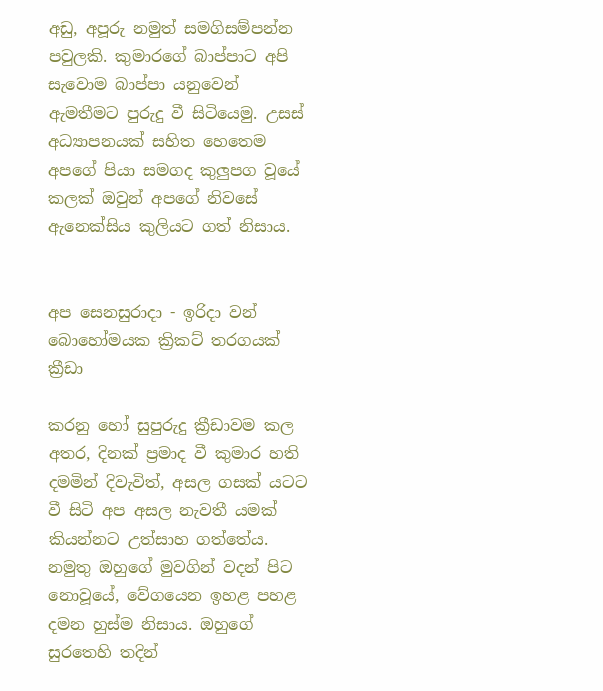අඩු, අපූරු නමුත් සමගිසම්පන්න පවුලකි. කුමාරගේ බාප්පාට අපි සැවොම බාප්පා යනුවෙන් ඇමතීමට පුරුදු වී සිටියෙමු. උසස් අධ්‍යාපනයක් සහිත හෙතෙම අපගේ පියා සමගද කුලුපග වූයේ කලක් ඔවුන් අපගේ නිවසේ ඇනෙක්සිය කුලියට ගත් නිසාය.


අප සෙනසුරාදා - ඉරිදා වන් බොහෝමයක ක්‍රිකට් තරගයක් ක්‍රීඩා

කරනු හෝ සුපුරුදු ක්‍රීඩාවම කල අතර, දිනක් ප්‍රමාද වී කුමාර හති දමමින් දිවැවිත්, අසල ගසක් යටට වී සිටි අප අසල නැවතී යමක් කියන්නට උත්සාහ ගත්තේය. නමුතු ඔහුගේ මුවගින් වදන් පිට නොවූයේ, වේගයෙන ඉහළ පහළ දමන හුස්ම නිසාය. ඔහුගේ සුරතෙහි තදින්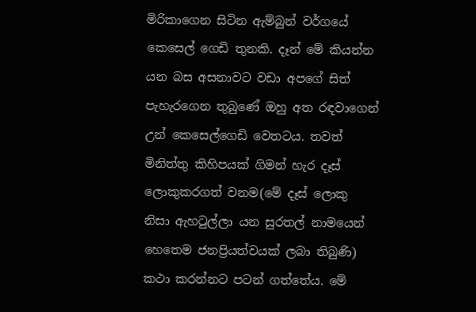මිරිකාගෙන සිටින ඇම්බුන් වර්ගයේ කෙසෙල් ගෙඩි තුනකි. දෑන් මේ කියන්න යන බස අසනාවට වඩා අපගේ සිත් පැහැරගෙන තුබුණේ ඔහු අත රඳවාගෙන් උන් කෙසෙල්ගෙඩි වෙතටය. තවත් මිනිත්තු කිහිපයක් ගිමන් හැර දෑස් ලොකුකරගත් වනම(මේ දෑස් ලොකු නිසා ඇහටුල්ලා යන සුරතල් නාමයෙන් හෙතෙම ජනප්‍රියත්වයක් ලබා තිබුණි) කථා කරන්නට පටන් ගත්තේය. මේ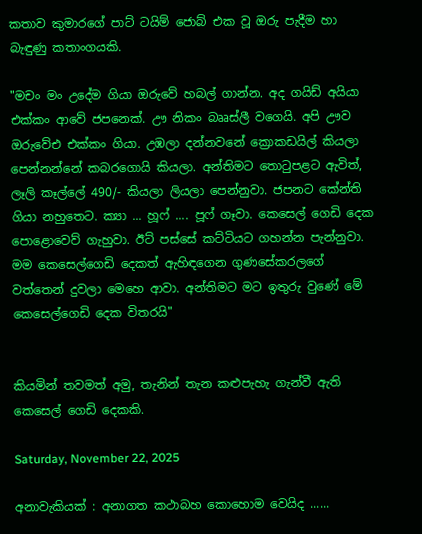කතාව කුමාරගේ පාට් ටයිම් ජොබ් එක වූ ඔරු පැදීම හා බැඳුණු කතාංගයකි.

"මචං මං උදේම ගියා ඔරුවේ හබල් ගාන්න. අද ගයිඩ් අයියා එක්කං ආවේ ජපනෙක්. ඌ නිකං බෲස්ලී වගෙයි. අපි ඌව ඔරුවේඑ එක්කං ගියා. උඹලා දන්නවනේ ක්‍රොකඩයිල් කියලා පෙන්නන්නේ කබරගොයි කියලා. අන්තිමට තොටුපළට ඇවිත්, ලෑලි කෑල්ලේ 490/- කියලා ලියලා පෙන්නුවා. ජපනට කේන්ති ගියා නහුතෙට. ක්‍යා ... හූෆ් .... පූෆ් ගෑවා. කෙසෙල් ගෙඩි දෙක පොළොවෙව් ගැහුවා. ඊට් පස්සේ කට්ටියට ගහන්න පැන්නුවා. මම කෙසෙල්ගෙඩි දෙකත් ඇහිඳගෙන ගුණසේකරලගේ වත්තෙන් දුවලා මෙහෙ ආවා. අන්තිමට මට ඉතුරු වුණේ මේ කෙසෙල්ගෙඩි දෙක විතරයි"


කියමින් තවමත් අමු, තැනින් තැන කළුපැහැ ගැන්වී ඇති කෙසෙල් ගෙඩි දෙකකි.

Saturday, November 22, 2025

අනාවැකියක් : අනාගත කථාබහ කොහොම වෙයිද ......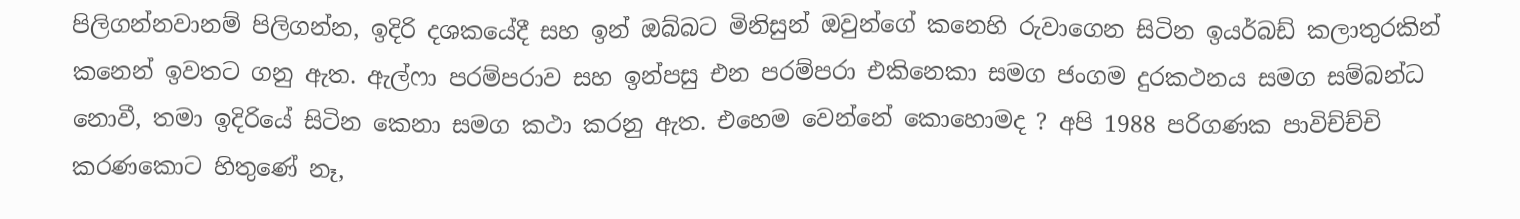පිලිගන්නවානම් පිලිගන්න, ඉදිරි දශකයේදී සහ ඉන් ඔබ්බට මිනිසුන් ඔවුන්ගේ කනෙහි රුවාගෙන සිටින ඉයර්බඩ් කලාතුරකින් කනෙන් ඉවතට ගනු ඇත. ඇල්ෆා පරම්පරාව සහ ඉන්පසු එන පරම්පරා එකිනෙකා සමග ජංගම දුරකථනය සමග සම්බන්ධ නොවී, තමා ඉදිරියේ සිටින කෙනා සමග කථා කරනු ඇත. එහෙම වෙන්නේ කොහොමද ? අපි 1988 පරිගණක පාවිච්ච්චි කරණකොට හිතුණේ නෑ,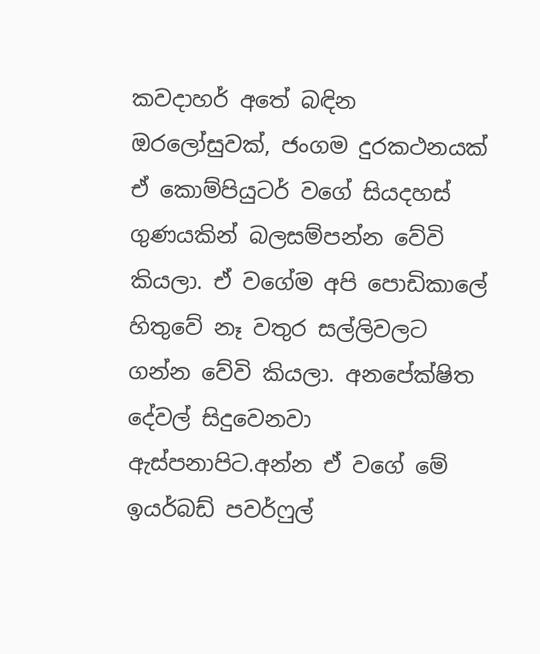කවදාහර් අතේ බඳින ඔරලෝසුවක්, ජංගම දුරකථනයක් ඒ කොම්පියුටර් වගේ සියදහස් ගුණයකින් බලසම්පන්න වේවි කියලා. ඒ වගේම අපි පොඩිකාලේ හිතුවේ නෑ වතුර සල්ලිවලට ගන්න වේවි කියලා. අනපේක්ෂිත දේවල් සිදුවෙනවා ඇස්පනාපිට.අන්න ඒ වගේ මේ ඉයර්බඩ් පවර්ෆුල්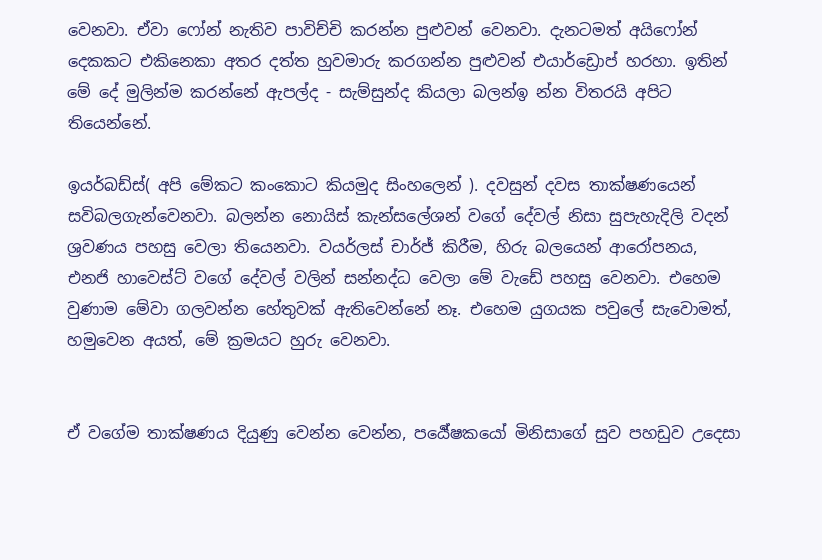වෙනවා. ඒවා ෆෝන් නැතිව පාවිච්චි කරන්න පුළුවන් වෙනවා. දැනටමත් අයිෆෝන් දෙකකට එකිනෙකා අතර දත්ත හුවමාරු කරගන්න පුළුවන් එයාර්ඩ්‍රොප් හරහා. ඉතින් මේ දේ මුලින්ම කරන්නේ ඇපල්ද - සැම්සුන්ද කියලා බලන්ඉ න්න විතරයි අපිට තියෙන්නේ.

ඉයර්බඩ්ස්( අපි මේකට කංකොට කියමුද සිංහලෙන් ). දවසුන් දවස තාක්ෂණයෙන් සවිබලගැන්වෙනවා. බලන්න නොයිස් කැන්සලේශන් වගේ දේවල් නිසා සුපැහැදිලි වදන් ශ්‍රවණය පහසු වෙලා තියෙනවා. වයර්ලස් චාර්ජ් කිරීම, හිරු බලයෙන් ආරෝපනය, එනජි හාවෙස්ට් වගේ දේවල් වලින් සන්නද්ධ වෙලා මේ වැඩේ පහසු වෙනවා. එහෙම වුණාම මේවා ගලවන්න හේතුවක් ඇතිවෙන්නේ නෑ. එහෙම යුගයක පවුලේ සැවොමත්, හමුවෙන අයත්, මේ ක්‍රමයට හුරු වෙනවා.


ඒ වගේම තාක්ෂණය දියුණු වෙන්න වෙන්න, පර්‍යේෂකයෝ මිනිසාගේ සුව පහඩුව උදෙසා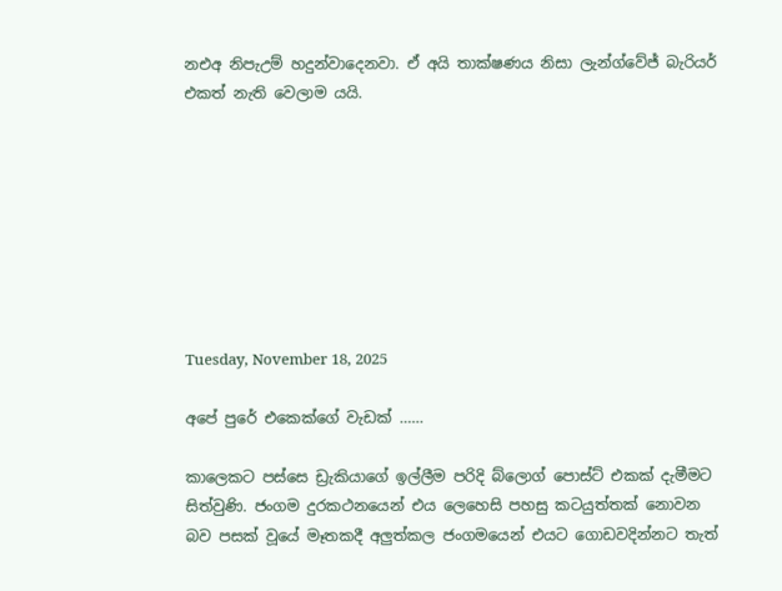නඑඅ නිපැඋම් හදුන්වාදෙනවා. ඒ අයි තාක්ෂණය නිසා ලැන්ග්වේජ් බැරියර් එකත් නැති වෙලාම යයි.








Tuesday, November 18, 2025

අපේ පුරේ එකෙක්ගේ වැඩක් ......

කාලෙකට පස්සෙ ඩ්‍රැකියාගේ ඉල්ලීම පරිදි බ්ලොග් පොස්ට් එකක් දැමීමට සිත්වුණි. ජංගම දුරකථනයෙන් එය ලෙහෙසි පහසු කටයුත්තක් නොවන
බව පසක් වූයේ මෑතකදී අලුත්කල ජංගමයෙන් එයට ගොඩවදින්නට තැත්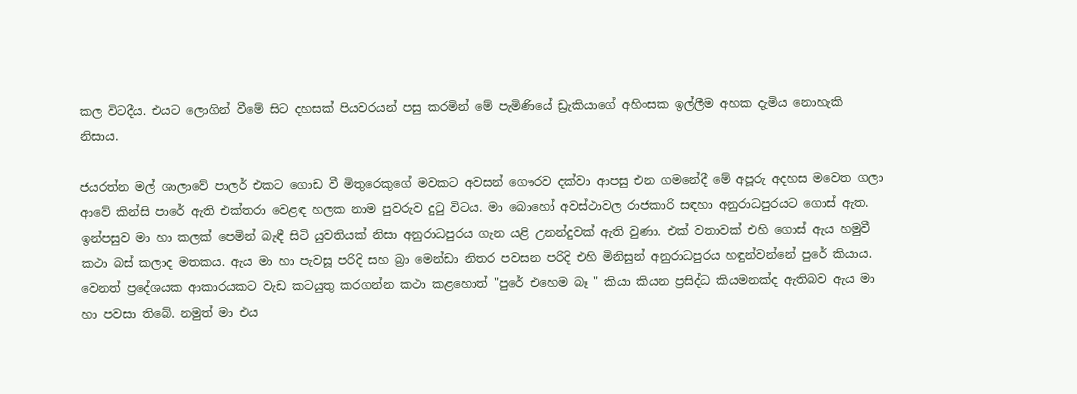කල විටදීය. එයට ලොගින් වීමේ සිට දහසක් පියවරයන් පසු කරමින් මේ පැමිණියේ ඩ්‍රැකියාගේ අහිංසක ඉල්ලීම අහක දැමිය නොහැකි නිසාය.

ජයරත්න මල් ශාලාවේ පාලර් එකට ගොඩ වී මිතුරෙකුගේ මවකට අවසන් ගෞරව දක්වා ආපසු එන ගමනේදී මේ අපූරු අදහස මවෙත ගලා ආවේ කින්සි පාරේ ඇති එක්තරා වෙළඳ හලක නාම පුවරුව දුටු විටය. මා බොහෝ අවස්ථාවල රාජකාරි සඳහා අනුරාධපුරයට ගොස් ඇත. ඉන්පසුව මා හා කලක් පෙමින් බැඳී සිටි යුවතියක් නිසා අනුරාධපුරය ගැන යළි උනන්දුවක් ඇති වුණා. එක් වතාවක් එහි ගොස් ඇය හමුවී කථා බස් කලාද මතකය. ඇය මා හා පැවසූ පරිදි සහ බ්‍රා මෙන්ඩා නිතර පවසන පරිදි එහි මිනිසුන් අනුරාධපුරය හඳුන්වන්නේ පුරේ කියාය. වෙනත් ප්‍රදේශයක ආකාරයකට වැඩ කටයුතු කරගන්න කථා කළහොත් "පුරේ එහෙම බෑ " කියා කියන ප්‍රසිද්ධ කියමනක්ද ඇතිබව ඇය මා හා පවසා තිබේ. නමුත් මා එය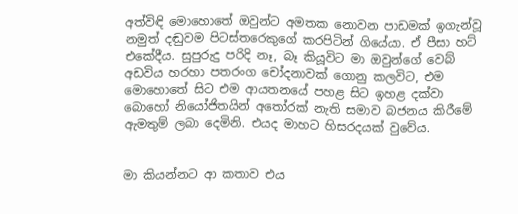අත්විඳි මොහොතේ ඔවුන්ට අමතක නොවන පාඩමක් ඉගැන්වූ නමුත් දඬුවම පිටස්තරෙකුගේ කරපිටින් ගියේයා. ඒ පීසා හට් එකේදීය. සුපුරුදු පරිදි නෑ, බෑ කියූවිට මා ඔවුන්ගේ වෙබ් අඩවිය හරහා පතරංග චෝදනාවක් ගොනු කලවිට, එම මොහොතේ සිට එම ආයතනයේ පහළ සිට ඉහළ දක්වා බොහෝ නියෝජිතයින් අතෝරක් නැති සමාව බජනය කිරීමේ ඇමතුම් ලබා දෙමිනි. එයද මාහට හිසරදයක් වුවේය.


මා කියන්නට ආ කතාව එය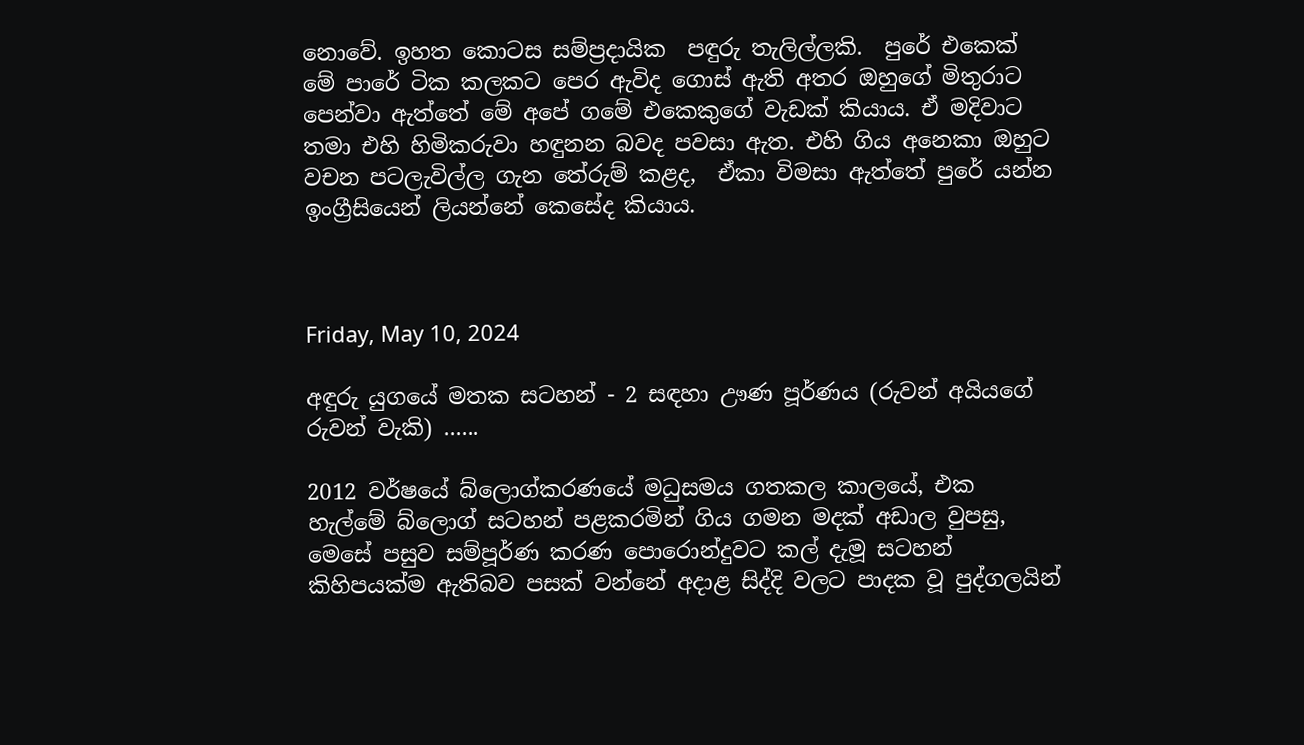නොවේ. ඉහත කොටස සම්ප්‍රදායික  පඳුරු තැලිල්ලකි.  පුරේ එකෙක් මේ පාරේ ටික කලකට පෙර ඇවිද ගොස් ඇති අතර ඔහුගේ මිතුරාට පෙන්වා ඇත්තේ මේ අපේ ගමේ එකෙකුගේ වැඩක් කියාය. ඒ මදිවාට තමා එහි හිමිකරුවා හඳුනන බවද පවසා ඇත. එහි ගිය අනෙකා ඔහුට වචන පටලැවිල්ල ගැන තේරුම් කළද,  ඒකා විමසා ඇත්තේ පුරේ යන්න ඉංග්‍රීසියෙන් ලියන්නේ කෙසේද කියාය.



Friday, May 10, 2024

අඳුරු යුගයේ මතක සටහන් - 2 සඳහා ඌණ පූර්ණය (රුවන් අයියගේ රුවන් වැකි) ......

2012 වර්ෂයේ බ්ලොග්කරණයේ මධුසමය ගතකල කාලයේ, එක හැල්මේ බ්ලොග් සටහන් පළකරමින් ගිය ගමන මදක් අඩාල වුපසු, මෙසේ පසුව සම්පූර්ණ කරණ පොරොන්දුවට කල් දැමූ සටහන් කිහිපයක්ම ඇතිබව පසක් වන්නේ අදාළ සිද්දි වලට පාදක වූ පුද්ගලයින්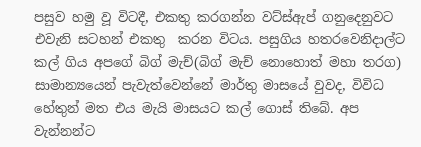පසුව හමු වූ විටදී, එකතු කරගන්න වට්ස්ඇප් ගනුදෙනුවට එවැනි සටහන් එකතු  කරන විටය. පසුගිය හතරවෙනිදාල්ට කල් ගිය අපගේ බිග් මැච්(බිග් මැච් නොහොත් මහා තරග) සාමාන්‍යයෙන් පැවැත්වෙන්නේ මාර්තු මාසයේ වුවද, විවිධ හේතුන් මත එය මැයි මාසයට කල් ගොස් තිබේ. අප වැන්නන්ට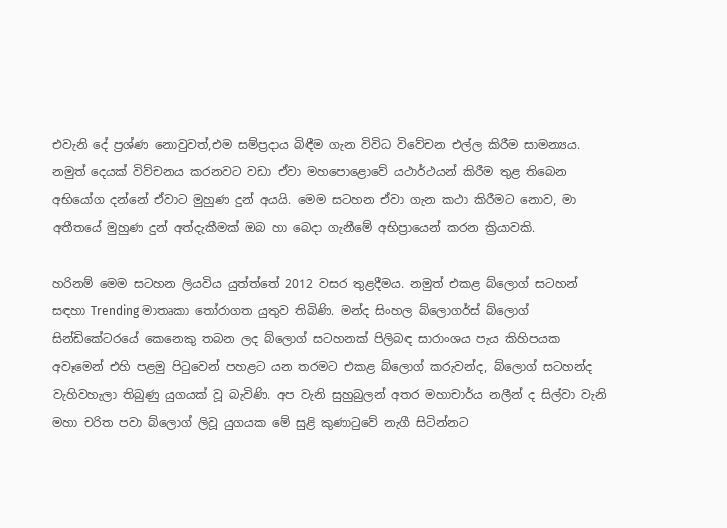එවැනි දේ ප්‍රශ්ණ නොවුවත්,එම සම්ප්‍රදාය බිඳීම ගැන විවිධ විවේචන එල්ල කිරීම සාමන්‍යය. නමුත් දෙයක් විව්චනය කරනවට වඩා ඒවා මහපොළොවේ යථාර්ථයන් කිරීම තුළ තිබෙන අභියෝග දන්නේ ඒවාට මුහුණ දුන් අයයි. මෙම සටහන ඒවා ගැන කථා කිරීමට නොව, මා අතීතයේ මුහුණ දුන් අත්දැකීමක් ඔබ හා බෙදා ගැනීමේ අභිප්‍රායෙන් කරන ක්‍රියාවකි.

හරිනම් මෙම සටහන ලියවිය යුත්ත්තේ 2012 වසර තුළදීමය. නමුත් එකළ බ්ලොග් සටහන් සඳහා Trending මාතෘකා තෝරාගත යුතුව තිබිණි. මන්ද සිංහල බ්ලොගර්ස් බ්ලොග් සින්ඩිකේටරයේ කෙනෙකු තබන ලද බ්ලොග් සටහනක් පිලිබඳ සාරාංශය පැය කිහිපයක අවෑමෙන් එහි පළමු පිටුවෙන් පහළට යන තරමට එකළ බ්ලොග් කරුවන්ද, බ්ලොග් සටහන්ද වැහිවහැලා තිබුණු යුගයක් වූ බැවිණි. අප වැනි සුහුබුලන් අතර මහාචාර්ය නලීන් ද සිල්වා වැනි මහා චරිත පවා බ්ලොග් ලිවූ යුගයක මේ සුළි කුණාටුවේ නැගී සිටින්නට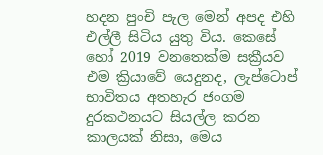හදන පුංචි පැල මෙන් අපද එහි එල්ලී සිටිය යුතු විය. කෙසේ හෝ 2019 වනතෙක්ම සක්‍රීයව එම ක්‍රියාවේ යෙදුනද, ලැප්ටොප් භාවිතය අතහැර ජංගම දුරකථනයට සියල්ල කරන කාලයක් නිසා, මෙය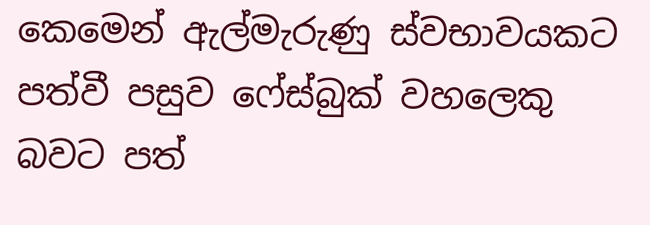කෙමෙන් ඇල්මැරුණු ස්වභාවයකට පත්වී පසුව ෆේස්බුක් වහලෙකු බවට පත්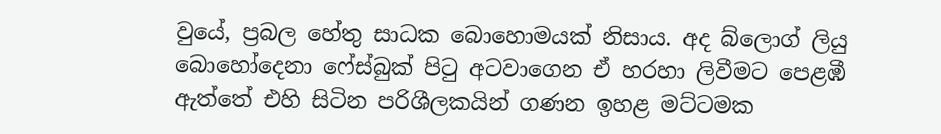වුයේ, ප්‍රබල හේතු සාධක බොහොමයක් නිසාය. අද බ්ලොග් ලියු බොහෝදෙනා ෆේස්බුක් පිටු අටවාගෙන ඒ හරහා ලිවීමට පෙළඹී ඇත්තේ එහි සිටින පරිශීලකයින් ගණන ඉහළ මට්ටමක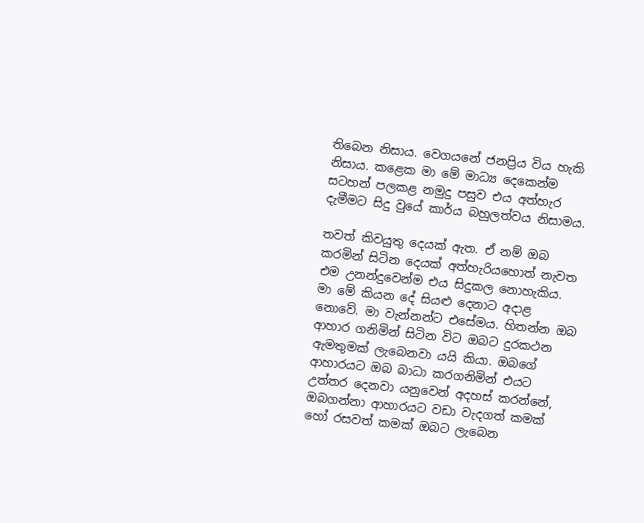තිබෙන නිසාය. වෙගයනේ ජනප්‍රිය විය හැකි නිසාය. කළෙක මා මේ මාධ්‍ය දෙකෙන්ම සටහන් පලකළ නමුදු පසුව එය අත්හැර දැමීමට සිදු වුයේ කාර්ය බහුලත්වය නිසාමය.

තවත් කිවයුතු දෙයක් ඇත. ඒ නම් ඔබ කරමින් සිටින දෙයක් අත්හැරියහොත් නැවත එම උනන්දුවෙන්ම එය සිදුකල නොහැකිය. මා මේ කියන දේ සියළු දෙනාට අදාළ නොවේ. මා වැන්නන්ට එසේමය. හිතන්න ඔබ ආහාර ගනිමින් සිටින විට ඔබට දුරකථන ඇමතුමක් ලැබෙනවා යයි කියා. ඔබගේ ආහාරයට ඔබ බාධා කරගනිමින් එයට උත්තර දෙනවා යනුවෙන් අදහස් කරන්නේ, ඔබගන්නා ආහාරයට වඩා වැදගත් කමක් හෝ රසවත් කමක් ඔබට ලැබෙන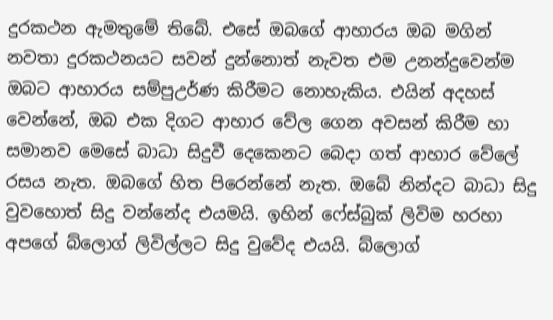දුරකථන ඇමතුමේ තිබේ. එසේ ඔබගේ ආහාරය ඔබ මගින් නවතා දුරකථනයට සවන් දුන්නොත් නැවත එම උනන්දුවෙන්ම ඔබට ආහාරය සම්පුඋර්ණ කිරීමට නොහැකිය. එයින් අදහස් වෙන්නේ, ඔබ එක දිගට ආහාර වේල ගෙන අවසන් කිරීම හා සමානව මෙසේ බාධා සිදුවී දෙකෙනට බෙදා ගත් ආහාර වේලේ රසය නැත. ඔබගේ හිත පිරෙන්නේ නැත. ඔබේ නින්දට බාධා සිදු වුවහොත් සිදු වන්නේද එයමයි. ඉහින් ෆේස්බුක් ලිවිම හරහා අපගේ බ්ලොග් ලිවිල්ලට සිදු වුවේද එයයි. බ්ලොග්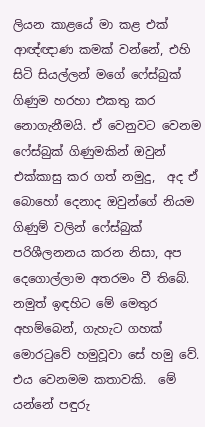ලියන කාළයේ මා කළ එක් ආඥ්ඥාණ කමක් වන්නේ, එහි සිටි සියල්ලන් මගේ ෆේස්බුක් ගිණුම හරහා එකතු කර නොගැනීමයි. ඒ වෙනුවට වෙනම ෆේස්බුක් ගිණුමකින් ඔවුන් එක්කාසු කර ගත් නමුදු,  අද ඒ බොහෝ දෙනාද ඔවුන්ගේ නියම ගිණුම් වලින් ෆේස්බුක් පරිශීලනනය කරන නිසා, අප දෙගොල්ලාම අතරමං වී තිබේ. නමුත් ඉඳහිට මේ මෙතුර අහම්බෙන්, ගැහැට ගහක් මොරටුවේ හමුවූවා සේ හමු වේ.  එය වෙනමම කතාවකි.  මේ යන්නේ පඳුරු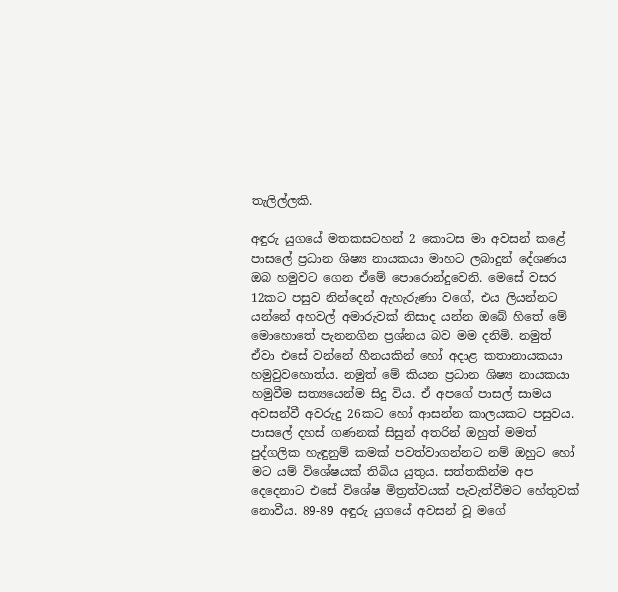තැලිල්ලකි.

අඳුරු යුගයේ මතකසටහන් 2 කොටස මා අවසන් කළේ පාසලේ ප්‍රධාන ශිෂ්‍ය නායකයා මාහට ලබාදුන් දේශණය ඔබ හමුවට ගෙන ඒමේ පොරොන්දුවෙනි. මෙසේ වසර 12කට පසුව නින්දෙන් ඇහැරුණා වගේ, එය ලියන්නට යන්නේ අහවල් අමාරුවක් නිසාද යන්න ඔබේ හිතේ මේ මොහොතේ පැනනගින ප්‍රශ්නය බව මම දනිමි. නමුත් ඒවා එසේ වන්නේ හීනයකින් හෝ අදාළ කතානායකයා හමුවුවහොත්ය. නමුත් මේ කියන ප්‍රධාන ශිෂ්‍ය නායකයා හමුවීම සත්‍යයෙන්ම සිදු විය. ඒ අපගේ පාසල් සාමය අවසන්වී අවරුදු 26කට හෝ ආසන්න කාලයකට පසුවය. පාසලේ දහස් ගණනක් සිසුන් අතරින් ඔහුත් මමත් පුද්ගලික හැඳුනුම් කමක් පවත්වාගන්නට නම් ඔහුට හෝ මට යම් විශේෂයක් තිබිය යුතුය. සත්තකින්ම අප දෙදෙනාට එසේ විශේෂ මිත්‍රත්වයක් පැවැත්වීමට හේතුවක් නොවීය. 89-89 අඳුරු යුගයේ අවසන් වූ මගේ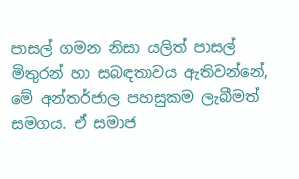පාසල් ගමන නිසා යලිත් පාසල් මිතුරන් හා සබඳතාවය ඇතිවන්නේ, මේ අන්තර්ජාල පහසුකම ලැබීමත් සමගය. ඒ සමාජ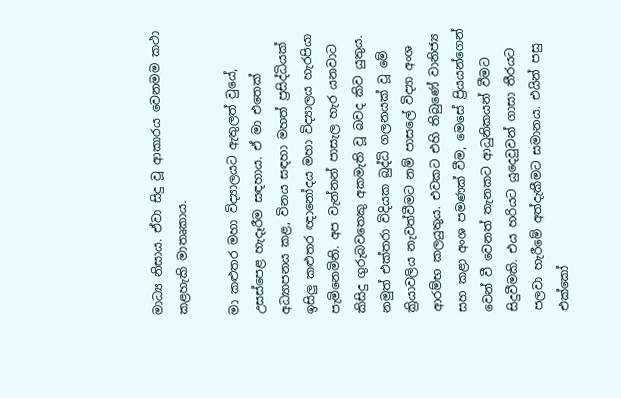මාධ්‍ය නිසාය. ඒවා සිදු වූ ආකාරය වෙනමම කථා කළහැකි මාතෘකාය.

මා කළුතර මහා විද්‍යාලයට ඇතුලත් වුයේ, උසස්පෙළ හැදෑරීම සඳහාය. ඒ මා එතෙක් අධ්‍යාපනය කළ, විනය සඳහා මහත් ප්‍රසිද්ධියක් ඉසිලු කළුතර ඥානෝදය මහා විද්‍යාලය හැරපියා පැමිනෙමිනි. අප වැන්නන් පාසැල හැර යනවාට කිසිදු ගුරුබවතෙකු අකමැති වූ බවද කිව යුතුය. නමුත් එක්තරා විදියක බුද්ධි ගලනයක් වූ මේ ක්‍රියාවලිය නැවත්වීමට නම් පාසලේ විද්‍යා අංශ ආරම්භ කලයුතුය. එවකට එහි තිබුණේ වානිජ්‍ය සහ කළා අංශ පමණක් වීම, මෙසේ ප්‍රියයන්ගෙන් වෙන් වී වෙනත් තැනකට ආධුනිකයන් වීමට සිදුවීමකි. එය හරියට යුදෙවුවන් ගාසා තීරයට පලවා හැරීමේ අත්දැකීමට සමානය. එයින් පසු එක්කෝ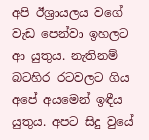අපි ඊශ්‍රායලය වගේ වැඩ පෙන්වා ඉහලට ආ යුතුය. නැතිනම් බටහිර රටවලට ගිය අපේ අයමෙන් ඉඳීය යුතුය. අපට සිදු වුයේ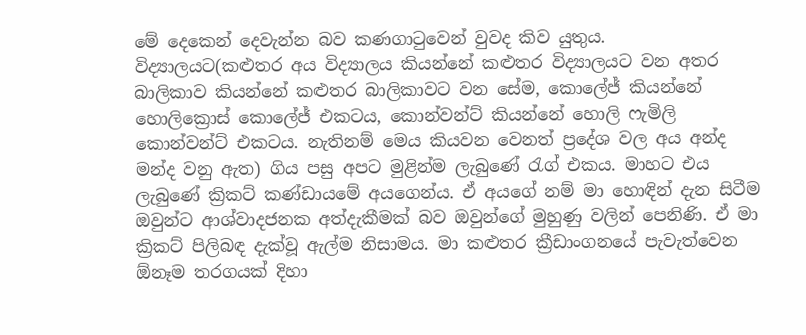මේ දෙකෙන් දෙවැන්න බව කණගාටුවෙන් වුවද කිව යුතුය. විද්‍යාලයට(කළුතර අය විද්‍යාලය කියන්නේ කළුතර විද්‍යාලයට වන අතර බාලිකාව කියන්නේ කළුතර බාලිකාවට වන සේම, කොලේජ් කියන්නේ හොලික්‍රොස් කොලේජ් එකටය, කොන්වන්ට් කියන්නේ හොලි ෆැමිලි කොන්වන්ට් එකටය. නැතිනම් මෙය කියවන වෙනත් ප්‍රදේශ වල අය අන්ද මන්ද වනු ඇත) ගිය පසු අපට මුළින්ම ලැබුණේ රැග් එකය. මාහට එය ලැබුණේ ක්‍රිකට් කණ්ඩායමේ අයගෙන්ය. ඒ අයගේ නම් මා හොඳින් දැන සිටීම ඔවුන්ට ආශ්වාදජනක අත්දැකීමක් බව ඔවුන්ගේ මුහුණු වලින් පෙනිණි. ඒ මා ක්‍රිකට් පිලිබඳ දැක්වූ ඇල්ම නිසාමය. මා කළුතර ක්‍රීඩාංගනයේ පැවැත්වෙන ඕනෑම තරගයක් දිහා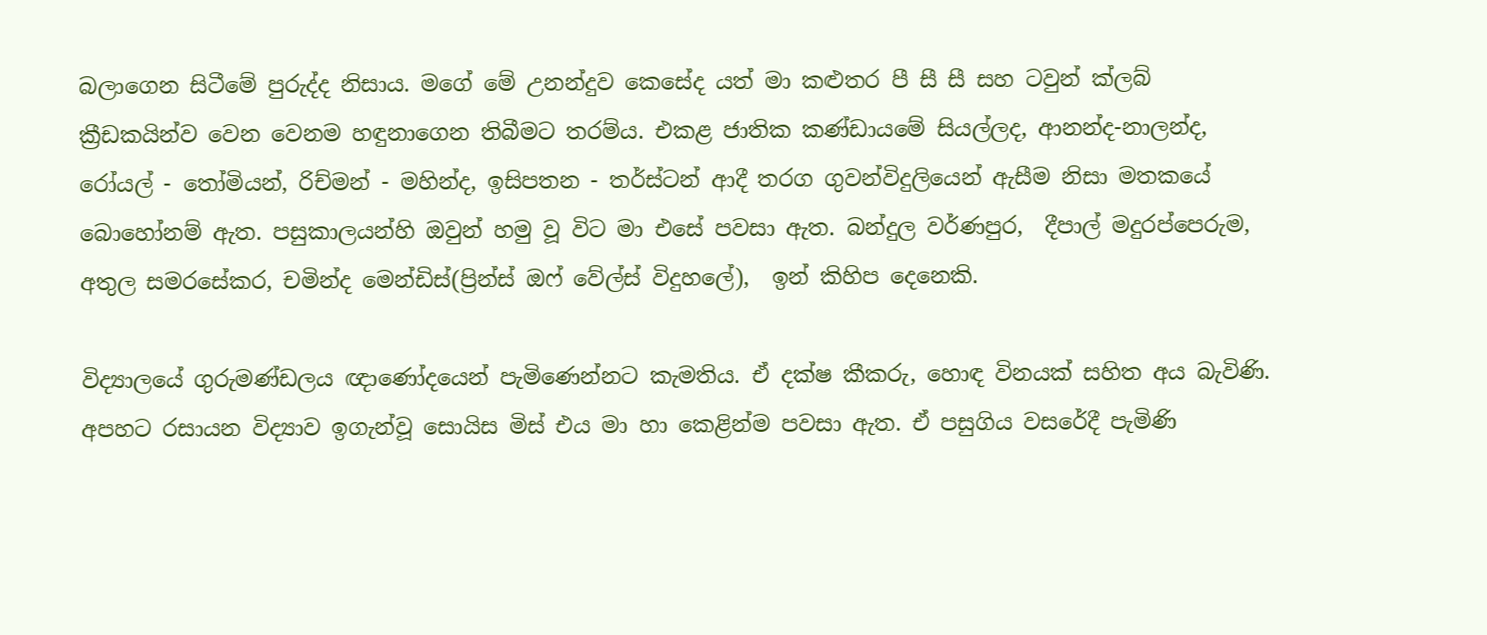බලාගෙන සිටීමේ පුරුද්ද නිසාය. මගේ මේ උනන්දුව කෙසේද යත් මා කළුතර පී සී සී සහ ටවුන් ක්ලබ් ක්‍රීඩකයින්ව වෙන වෙනම හඳුනාගෙන තිබීමට තරම්ය. එකළ ජාතික කණ්ඩායමේ සියල්ලද, ආනන්ද-නාලන්ද, රෝයල් - තෝමියන්, රිච්මන් - මහින්ද, ඉසිපතන - තර්ස්ටන් ආදී තරග ගුවන්විදුලියෙන් ඇසීම නිසා මතකයේ බොහෝනම් ඇත. පසුකාලයන්හි ඔවුන් හමු වූ විට මා එසේ පවසා ඇත. බන්දුල වර්ණපුර,  දීපාල් මදුරප්පෙරුම, අතුල සමරසේකර, චමින්ද මෙන්ඩිස්(ප්‍රින්ස් ඔෆ් වේල්ස් විදුහලේ),  ඉන් කිහිප දෙනෙකි.

විද්‍යාලයේ ගුරුමණ්ඩලය ඥාණෝදයෙන් පැමිණෙන්නට කැමතිය. ඒ දක්ෂ කීකරු, හොඳ විනයක් සහිත අය බැවිණි. අපහට රසායන විද්‍යාව ඉගැන්වූ සොයිස මිස් එය මා හා කෙළින්ම පවසා ඇත. ඒ පසුගිය වසරේදී පැමිණි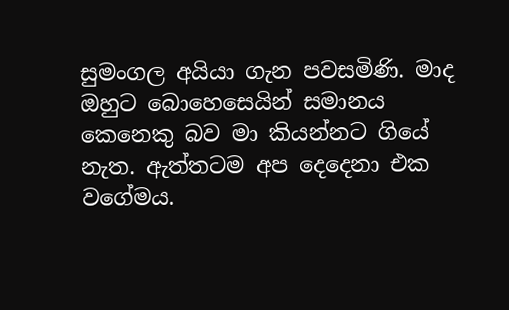සුමංගල අයියා ගැන පවසමිණි. මාද ඔහුට බොහෙසෙයින් සමානය කෙනෙකු බව මා කියන්නට ගියේ නැත. ඇත්තටම අප දෙදෙනා එක වගේමය.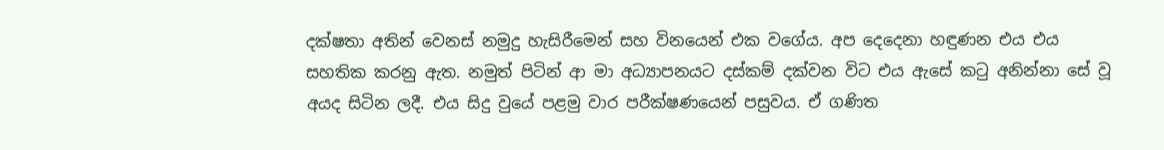දක්ෂතා අතින් වෙනස් නමුදු හැසිරීමෙන් සහ විනයෙන් එක වගේය. අප දෙදෙනා හඳුණන එය එය සහතික කරනු ඇත. නමුත් පිටින් ආ මා අධ්‍යාපනයට දස්කම් දක්වන විට එය ඇසේ කටු අනින්නා සේ වූ අයද සිටින ලදී. එය සිදු වුයේ පළමු වාර පරීක්ෂණයෙන් පසුවය. ඒ ගණිත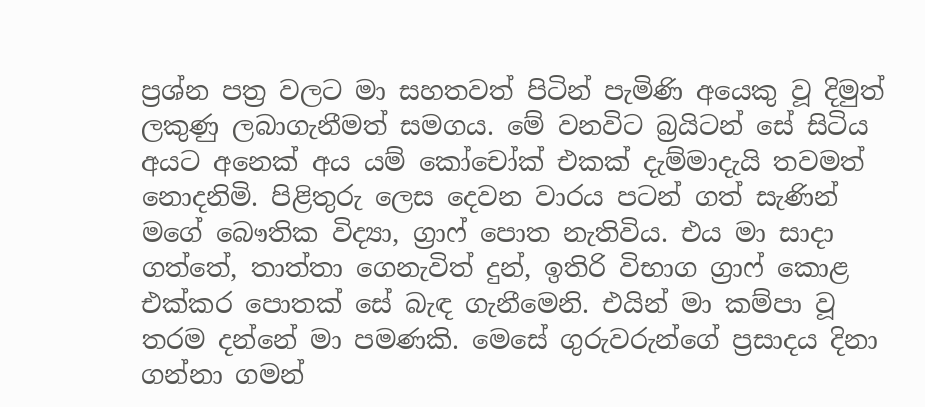ප්‍රශ්න පත්‍ර වලට මා සහතවත් පිටින් පැමිණි අයෙකු වූ දිමුත් ලකුණු ලබාගැනීමත් සමගය. මේ වනවිට බ්‍රයිටන් සේ සිටිය අයට අනෙක් අය යම් කෝචෝක් එකක් දැම්මාදැයි තවමත් නොදනිමි. පිළිතුරු ලෙස දෙවන වාරය පටන් ගත් සැණින් මගේ බෞතික විද්‍යා, ග්‍රාෆ් පොත නැතිවිය. එය මා සාදා ගත්තේ, තාත්තා ගෙනැවිත් දුන්, ඉතිරි විභාග ග්‍රාෆ් කොළ එක්කර පොතක් සේ බැඳ ගැනීමෙනි. එයින් මා කම්පා වූ තරම දන්නේ මා පමණකි. මෙසේ ගුරුවරුන්ගේ ප්‍රසාදය දිනා ගන්නා ගමන්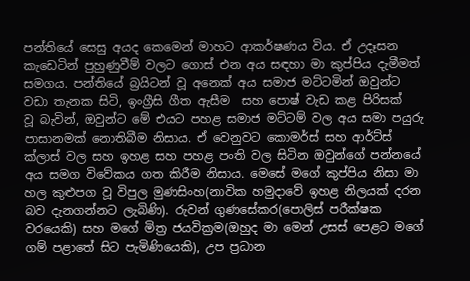පන්තියේ සෙසු අයද කෙමෙන් මාහට ආකර්ෂණය විය. ඒ උදෑසන කැඩෙටින් පුහුණුවීම් වලට ගොස් එන අය සඳහා මා කුප්පිය දැමීමත් සමගය. පන්තියේ බ්‍රයිටන් වූ අනෙක් අය සමාජ මට්ටමින් ඔවුන්ට වඩා තැනක සිටි, ඉංග්‍රීසි ගීත ඇසීම  සහ පොෂ් වැඩ කළ පිරිසක්   වූ බැවින්, ඔවුන්ට මේ එයට පහළ සමාජ මට්ටම් වල අය සමා පයුරු පාසානමක් නොතිබීම නිසාය. ඒ වෙනුවට කොමර්ස් සහ ආර්ට්ස් ක්ලාස් වල සහ ඉහළ සහ පහළ පංති වල සිටින ඔවුන්ගේ පන්නයේ අය සමග විවේකය ගත කිරීම නිසාය. මෙසේ මගේ කුප්පිය නිසා මා හල කුළුපග වූ විපුල මුණසිංහ(නාවික හමුදාවේ ඉහළ නිලයක් දරන බව දැනගන්නට ලැබිණි). රුවන් ගුණසේකර(පොලිස් පරීක්ෂක වරයෙකි) සහ මගේ මිත්‍ර ජයවික්‍රම(ඔහුද මා මෙන් උසස් පෙළට මගේ ගම් පළාතේ සිට පැමිණියෙකි), උප ප්‍රධාන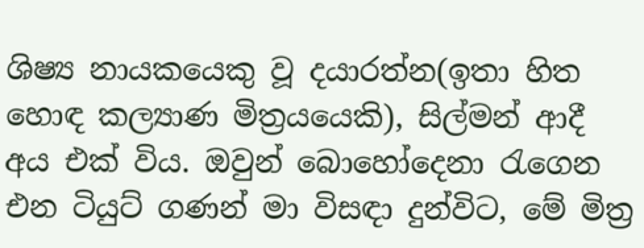ශිෂ්‍ය නායකයෙකු වූ දයාරත්න(ඉතා හිත හොඳ කල්‍යාණ මිත්‍රයයෙකි), සිල්මන් ආදී අය එක් විය. ඔවුන් බොහෝදෙනා රැගෙන එන ටියුට් ගණන් මා විසඳා දුන්විට, මේ මිත්‍ර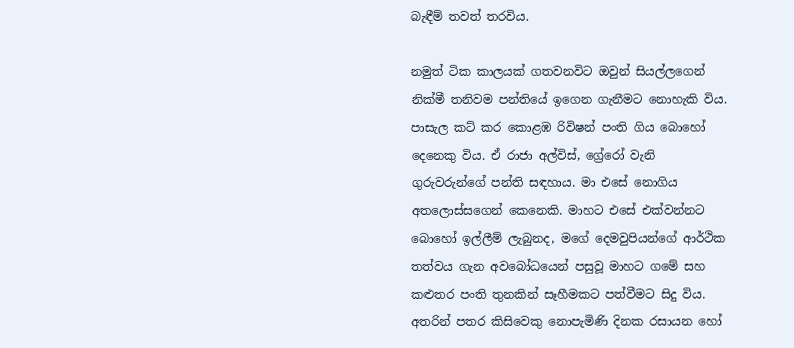බැඳීම් තවත් තරවිය.

නමුත් ටික කාලයක් ගතවනවිට ඔවුන් සියල්ලගෙන් නික්මී තනිවම පන්තියේ ඉගෙන ගැනීමට නොහැකි විය. පාසැල කට් කර කොළඹ රිවිෂන් පංති ගිය බොහෝ දෙනෙකු විය. ඒ රාජා අල්විස්, ග්‍රේරෝ වැනි ගුරුවරුන්ගේ පන්ති සඳහාය. මා එසේ නොගිය අතලොස්සගෙන් කෙනෙකි. මාහට එසේ එක්වන්නට බොහෝ ඉල්ලීම් ලැබුනද, මගේ දෙමවුපියන්ගේ ආර්ථික තත්වය ගැන අවබෝධයෙන් පසුවූ මාහට ගමේ සහ කළුතර පංති තුනකින් සෑහීමකට පත්වීමට සිදු විය. අතරින් පතර කිසිවෙකු නොපැමිණි දිනක රසායන හෝ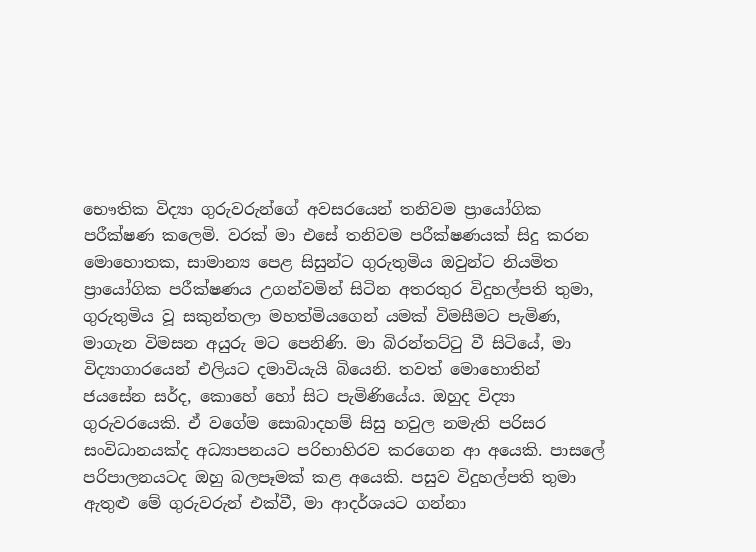භෞතික විද්‍යා ගුරුවරුන්ගේ අවසරයෙන් තනිවම ප්‍රායෝගික පරීක්ෂණ කලෙමි. වරක් මා එසේ තනිවම පරීක්ෂණයක් සිදු කරන මොහොතක, සාමාන්‍ය පෙළ සිසුන්ට ගුරුතුමිය ඔවුන්ට නියමිත ප්‍රායෝගික පරීක්ෂණය උගන්වමින් සිටින අතරතුර විදුහල්පති තුමා, ගුරුතුමිය වූ සකුන්තලා මහත්මියගෙන් යමක් විමසීමට පැමිණ, මාගැන විමසන අයුරු මට පෙනිණි. මා බිරන්තට්ටු වී සිටියේ, මා විද්‍යාගාරයෙන් එලියට දමාවියැයි බියෙනි. තවත් මොහොතින් ජයසේන සර්ද, කොහේ හෝ සිට පැමිණියේය. ඔහුද විද්‍යා ගුරුවරයෙකි. ඒ වගේම සොබාදහම් සිසු හවුල නමැති පරිසර සංවිධානයක්ද අධ්‍යාපනයට පරිභාහිරව කරගෙන ආ අයෙකි. පාසලේ පරිපාලනයටද ඔහු බලපෑමක් කළ අයෙකි. පසුව විදුහල්පති තුමා ඇතුළු මේ ගුරුවරුන් එක්වී, මා ආදර්ශයට ගන්නා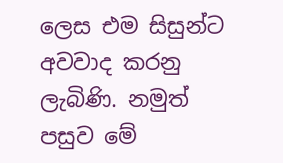ලෙස එම සිසුන්ට අවවාද කරනු ලැබිණි. නමුත් පසුව මේ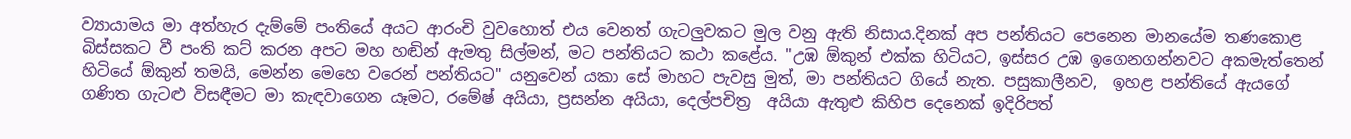ව්‍යායාමය මා අත්හැර දැම්මේ පංතියේ අයට ආරංචි වුවහොත් එය වෙනත් ගැටලුවකට මුල වනු ඇති නිසාය.දිනක් අප පන්තියට පෙනෙන මානයේම තණකොළ බිස්සකට වී පංති කට් කරන අපට මහ හඬින් ඇමතු සිල්මන්, මට පන්තියට කථා කළේය. "උඹ ඕකුන් එක්ක හිටියට, ඉස්සර උඹ ඉගෙනගන්නවට අකමැත්තෙන් හිටියේ ඕකුන් තමයි, මෙන්න මෙහෙ වරෙන් පන්තියට" යනුවෙන් යකා සේ මාහට පැවසු මුත්, මා පන්තියට ගියේ නැත. පසුකාලීනව,  ඉහළ පන්තියේ ඇයගේ ගණිත ගැටළු විසඳීමට මා කැඳවාගෙන යෑමට, රමේෂ් අයියා, ප්‍රසන්න අයියා, දෙල්පචිත්‍ර  අයියා ඇතුළු කිහිප දෙනෙක් ඉදිරිපත්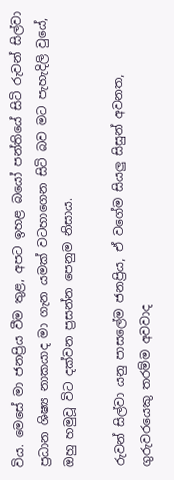විය. මෙසේ මා ජනප්‍රිය වීම තුළ, අපට ඉහළ බයෝ පන්තියේ සිටි රුවන් සිල්වා ප්‍රධාන ශිෂ්‍ය නාකයාද මා ගැන යමක් වටහාගෙන සිටි බව මට පැහැදිලි වුයේ, ඔහු හමුවූ විට දක්වන ප්‍රසන්න පෙනුම නිසාය.

රුවන් සිල්වා යනු පාසලේම ජනප්‍රිය, ඒ වගේම සියලු සිසුන් අවනත, ගුරුවරයෙකු තරම්ම අවවාද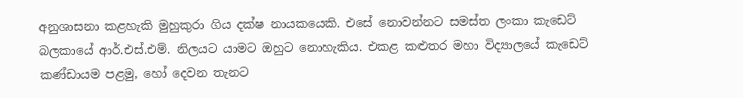අනුශාසනා කළහැකි මුහුකුරා ගිය දක්ෂ නායකයෙකි. එසේ නොවන්නට සමස්ත ලංකා කැඩෙට් බලකායේ ආර්.එස්.එම්. නිලයට යාමට ඔහුට නොහැකිය. එකළ කළුතර මහා විද්‍යාලයේ කැඩෙට් කණ්ඩායම පළමු, හෝ දෙවන තැනට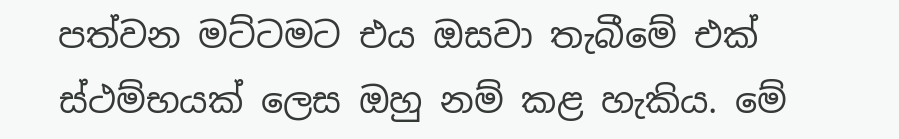පත්වන මට්ටමට එය ඔසවා තැබීමේ එක් ස්ථම්භයක් ලෙස ඔහු නම් කළ හැකිය. මේ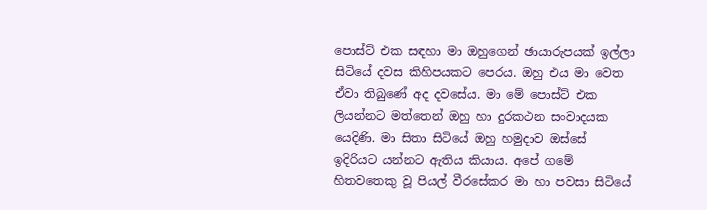පොස්ට් එක සඳහා මා ඔහුගෙන් ඡායාරුපයක් ඉල්ලා සිටියේ දවස කිහිපයකට පෙරය. ඔහු එය මා වෙත ඒවා තිබුණේ අද දවසේය. මා මේ පොස්ට් එක ලියන්නට මත්තෙන් ඔහු හා දුරකථන සංවාදයක යෙදිණි. මා සිතා සිටියේ ඔහු හමුදාව ඔස්සේ ඉදිරියට යන්නට ඇතිය කියාය. අපේ ගමේ හිතවතෙකු වූ පියල් වීරසේකර මා හා පවසා සිටියේ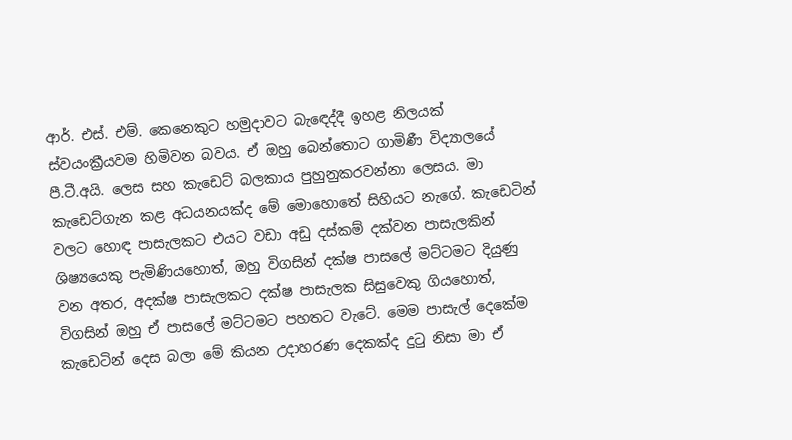ආර්. එස්. එම්. කෙනෙකුට හමුදාවට බැඳෙද්දී ඉහළ නිලයක් ස්වයංක්‍රීයවම හිමිවන බවය. ඒ ඔහු බෙන්තොට ගාමිණී විද්‍යාලයේ පී.ටී.අයි. ලෙස සහ කැඩෙට් බලකාය පුහුනුකරවන්නා ලෙසය. මා කැඩෙට්ගැන කළ අධයනයක්ද මේ මොහොතේ සිහියට නැගේ. කැඩෙටින් වලට හොඳ පාසැලකට එයට වඩා අඩු දස්කම් දක්වන පාසැලකින් ශිෂ්‍යයෙකු පැමිණියහොත්, ඔහු විගසින් දක්ෂ පාසලේ මට්ටමට දියුණු වන අතර, අදක්ෂ පාසැලකට දක්ෂ පාසැලක සිසුවෙකු ගියහොත්, විගසින් ඔහු ඒ පාසලේ මට්ටමට පහතට වැටේ. මෙම පාසැල් දෙකේම කැඩෙටින් දෙස බලා මේ කියන උදාහරණ දෙකක්ද දුටු නිසා මා ඒ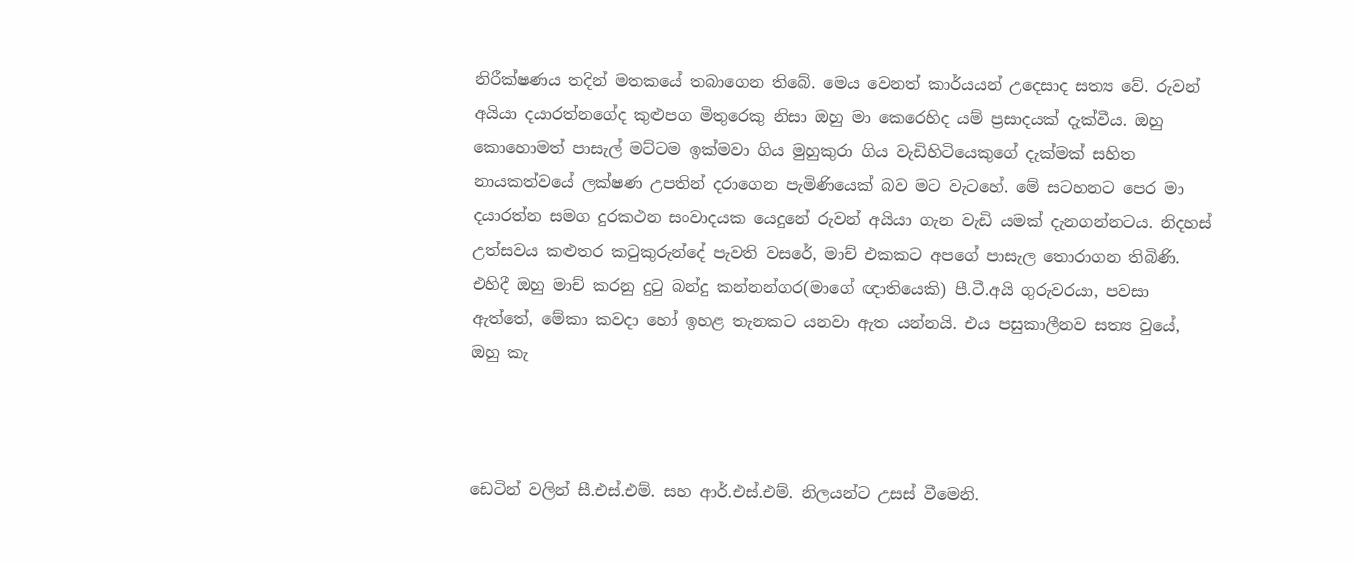නිරීක්ෂණය තදින් මතකයේ තබාගෙන තිබේ. මෙය වෙනත් කාර්යයන් උදෙසාද සත්‍ය වේ. රුවන් අයියා දයාරත්නගේද කුළුපග මිතුරෙකු නිසා ඔහු මා කෙරෙහිද යම් ප්‍රසාදයක් දැක්වීය. ඔහු කොහොමත් පාසැල් මට්ටම ඉක්මවා ගිය මුහුකුරා ගිය වැඩිහිටියෙකුගේ දැක්මක් සහිත නායකත්වයේ ලක්ෂණ උපතින් දරාගෙන පැමිණියෙක් බව මට වැටහේ. මේ සටහනට පෙර මා දයාරත්න සමග දුරකථන සංවාදයක යෙදුනේ රුවන් අයියා ගැන වැඩි යමක් දැනගන්නටය. නිදහස් උත්සවය කළුතර කටුකුරුන්දේ පැවති වසරේ, මාච් එකකට අපගේ පාසැල තොරාගන තිබිණි. එහිදී ඔහු මාච් කරනු දුටු බන්දු කන්නන්ගර(මාගේ ඥාතියෙකි) පී.ටී.අයි ගුරුවරයා, පවසා ඇත්තේ, මේකා කවදා හෝ ඉහළ තැනකට යනවා ඇත යන්නයි. එය පසුකාලීනව සත්‍ය වුයේ, ඔහු කැ



ඩෙටින් වලින් සී.එස්.එම්. සහ ආර්.එස්.එම්. නිලයන්ට උසස් වීමෙනි.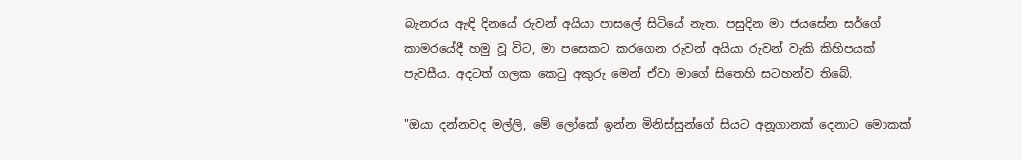බැනරය ඇඳි දිනයේ රුවන් අයියා පාසලේ සිටියේ නැත. පසුදින මා ජයසේන සර්ගේ කාමරයේදී හමු වූ විට, මා පසෙකට කරගෙන රුවන් අයියා රුවන් වැකි කිහිපයක් පැවසීය. අදටත් ගලක කෙටු අකුරු මෙන් ඒවා මාගේ සිතෙහි සටහන්ව තිබේ.

"ඔයා දන්නවද මල්ලි, මේ ලෝකේ ඉන්න මිනිස්සුන්ගේ සියට අනූගානක් දෙනාට මොකක්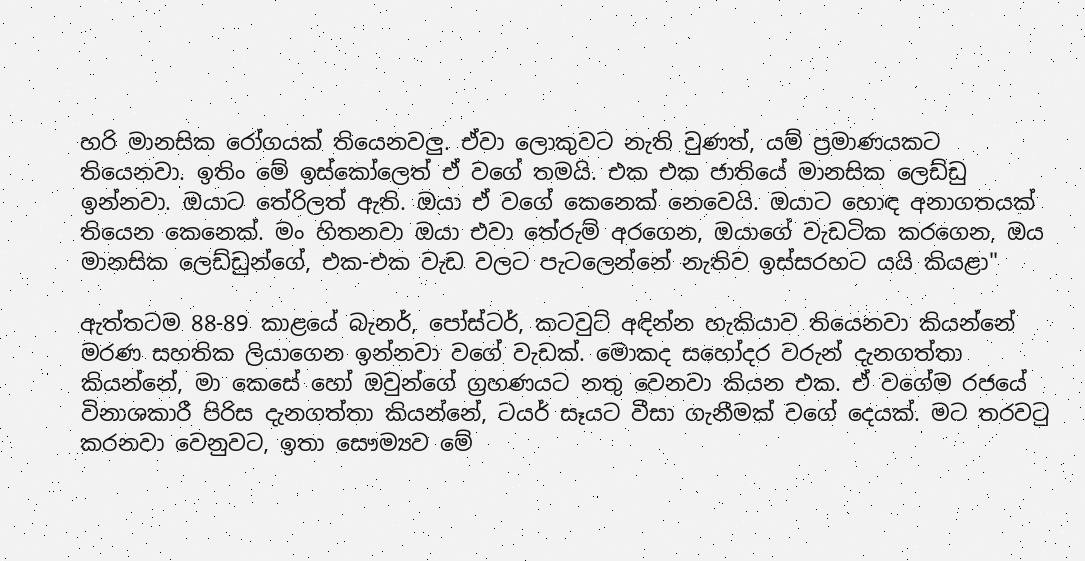හරි මානසික රෝගයක් තියෙනවලු. ඒවා ලොකුවට නැති වුණත්, යම් ප්‍රමාණයකට තියෙනවා. ඉතිං මේ ඉස්කෝලෙත් ඒ වගේ තමයි. එක එක ජාතියේ මානසික ලෙඩ්ඩු ඉන්නවා. ඔයාට තේරිලත් ඇති. ඔයා ඒ වගේ කෙනෙක් නෙවෙයි. ඔයාට හොඳ අනාගතයක් තියෙන කෙනෙක්. මං හිතනවා ඔයා එවා තේරුම් අරගෙන, ඔයාගේ වැඩටික කරගෙන, ඔය මානසික ලෙඩ්ඩුන්ගේ, එක-එක වැඩ වලට පැටලෙන්නේ නැතිව ඉස්සරහට යයි කියළා"

ඇත්තටම 88-89 කාළයේ බැනර්, පෝස්ටර්, කටවුට් අඳින්න හැකියාව තියෙනවා කියන්නේ මරණ සහතික ලියාගෙන ඉන්නවා වගේ වැඩක්. මොකද සහෝදර වරුන් දැනගත්තා කියන්නේ, මා කෙසේ හෝ ඔවුන්ගේ ග්‍රහණයට නතු වෙනවා කියන එක. ඒ වගේම රජයේ විනාශකාරී පිරිස දැනගත්තා කියන්නේ, ටයර් සෑයට වීසා ගැනීමක් වගේ දෙයක්. මට තරවටු කරනවා වෙනුවට, ඉතා සෞම්‍යව මේ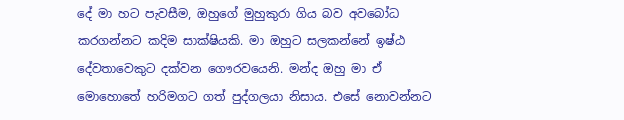දේ මා හට පැවසීම, ඔහුගේ මුහුකුරා ගිය බව අවබෝධ කරගන්නට කදිම සාක්ෂියකි. මා ඔහුට සලකන්නේ ඉෂ්ඨ දේවතාවෙකුට දක්වන ගෞරවයෙනි. මන්ද ඔහු මා ඒ මොහොතේ හරිමගට ගත් පුද්ගලයා නිසාය. එසේ නොවන්නට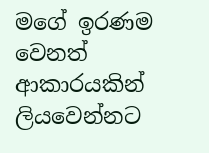මගේ ඉරණම වෙනත් ආකාරයකින් ලියවෙන්නට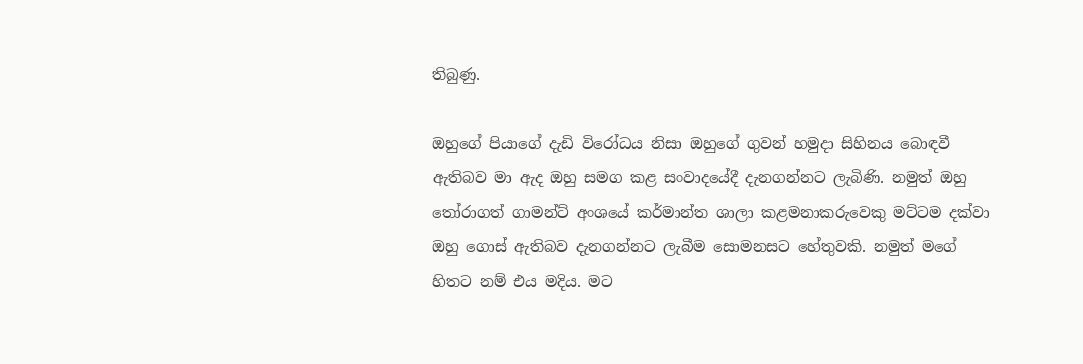තිබුණු.

ඔහුගේ පියාගේ දැඩි විරෝධය නිසා ඔහුගේ ගුවන් හමුදා සිහිනය බොඳවී ඇතිබව මා ඇද ඔහු සමග කළ සංවාදයේදී දැනගන්නට ලැබිණි. නමුත් ඔහු තෝරාගත් ගාමන්ට් අංශයේ කර්මාන්ත ශාලා කළමනාකරුවෙකු මට්ටම දක්වා ඔහු ගොස් ඇතිබව දැනගන්නට ලැබීම සොමනසට හේතුවකි. නමුත් මගේ හිතට නම් එය මදිය. මට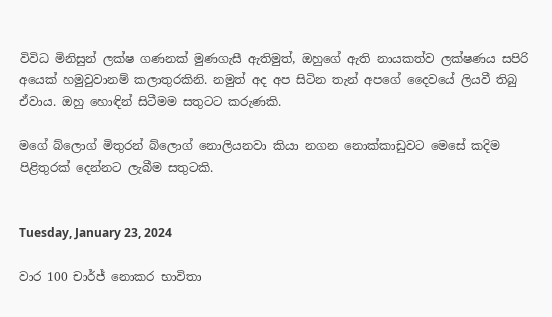විවිධ මිනිසුන් ලක්ෂ ගණනක් මුණගැසී ඇතිමුත්, ඔහුගේ ඇති නායකත්ව ලක්ෂණය සපිරි අයෙක් හමුවුවානම් කලාතුරකිනි. නමුත් අද අප සිටින තැන් අපගේ දෛවයේ ලියවී තිබු ඒවාය. ඔහු හොඳින් සිටීමම සතුටට කරුණකි.

මගේ බ්ලොග් මිතුරන් බ්ලොග් නොලියනවා කියා නගන නොක්කාඩුවට මෙසේ කදිම පිළිතුරක් දෙන්නට ලැබීම සතුටකි.


Tuesday, January 23, 2024

වාර 100 චාර්ජ් නොකර භාවිතා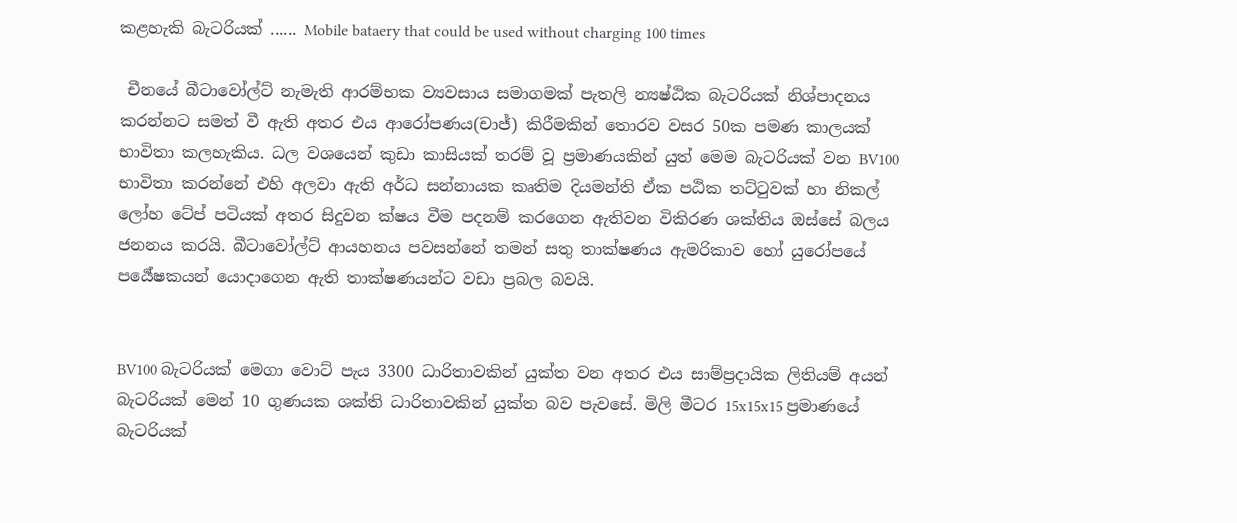කළහැකි බැටරියක් ...... Mobile bataery that could be used without charging 100 times

 චීනයේ බීටාවෝල්ට් නැමැති ආරම්භක ව්‍යවසාය සමාගමක් පැතලි න්‍යෂ්ඨික බැටරියක් නිශ්පාදනය කරන්නට සමත් වී ඇති අතර එය ආරෝපණය(චාජ්) කිරීමකින් තොරව වසර 50ක පමණ කාලයක් භාවිතා කලහැකිය. ධල වශයෙන් කුඩා කාසියක් තරම් වූ ප්‍රමාණයකින් යුත් මෙම බැටරියක් වන BV100 භාවිතා කරන්නේ එහි අලවා ඇති අර්ධ සන්නායක කෘතිම දියමන්ති ඒක පඨික තට්ටුවක් හා නිකල් ලෝහ ටේප් පටියක් අතර සිදුවන ක්ෂය වීම පදනම් කරගෙන ඇතිවන විකිරණ ශක්තිය ඔස්සේ බලය ජනනය කරයි. බීටාවෝල්ට් ආයහනය පවසන්නේ තමන් සතු තාක්ෂණය ඇමරිකාව හෝ යුරෝපයේ පර්‍යේෂකයන් යොදාගෙන ඇති තාක්ෂණයන්ට වඩා ප්‍රබල බවයි.


BV100 බැටරියක් මෙගා වොට් පැය 3300 ධාරිතාවකින් යුක්ත වන අතර එය සාම්ප්‍රදායික ලිතියම් අයන් බැටරියක් මෙන් 10 ගුණයක ශක්ති ධාරිතාවකින් යුක්ත බව පැවසේ. මිලි මීටර 15x15x15 ප්‍රමාණයේ බැටරියක්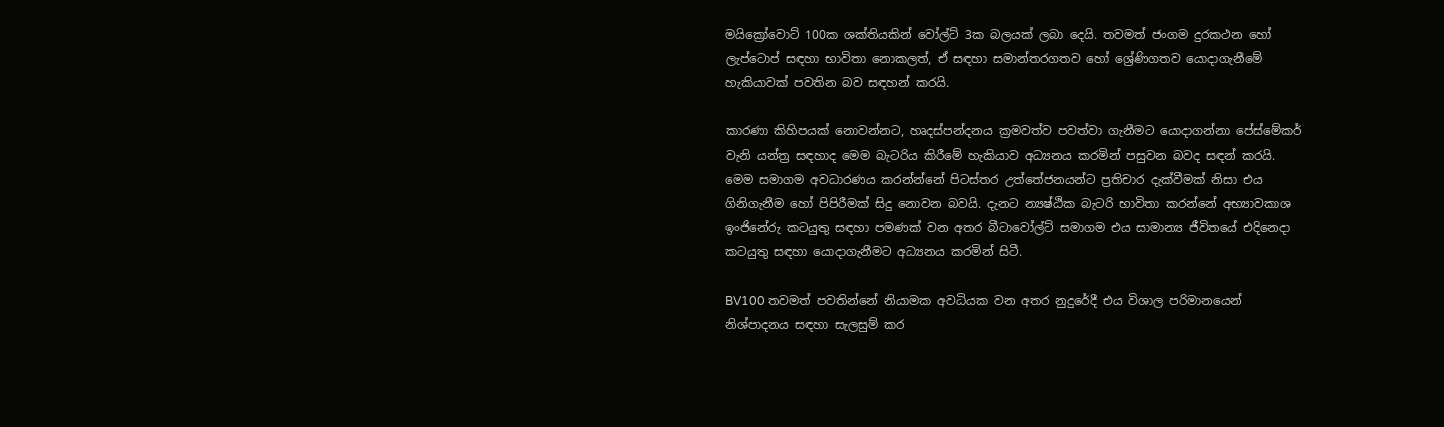මයික්‍රෝවොට් 100ක ශක්තියකින් වෝල්ට් 3ක බලයක් ලබා දෙයි. තවමත් ජංගම දුරකථන හෝ ලැප්ටොප් සඳහා භාවිතා නොකලත්, ඒ සඳහා සමාන්තරගතව හෝ ශ්‍රේණිගතව යොදාගැනීමේ හැකියාවක් පවතින බව සඳහන් කරයි.

කාරණා කිහිපයක් නොවන්නට, හෘදස්පන්දනය ක්‍රමවත්ව පවත්වා ගැනීමට යොදාගන්නා පේස්මේකර් වැනි යන්ත්‍ර සඳහාද මෙම බැටරිය කිරීමේ හැකියාව අධ්‍යනය කරමින් පසුවන බවද සඳන් කරයි. මෙම සමාගම අවධාරණය කරන්න්නේ පිටස්තර උත්තේජනයන්ට ප්‍රතිචාර දැක්වීමක් නිසා එය ගිනිගැනීම හෝ පිපිරීමක් සිදු නොවන බවයි. දැනට න්‍යෂ්ඨික බැටරි භාවිතා කරන්නේ අභ්‍යාවකාශ ඉංජිනේරු කටයුතු සඳහා පමණක් වන අතර බීටාවෝල්ට් සමාගම එය සාමාන්‍ය ජීවිතයේ එදිනෙදා කටයුතු සඳහා යොදාගැනීමට අධ්‍යනය කරමින් සිටී.

BV100 තවමත් පවතින්නේ නියාමක අවධියක වන අතර නුදුරේදී එය විශාල පරිමානයෙන් නිශ්පාදනය සඳහා සැලසුම් කර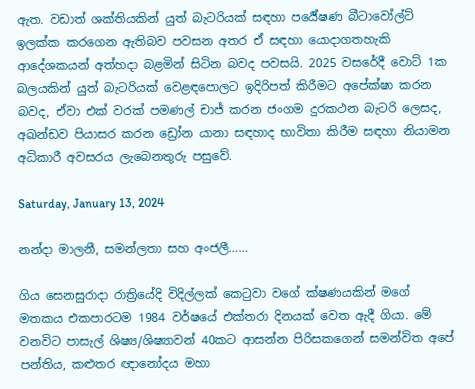ඇත. වඩාත් ශක්තියකින් යුත් බැටරියක් සඳහා පර්‍යේෂණ බීටාවෝල්ට් ඉලක්ක කරගෙන ඇතිබව පවසන අතර ඒ සඳහා යොදාගතහැකි ආදේශකයන් අත්හදා බළමින් සිටින බවද පවසයි. 2025 වසරේදී වොට් 1ක බලයකින් යුත් බැටරියක් වෙළඳපොලට ඉදිරිපත් කිරීමට අපේක්ෂා කරන බවද, ඒවා එක් වරක් පමණල් චාජ් කරන ජංගම දුරකථන බැටරි ලෙසද, අඛන්ඩව පියාසර කරන ඩ්‍රෝන යානා සඳහාද භාවිතා කිරීම සඳහා නියාමන අධිකාරී අවසරය ලැබෙනතුරු පසුවේ.

Saturday, January 13, 2024

නන්දා මාලනී, සමන්ලතා සහ අංජලී……

ගිය සෙනසුරාදා රාත්‍රියේදි විදිල්ලක් කෙටුවා වගේ ක්ෂණයකින් මගේ මතකය එකපාරටම 1984 වර්ෂයේ එක්තරා දිනයක් වෙත ඇදී ගියා. මේ වනවිට පාසැල් ශිෂ්‍ය/ශිෂ්‍යාවන් 40කට ආසන්න පිරිසකගෙන් සමන්විත අපේ පන්තිය, කළුතර ඥානෝදය මහා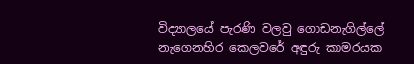විද්‍යාලයේ පැරණි වලවු ගොඩනැගිල්ලේ නැගෙනහිර කෙලවරේ අඳුරු කාමරයක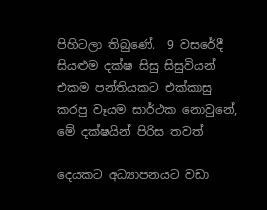පිහිටලා තිබුණේ.  9 වසරේදී සියළුම දක්ෂ සිසු සිසුවියන් එකම පන්තියකට එක්කාසු කරපු වෑයම සාර්ථක නොවුනේ, මේ දක්ෂයින් පිරිස තවත්

දෙයකට අධ්‍යාපනයට වඩා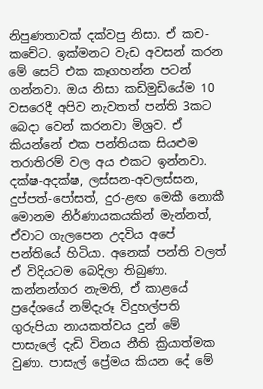නිපුණතාවක් දක්වපු නිසා. ඒ කච-කචේට. ඉක්මනට වැඩ අවසන් කරන මේ සෙට් එක කෑගහන්න පටන් ගන්නවා. ඔය නිසා කඩිමුඩියේම 10 වසරෙදී අපිව නැවතත් පන්ති 3කට බෙදා වෙන් කරනවා මිශ්‍රව. ඒ කියන්නේ එක පන්තියක සියළුම තරාතිරම් වල අය එකට ඉන්නවා. දක්ෂ-අදක්ෂ, ලස්සන-අවලස්සන, දුප්පත්-පෝසත්, දුර-ළඟ මෙකී නොකී මොනම නිර්ණායකයකින් මැන්නත්, ඒවාට ගැලපෙන උදවිය අපේ පන්තියේ හිටියා. අනෙක් පන්ති වලත් ඒ විදියටම බෙදිලා තිබුණා. කන්නන්ගර නැමති, ඒ කාළයේ ප්‍රදේශයේ නම්දැරූ විදුහල්පති ගුරුපියා නායකත්වය දුන් මේ පාසැලේ දැඩි විනය නීති ක්‍රියාත්මක වුණා. පාසැල් ප්‍රේමය කියන දේ මේ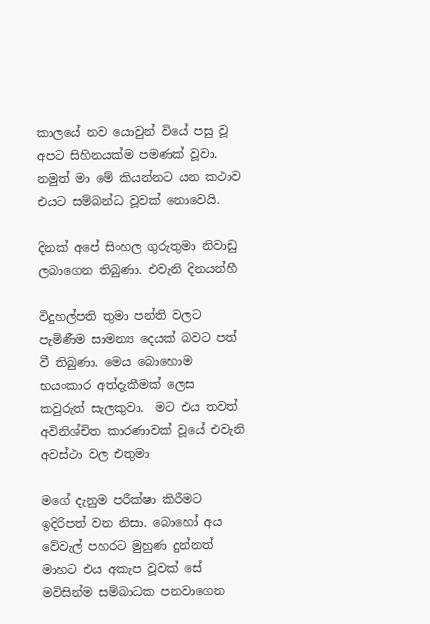කාලයේ නව යොවුන් වියේ පසු වූ අපට සිහිනයක්ම පමණක් වූවා. නමුත් මා මේ කියන්නට යන කථාව එයට සම්බන්ධ වූවක් නොවෙයි.

දිනක් අපේ සිංහල ගුරුතුමා නිවාඩු ලබාගෙන තිබුණා. එවැනි දිනයන්හී

විදුහල්පති තුමා පන්ති වලට පැමිණීම සාමන්‍ය දෙයක් බවට පත් වී තිබුණා. මෙය බොහොම භයංකාර අත්දැකීමක් ලෙස කවුරුත් සැලකුවා.  මට එය තවත් අවිනිශ්චිත කාරණාවක් වූයේ එවැනි අවස්ථා වල එතුමා

මගේ දැනුම පරීක්ෂා කිරීමට ඉදිරිපත් වන නිසා. බොහෝ අය වේවැල් පහරට මුහුණ දුන්නත් මාහට එය අකැප වූවක් සේ මවිසින්ම සම්බාධක පනවාගෙන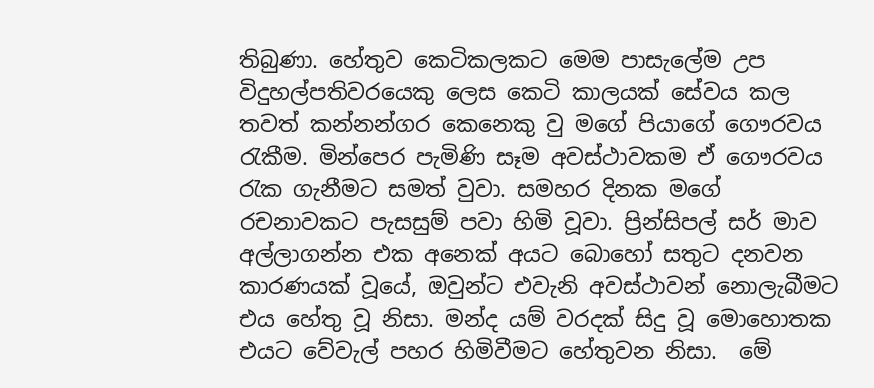තිබුණා. හේතුව කෙටිකලකට මෙම පාසැලේම උප විදුහල්පතිවරයෙකු ලෙස කෙටි කාලයක් සේවය කල තවත් කන්නන්ගර කෙනෙකු වු මගේ පියාගේ ගෞරවය රැකීම. මින්පෙර පැමිණි සෑම අවස්ථාවකම ඒ ගෞරවය රැක ගැනීමට සමත් වුවා. සමහර දිනක මගේ රචනාවකට පැසසුම් පවා හිමි වූවා. ප්‍රින්සිපල් සර් මාව අල්ලාගන්න එක අනෙක් අයට බොහෝ සතුට දනවන කාරණයක් වූයේ, ඔවුන්ට එවැනි අවස්ථාවන් නොලැබීමට එය හේතු වූ නිසා. මන්ද යම් වරදක් සිදු වූ මොහොතක එයට වේවැල් පහර හිමිවීමට හේතුවන නිසා.  මේ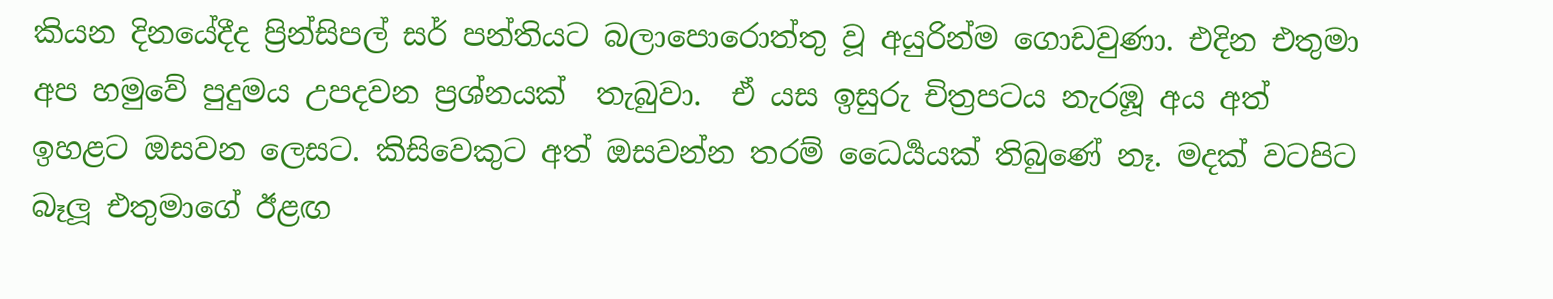කියන දිනයේදීද ප්‍රින්සිපල් සර් පන්තියට බලාපොරොත්තු වූ අයුරින්ම ගොඩවුණා. එදින එතුමා අප හමුවේ පුදුමය උපදවන ප්‍රශ්නයක්  තැබුවා.  ඒ යස ඉසුරු චිත්‍රපටය නැරඹූ අය අත් ඉහළට ඔසවන ලෙසට. කිසිවෙකුට අත් ඔසවන්න තරම් ධෛර්‍යයක් තිබුණේ නෑ. මදක් වටපිට බෑලූ එතුමාගේ ඊළඟ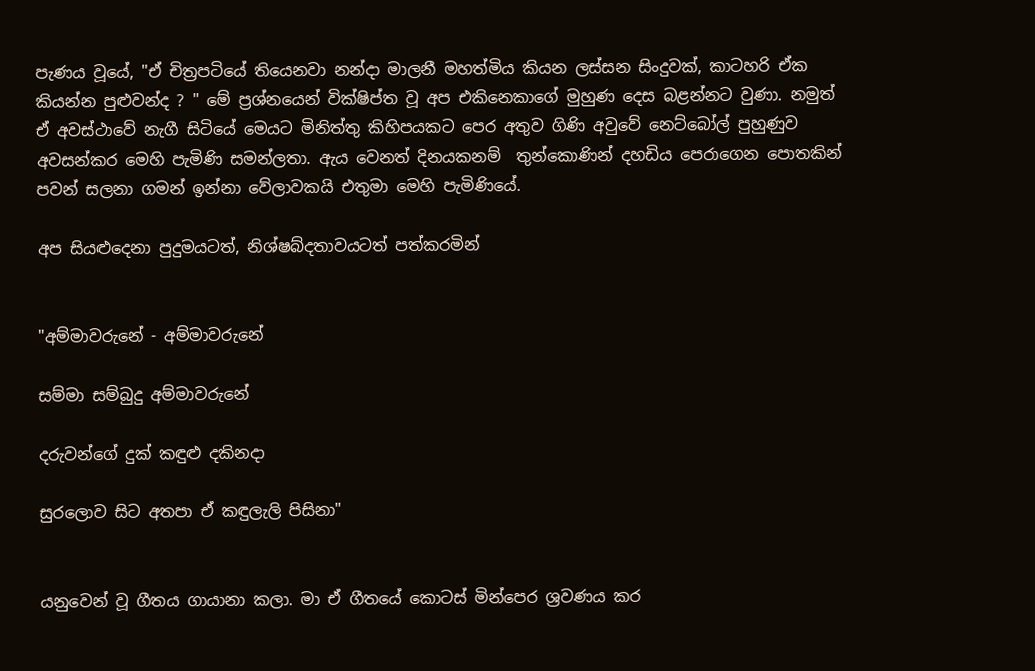පැණය වූයේ, "ඒ චිත්‍රපටියේ තියෙනවා නන්දා මාලනී මහත්මිය කියන ලස්සන සිංදුවක්, කාටහරි ඒක කියන්න පුළුවන්ද ? " මේ ප්‍රශ්නයෙන් වික්ෂිප්ත වූ අප එකිනෙකාගේ මුහුණ දෙස බළන්නට වුණා. නමුත් ඒ අවස්ථාවේ නැගී සිටියේ මෙයට මිනිත්තු කිහිපයකට පෙර අතුව ගිණි අවුවේ නෙට්බෝල් පුහුණුව අවසන්කර මෙහි පැමිණි සමන්ලතා. ඇය වෙනත් දිනයකනම්  තුන්කොණින් දහඩිය පෙරාගෙන පොතකින් පවන් සලනා ගමන් ඉන්නා වේලාවකයි එතුමා මෙහි පැමිණියේ.

අප සියළුදෙනා පුදුමයටත්, නිශ්ෂබ්දතාවයටත් පත්කරමින්


"අම්මාවරුනේ - අම්මාවරුනේ

සම්මා සම්බුදු අම්මාවරුනේ

දරුවන්ගේ දුක් කඳුළු දකිනදා

සුරලොව සිට අතපා ඒ කඳුලැලි පිසිනා"


යනුවෙන් වූ ගීතය ගායානා කලා. මා ඒ ගීතයේ කොටස් මින්පෙර ශ්‍රවණය කර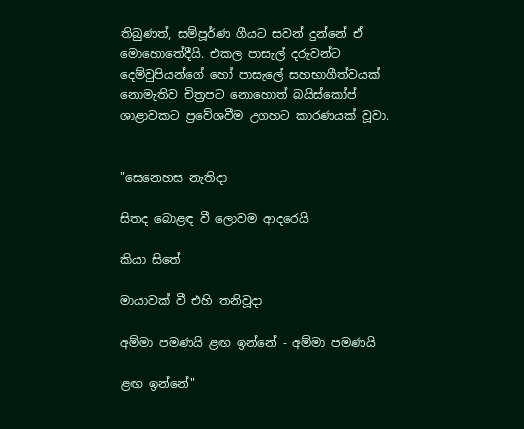තිබුණත්, සම්පූර්ණ ගීයට සවන් දුන්නේ ඒ මොහොතේදීයි. එකල පාසැල් දරුවන්ට දෙම්වුපියන්ගේ හෝ පාසැලේ සහභාගීත්වයක් නොමැතිව චිත්‍රපට නොහොත් බයිස්කෝප් ශාළාවකට ප්‍රවේශවීම උගහට කාරණයක් වූවා.


"සෙනෙහස නැතිදා

සිතද බොළඳ වී ලොවම ආදරෙයි

කියා සිතේ

මායාවක් වී එහි තනිවූදා

අම්මා පමණයි ළඟ ඉන්නේ - අම්මා පමණයි

ළඟ ඉන්නේ"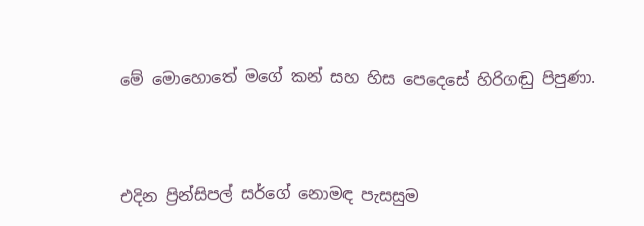මේ මොහොතේ මගේ කන් සහ හිස පෙදෙසේ හිරිගඬු පිපුණා.



එදින ප්‍රින්සිපල් සර්ගේ නොමඳ පැසසුම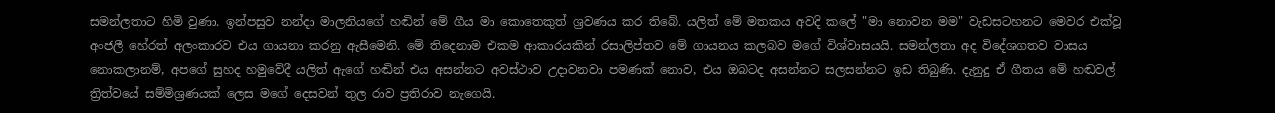සමන්ලතාට හිමි වුණා. ඉන්පසුව නන්දා මාලනියගේ හඬින් මේ ගීය මා කොතෙකුත් ශ්‍රවණය කර තිබේ. යලිත් මේ මතකය අවදි කලේ "මා නොවන මම" වැඩසටහනට මෙවර එක්වූ අංජලී හේරත් අලංකාරව එය ගායනා කරනු ඇසීමෙනි. මේ තිදෙනාම එකම ආකාරයකින් රසාලිප්තව මේ ගායනය කලබව මගේ විශ්වාසයයි. සමන්ලතා අද විදේශගතව වාසය නොකලානම්, අපගේ සුහද හමුවේදී යලිත් ඇගේ හඬින් එය අසන්නට අවස්ථාව උදාවනවා පමණක් නොව, එය ඔබටද අසන්නට සලසන්නට ඉඩ තිබුණි. දැනුදු ඒ ගීතය මේ හඬවල් ත්‍රිත්වයේ සම්මිශ්‍රණයක් ලෙස මගේ දෙසවන් තුල රාව ප්‍රතිරාව නැගෙයි.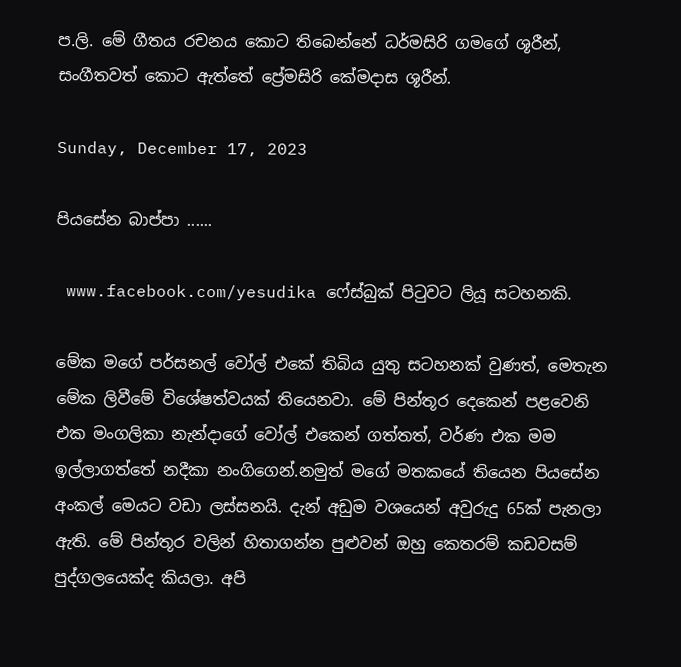ප.ලි. මේ ගීතය රචනය කොට තිබෙන්නේ ධර්මසිරි ගමගේ ශූරීන්, සංගීතවත් කොට ඇත්තේ ප්‍රේමසිරි කේමදාස ශූරීන්.

Sunday, December 17, 2023

පියසේන බාප්පා ......

 www.facebook.com/yesudika ෆේස්බුක් පිටුවට ලියූ සටහනකි.

මේක මගේ පර්සනල් වෝල් එකේ තිබිය යුතු සටහනක් වුණත්, මෙතැන මේක ලිවීමේ විශේෂත්වයක් තියෙනවා. මේ පින්තූර දෙකෙන් පළවෙනි එක මංගලිකා නැන්දාගේ වෝල් එකෙන් ගත්තත්, වර්ණ එක මම ඉල්ලාගත්තේ නදීකා නංගිගෙන්.නමුත් මගේ මතකයේ තියෙන පියසේන අංකල් මෙයට වඩා ලස්සනයි. දැන් අඩුම වශයෙන් අවුරුදු 65ක් පැනලා ඇති. මේ පින්තූර වලින් හිතාගන්න පුළුවන් ඔහු කෙතරම් කඩවසම් පුද්ගලයෙක්ද කියලා. අපි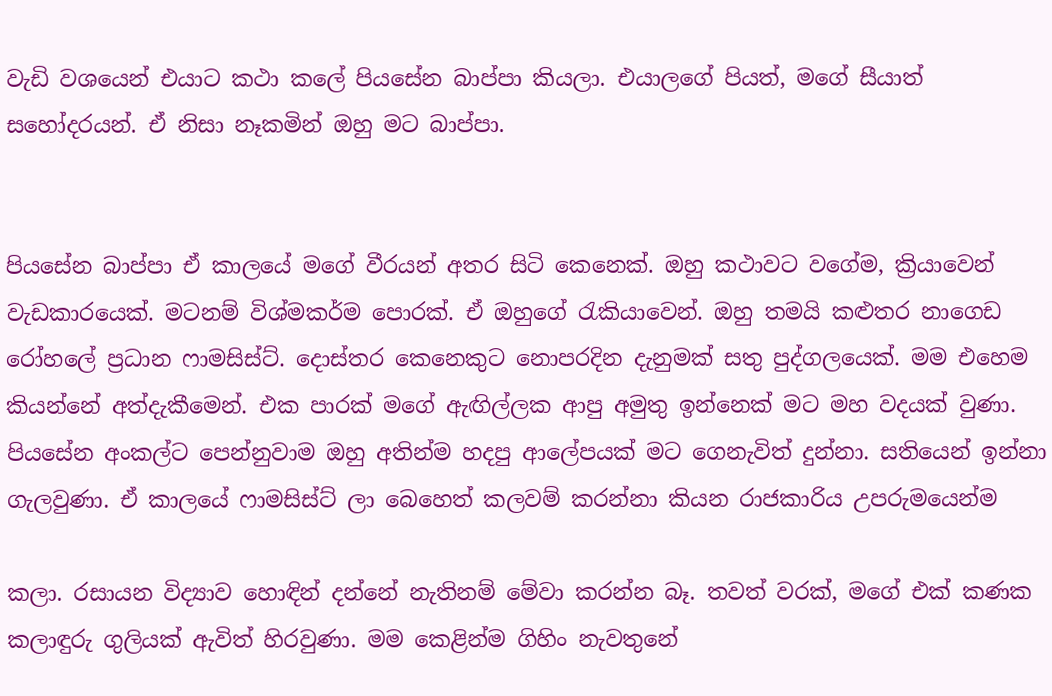වැඩි වශයෙන් එයාට කථා කලේ පියසේන බාප්පා කියලා. එයාලගේ පියත්, මගේ සීයාත් සහෝදරයන්. ඒ නිසා නෑකමින් ඔහු මට බාප්පා.


පියසේන බාප්පා ඒ කාලයේ මගේ වීරයන් අතර සිටි කෙනෙක්. ඔහු කථාවට වගේම, ක්‍රියාවෙන් වැඩකාරයෙක්. මටනම් විශ්මකර්ම පොරක්. ඒ ඔහුගේ රැකියාවෙන්. ඔහු තමයි කළුතර නාගෙඩ රෝහලේ ප්‍රධාන ෆාමසිස්ට්. දොස්තර කෙනෙකුට නොපරදින දැනුමක් සතු පුද්ගලයෙක්. මම එහෙම කියන්නේ අත්දැකීමෙන්. එක පාරක් මගේ ඇඟිල්ලක ආපු අමුතු ඉන්නෙක් මට මහ වදයක් වුණා. පියසේන අංකල්ට පෙන්නුවාම ඔහු අතින්ම හදපු ආලේපයක් මට ගෙනැවිත් දුන්නා. සතියෙන් ඉන්නා ගැලවුණා. ඒ කාලයේ ෆාමසිස්ට් ලා බෙහෙත් කලවම් කරන්නා කියන රාජකාරිය උපරුමයෙන්ම

කලා. රසායන විද්‍යාව හොඳින් දන්නේ නැතිනම් මේවා කරන්න බෑ. තවත් වරක්, මගේ එක් කණක කලාඳුරු ගුලියක් ඇවිත් හිරවුණා. මම කෙළින්ම ගිහිං නැවතුනේ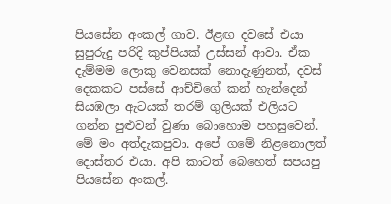පියසේන අංකල් ගාව. ඊළඟ දවසේ එයා සුපුරුදු පරිදි කුප්පියක් උස්සන් ආවා. ඒක දැම්මම ලොකු වෙනසක් නොදැණුනත්, දවස් දෙකකට පස්සේ ආච්චිගේ කන් හැන්දෙන් සියඹලා ඇටයක් තරම් ගුලියක් එලියට ගන්න පුළුවන් වුණා බොහොම පහසුවෙන්. මේ මං අත්දැකපුවා. අපේ ගමේ නිළනොලත් දොස්තර එයා. අපි කාටත් බෙහෙත් සපයපු පියසේන අංකල්.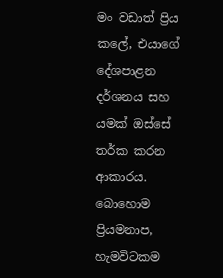මං වඩාත් ප්‍රිය කලේ, එයාගේ දේශපාළන දර්ශනය සහ යමක් ඔස්සේ තර්ක කරන ආකාරය. බොහොම ප්‍රියමනාප, හැමවිටකම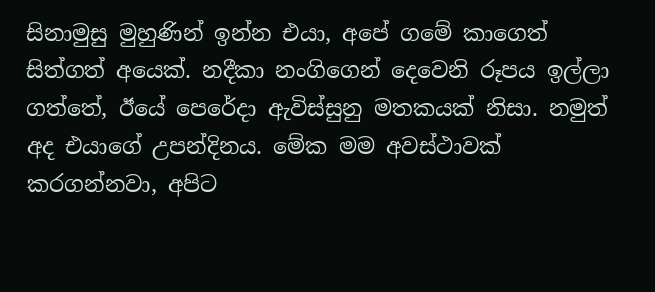සිනාමුසු මුහුණින් ඉන්න එයා, අපේ ගමේ කාගෙත් සිත්ගත් අයෙක්. නදීකා නංගිගෙන් දෙවෙනි රූපය ඉල්ලා ගත්තේ, ඊයේ පෙරේදා ඇවිස්සුනු මතකයක් නිසා. නමුත් අද එයාගේ උපන්දිනය. මේක මම අවස්ථාවක් කරගන්නවා, අපිට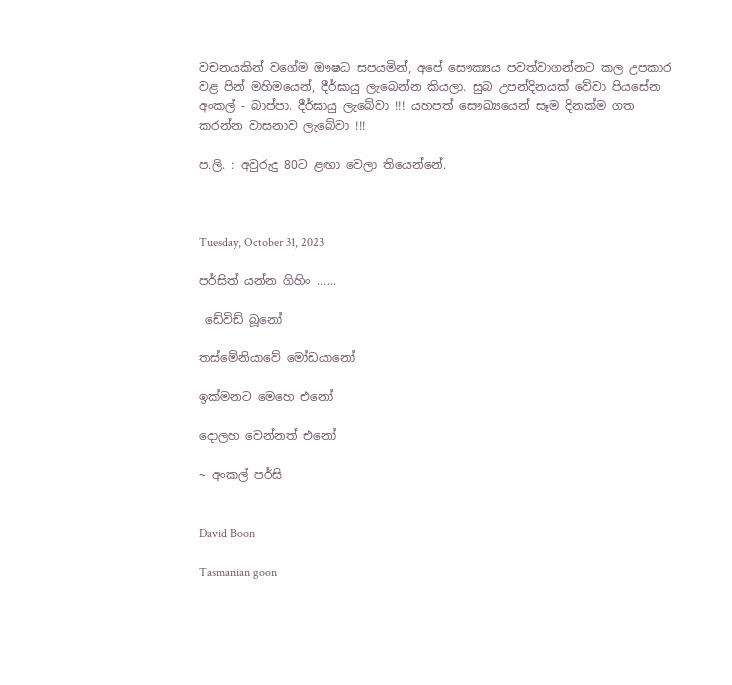වචනයකින් වගේම ඖෂධ සපයමින්, අපේ සෞක්‍යය පවත්වාගන්නට කල උපකාර වළ පින් මහිමයෙන්, දීර්ඝායු ලැබෙන්න කියලා. සුබ උපන්දිනයක් වේවා පියසේන අංකල් - බාප්පා. දීර්ඝායු ලැබේවා !!! යහපත් සෞඛ්‍යයෙන් සෑම දිනක්ම ගත කරන්න වාසනාව ලැබේවා !!!

ප.ලි. : අවුරුදු 80ට ළඟා වෙලා තියෙන්නේ.



Tuesday, October 31, 2023

පර්සිත් යන්න ගිහිං ......

 ඩේවිඩ් බූනෝ

තස්මේනියාවේ මෝඩයානෝ

ඉක්මනට මෙහෙ එනෝ

දොලහ වෙන්නත් එනෝ

~ අංකල් පර්සි


David Boon

Tasmanian goon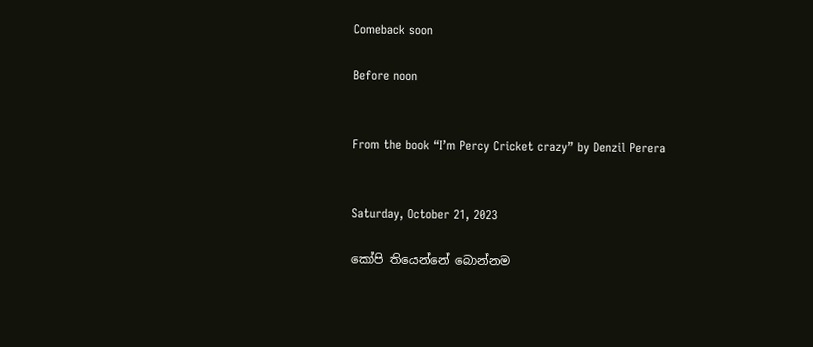Comeback soon

Before noon


From the book “I’m Percy Cricket crazy” by Denzil Perera


Saturday, October 21, 2023

කෝපි තියෙන්නේ බොන්නම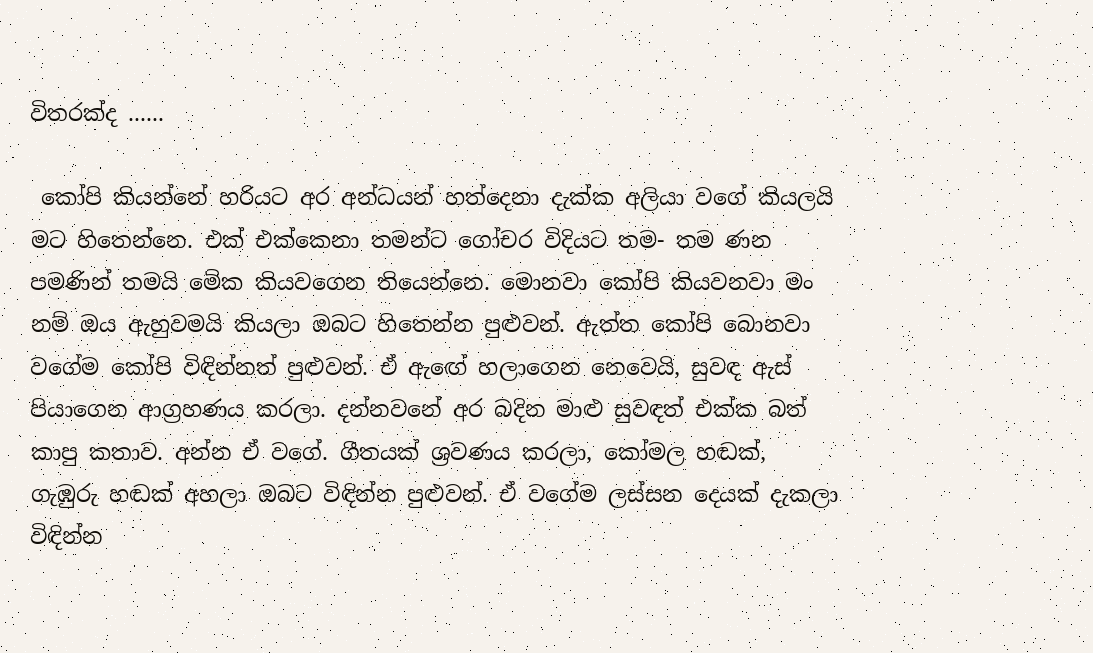විතරක්ද ......

 කෝපි කියන්නේ හරියට අර අන්ධයන් හත්දෙනා දැක්ක අලියා වගේ කියලයි මට හිතෙන්නෙ. එක් එක්කෙනා තමන්ට ගෝචර විදියට තම- තම ණන පමණින් තමයි මේක කියවගෙන තියෙන්නෙ. මොනවා කෝපි කියවනවා මං නම් ඔය ඇහුවමයි කියලා ඔබට හිතෙන්න පුළුවන්. ඇත්ත කෝපි බොනවා වගේම කෝපි විඳින්නත් පුළුවන්. ඒ ඇඟේ හලාගෙන නෙවෙයි, සුවඳ ඇස් පියාගෙන ආග්‍රහණය කරලා. දන්නවනේ අර බදින මාළු සුවඳත් එක්ක බත් කාපු කතාව. අන්න ඒ වගේ. ගීතයක් ශ්‍රවණය කරලා, කෝමල හඬක්, ගැඹුරු හඬක් අහලා ඔබට විඳින්න පුළුවන්. ඒ වගේම ලස්සන දෙයක් දැකලා විඳින්න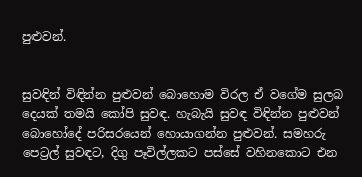පුළුවන්.


සුවඳින් විඳින්න පුළුවන් බොහොම විරල ඒ වගේම සුලබ දෙයක් තමයි කෝපි සුවඳ. හැබැයි සුවඳ විඳින්න පුළුවන් බොහෝදේ පරිසරයෙන් හොයාගන්න පුළුවන්. සමහරු පෙට්‍රල් සුවඳට, දිගු පෑවිල්ලකට පස්සේ වහිනකොට එන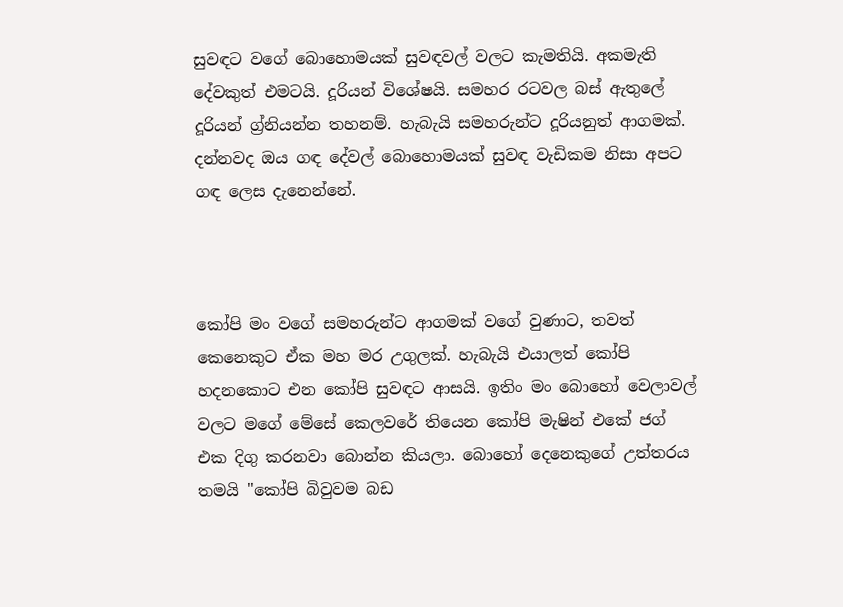සුවඳට වගේ බොහොමයක් සුවඳවල් වලට කැමතියි. අකමැති දේවකුත් එමටයි. දූරියන් විශේෂයි. සමහර රටවල බස් ඇතුලේ දූරියන් ග්‍ර්නියන්න තහනම්. හැබැයි සමහරුන්ට දූරියනුත් ආගමක්. දන්නවද ඔය ගඳ දේවල් බොහොමයක් සුවඳ වැඩිකම නිසා අපට ගඳ ලෙස දැනෙන්නේ.



කෝපි මං වගේ සමහරුන්ට ආගමක් වගේ වුණාට, තවත් කෙනෙකුට ඒක මහ මර උගුලක්. හැබැයි එයාලත් කෝපි හදනකොට එන කෝපි සුවඳට ආසයි. ඉතිං මං බොහෝ වෙලාවල් වලට මගේ මේසේ කෙලවරේ තියෙන කෝපි මැෂින් එකේ ජග් එක දිගු කරනවා බොන්න කියලා. බොහෝ දෙනෙකුගේ උත්තරය තමයි "කෝපි බිවුවම බඩ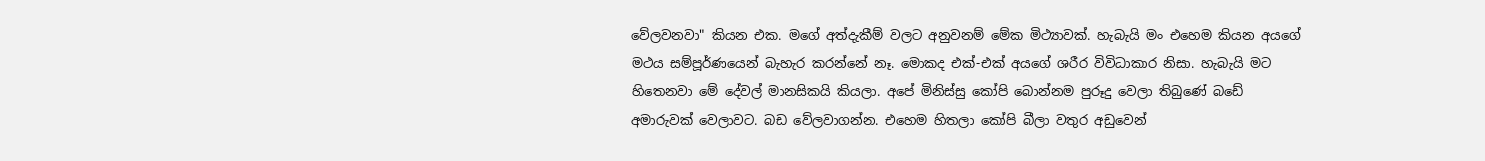වේලවනවා" කියන එක. මගේ අත්දැකීම් වලට අනුවනම් මේක මිථ්‍යාවක්. හැබැයි මං එහෙම කියන අයගේ මථය සම්පූර්ණයෙන් බැහැර කරන්නේ නෑ. මොකද එක්-එක් අයගේ ශරීර විවිධාකාර නිසා. හැබැයි මට හිතෙනවා මේ දේවල් මානසිකයි කියලා. අපේ මිනිස්සු කෝපි බොන්නම පුරූදු වෙලා තිබුණේ බඩේ අමාරුවක් වෙලාවට. බඩ වේලවාගන්න. එහෙම හිතලා කෝපි බීලා වතුර අඩුවෙන්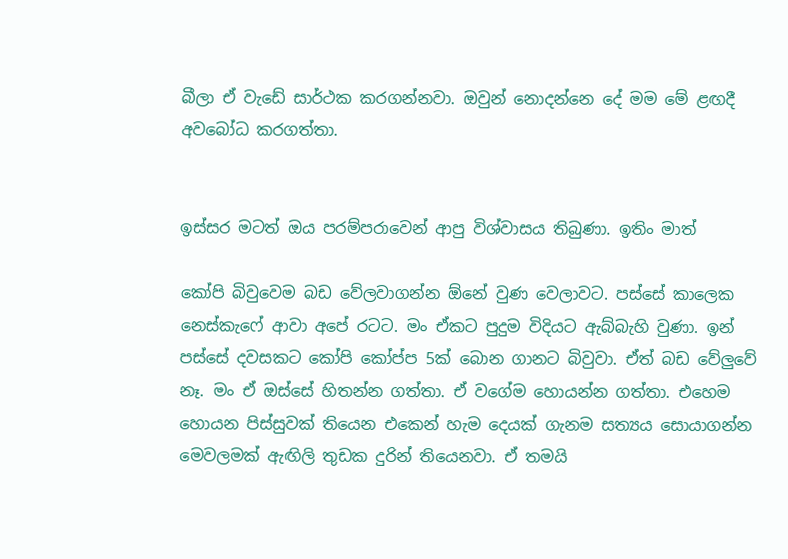බීලා ඒ වැඩේ සාර්ථක කරගන්නවා. ඔවුන් නොදන්නෙ දේ මම මේ ළඟදී අවබෝධ කරගත්තා.


ඉස්සර මටත් ඔය පරම්පරාවෙන් ආපු විශ්වාසය තිබුණා. ඉතිං මාත්

කෝපි බිවුවෙම බඩ වේලවාගන්න ඕනේ වුණ වෙලාවට. පස්සේ කාලෙක නෙස්කැෆේ ආවා අපේ රටට. මං ඒකට පුදුම විදියට ඇබ්බැහි වුණා. ඉන් පස්සේ දවසකට කෝපි කෝප්ප 5ක් බොන ගානට බිවුවා. ඒත් බඩ වේලුවේ නෑ. මං ඒ ඔස්සේ හිතන්න ගත්තා. ඒ වගේම හොයන්න ගත්තා. එහෙම හොයන පිස්සුවක් තියෙන එකෙන් හැම දෙයක් ගැනම සත්‍යය සොයාගන්න මෙවලමක් ඇඟිලි තුඩක දුරින් තියෙනවා. ඒ තමයි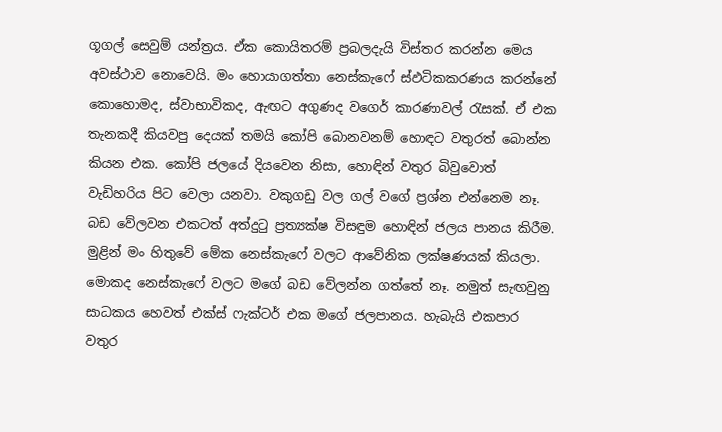ගූගල් සෙවුම් යන්ත්‍රය. ඒක කොයිතරම් ප්‍රබලදැයි විස්තර කරන්න මෙය අවස්ථාව නොවෙයි. මං හොයාගත්තා නෙස්කැෆේ ස්ඵටිකකරණය කරන්නේ කොහොමද, ස්වාභාවිකද, ඇඟට අගුණද වගෙර් කාරණාවල් රැසක්. ඒ එක තැනකදී කියවපු දෙයක් තමයි කෝපි බොනවනම් හොඳට වතුරත් බොන්න කියන එක. කෝපි ජලයේ දියවෙන නිසා, හොඳින් වතුර බිවුවොත් වැඩිහරිය පිට වෙලා යනවා. වකුගඩු වල ගල් වගේ ප්‍රශ්න එන්නෙම නෑ. බඩ වේලවන එකටත් අත්දුටු ප්‍රත්‍යක්ෂ විසඳුම හොඳින් ජලය පානය කිරීම. මුළින් මං හිතුවේ මේක නෙස්කැෆේ වලට ආවේනික ලක්ෂණයක් කියලා. මොකද නෙස්කැෆේ වලට මගේ බඩ වේලන්න ගත්තේ නෑ. නමුත් සැඟවුනු සාධකය හෙවත් එක්ස් ෆැක්ටර් එක මගේ ජලපානය. හැබැයි එකපාර වතුර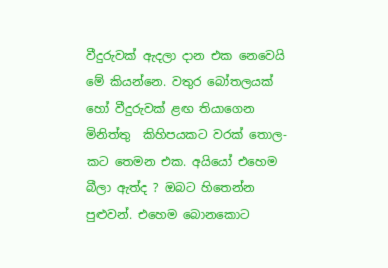වීදුරුවක් ඇදලා දාන එක නෙවෙයි මේ කියන්නෙ. වතුර බෝතලයක් හෝ වීදුරුවක් ළඟ තියාගෙන මිනිත්තු  කිහිපයකට වරක් තොල-කට තෙමන එක. අයියෝ එහෙම බීලා ඇත්ද ? ඔබට හිතෙන්න පුළුවන්. එහෙම බොනකොට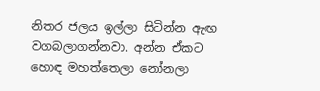නිතර ජලය ඉල්ලා සිටින්න ඇඟ වගබලාගන්නවා. අන්න ඒකට හොඳ මහත්තෙලා නෝනලා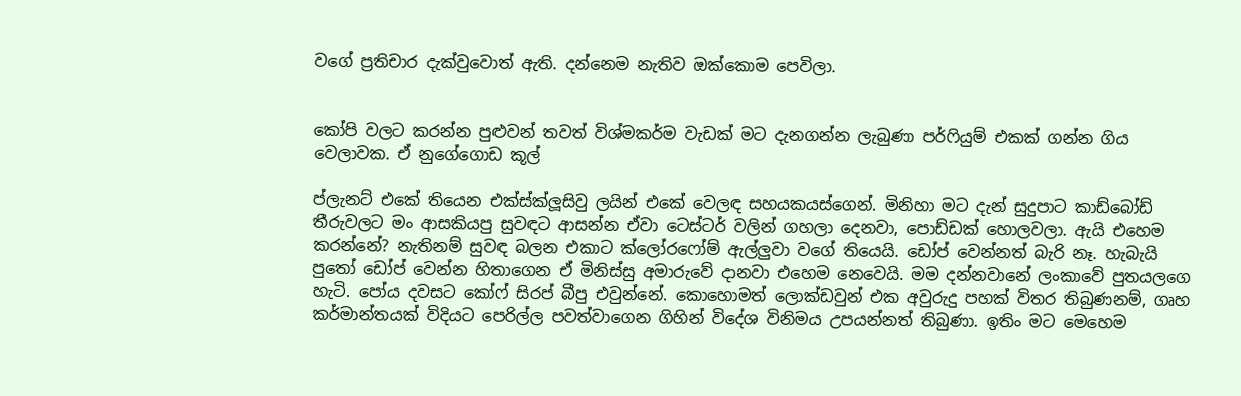වගේ ප්‍රතිචාර දැක්වුවොත් ඇති. දන්නෙම නැතිව ඔක්කොම පෙවිලා.


කෝපි වලට කරන්න පුළුවන් තවත් විශ්මකර්ම වැඩක් මට දැනගන්න ලැබුණා පර්ෆියුම් එකක් ගන්න ගිය වෙලාවක. ඒ නුගේගොඩ කූල්

ප්ලැනට් එකේ තියෙන එක්ස්ක්ලූසිවු ලයින් එකේ වෙලඳ සහයකයස්ගෙන්. මිනිහා මට දැන් සුදුපාට කාඩ්බෝඩ් තීරුවලට මං ආසකියපු සුවඳට ආසන්න ඒවා ටෙස්ටර් වලින් ගහලා දෙනවා, පොඩ්ඩක් හොලවලා. ඇයි එහෙම කරන්නේ? නැතිනම් සුවඳ බලන එකාට ක්ලෝරෆෝම් ඇල්ලුවා වගේ තියෙයි. ඩෝප් වෙන්නත් බැරි නෑ. හැබැයි පුතෝ ඩෝප් වෙන්න හිතාගෙන ඒ මිනිස්සු අමාරුවේ දානවා එහෙම නෙවෙයි. මම දන්නවානේ ලංකාවේ පුතයලගෙ හැටි. පෝය දවසට කෝෆ් සිරප් බීපු එවුන්නේ. කොහොමත් ලොක්ඩවුන් එක අවුරුදු පහක් විතර තිබුණනම්, ගෘහ කර්මාන්තයක් විදියට පෙරිල්ල පවත්වාගෙන ගිහින් විදේශ විනිමය උපයන්නත් තිබුණා. ඉතිං මට මෙහෙම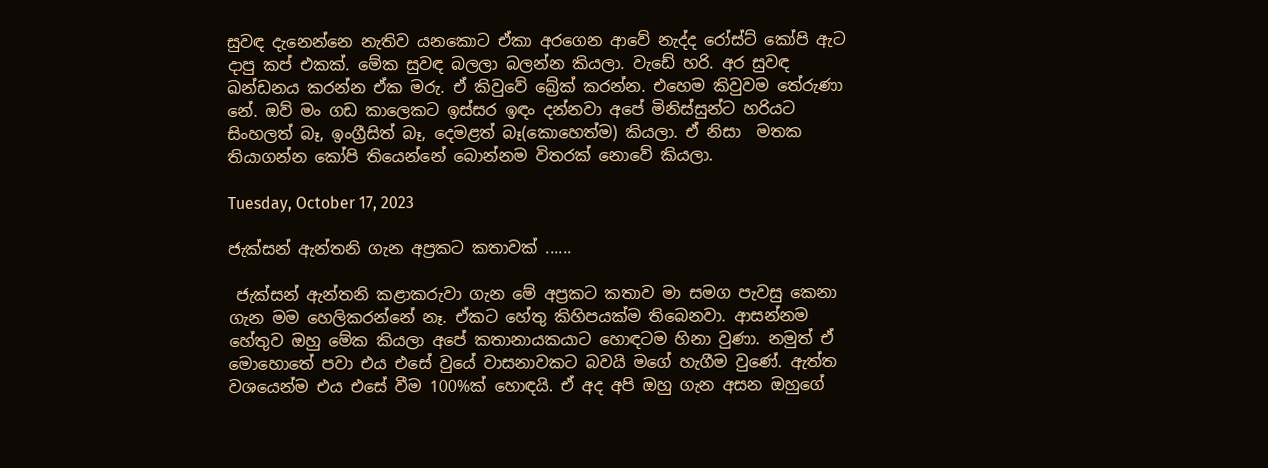සුවඳ දැනෙන්නෙ නැතිව යනකොට ඒකා අරගෙන ආවේ නැද්ද රෝස්ට් කෝපි ඇට දාපු කප් එකක්. මේක සුවඳ බලලා බලන්න කියලා. වැඩේ හරි. අර සුවඳ ඛන්ඩනය කරන්න ඒක මරු. ඒ කිවුවේ බ්‍රේක් කරන්න. එහෙම කිවුවම තේරුණා නේ. ඔව් මං ගඩ කාලෙකට ඉස්සර ඉඳං දන්නවා අපේ මිනිස්සුන්ට හරියට සිංහලත් බෑ, ඉංග්‍රීසිත් බෑ, දෙමළත් බෑ(කොහෙත්ම) කියලා. ඒ නිසා  මතක තියාගන්න කෝපි තියෙන්නේ බොන්නම විතරක් නොවේ කියලා.

Tuesday, October 17, 2023

ජැක්සන් ඇන්තනි ගැන අප්‍රකට කතාවක් ......

 ජැක්සන් ඇන්තනි කළාකරුවා ගැන මේ අප්‍රකට කතාව මා සමග පැවසු කෙනා ගැන මම හෙලිකරන්නේ නෑ. ඒකට හේතු කිහිපයක්ම තිබෙනවා. ආසන්නම හේතුව ඔහු මේක කියලා අපේ කතානායකයාට හොඳටම හිනා වුණා. නමුත් ඒ මොහොතේ පවා එය එසේ වුයේ වාසනාවකට බවයි මගේ හැගීම වුණේ. ඇත්ත වශයෙන්ම එය එසේ වීම 100%ක් හොඳයි. ඒ අද අපි ඔහු ගැන අසන ඔහුගේ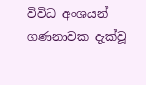විවිධ අංශයන් ගණනාවක දැක්වූ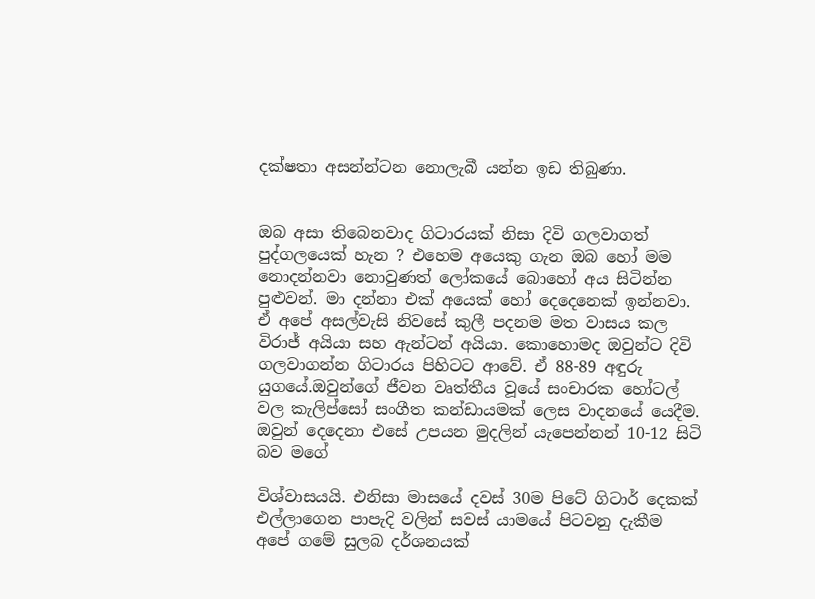දක්ෂතා අසන්න්ටන නොලැබී යන්න ඉඩ තිබුණා.


ඔබ අසා තිබෙනවාද ගිටාරයක් නිසා දිවි ගලවාගත් පුද්ගලයෙක් හැන ? එහෙම අයෙකු ගැන ඔබ හෝ මම නොදන්නවා නොවුණත් ලෝකයේ බොහෝ අය සිටින්න පුළුවන්. මා දන්නා එක් අයෙක් හෝ දෙදෙනෙක් ඉන්නවා. ඒ අපේ අසල්වැසි නිවසේ කුලී පදනම මත වාසය කල විරාජ් අයියා සහ ඇන්ටන් අයියා. කොහොමද ඔවුන්ට දිවි ගලවාගන්න ගිටාරය පිහිටට ආවේ. ඒ 88-89 අඳුරු යුගයේ.ඔවුන්ගේ ජීවන වෘත්තීය වූයේ සංචාරක හෝටල් වල කැලිප්සෝ සංගීත කන්ඩායමක් ලෙස වාදනයේ යෙදීම. ඔවුන් දෙදෙනා එසේ උපයන මුදලින් යැපෙන්නන් 10-12 සිටි බව මගේ

විශ්වාසයයි. එනිසා මාසයේ දවස් 30ම පිටේ ගිටාර් දෙකක් එල්ලාගෙන පාපැදි වලින් සවස් යාමයේ පිටවනු දැකීම අපේ ගමේ සුලබ දර්ශනයක්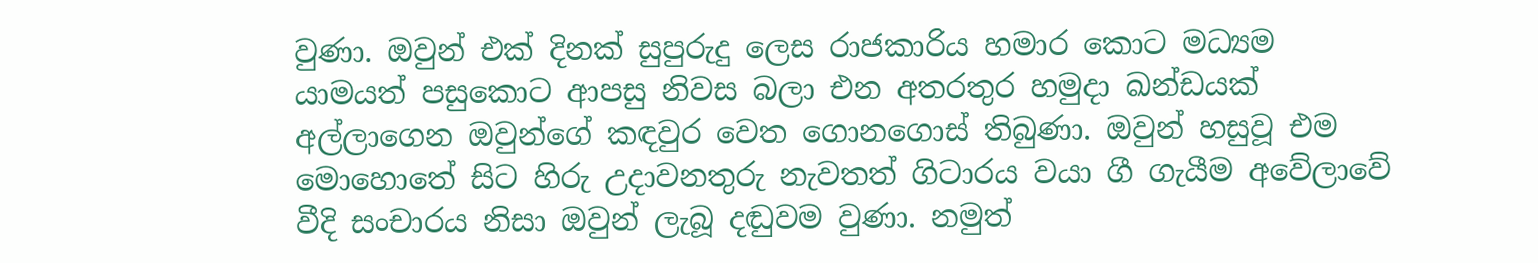වුණා. ඔවුන් එක් දිනක් සුපුරුදු ලෙස රාජකාරිය හමාර කොට මධ්‍යම යාමයත් පසුකොට ආපසු නිවස බලා එන අතරතුර හමුදා ඛන්ඩයක් අල්ලාගෙන ඔවුන්ගේ කඳවුර වෙත ගොනගොස් තිබුණා. ඔවුන් හසුවූ එම මොහොතේ සිට හිරු උදාවනතුරු නැවතත් ගිටාරය වයා ගී ගැයීම අවේලාවේ වීදි සංචාරය නිසා ඔවුන් ලැබූ දඬුවම වුණා. නමුත්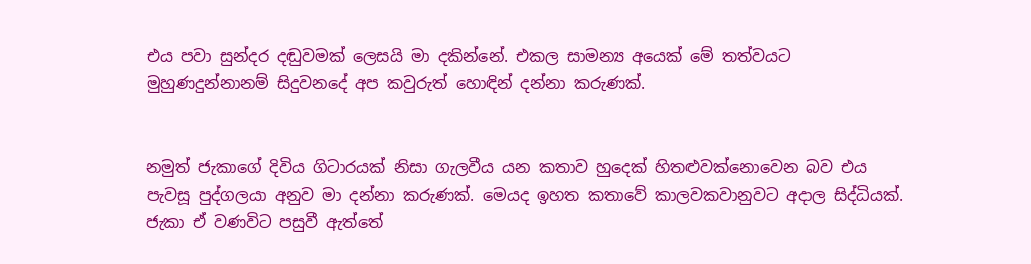එය පවා සුන්දර දඬුවමක් ලෙසයි මා දකින්නේ. එකල සාමන්‍ය අයෙක් මේ තත්වයට මුහුණදුන්නානම් සිදුවනදේ අප කවුරුත් හොඳින් දන්නා කරුණක්.


නමුත් ජැකාගේ දිවිය ගිටාරයක් නිසා ගැලවීය යන කතාව හුදෙක් හිතළුවක්නොවෙන බව එය පැවසූ පුද්ගලයා අනුව මා දන්නා කරුණක්. මෙයද ඉහත කතාවේ කාලවකවානුවට අදාල සිද්ධියක්. ජැකා ඒ වණවිට පසුවී ඇත්තේ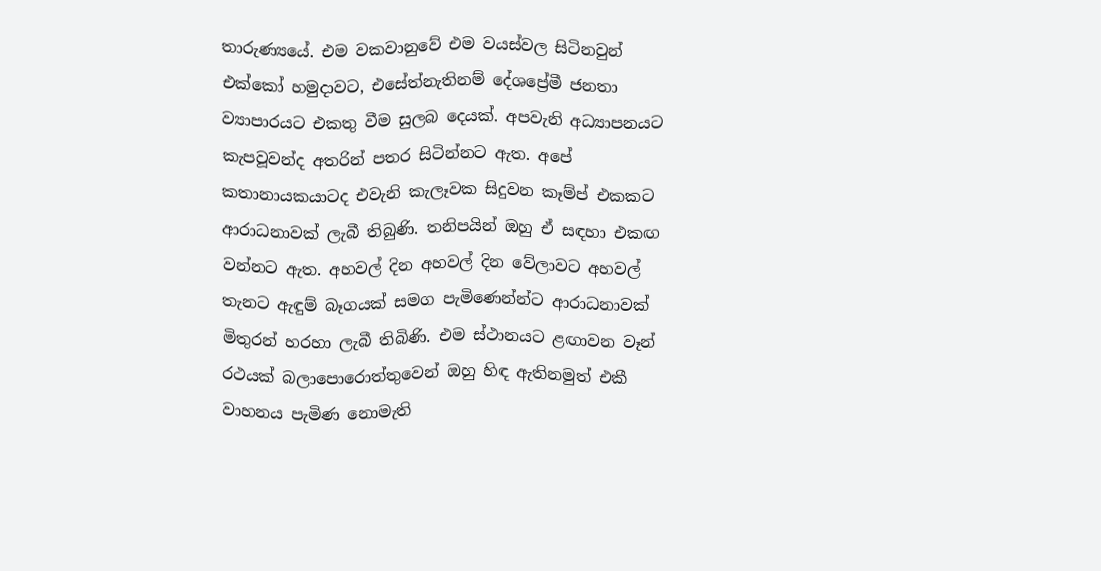තාරුණ්‍යයේ. එම වකවානුවේ එම වයස්වල සිටිනවුන් එක්කෝ හමුදාවට, එසේත්නැතිනම් දේශප්‍රේමී ජනතා ව්‍යාපාරයට එකතු වීම සුලබ දෙයක්. අපවැනි අධ්‍යාපනයට කැපවූවන්ද අතරින් පතර සිටින්නට ඇත. අපේ කතානායකයාටද එවැනි කැලෑවක සිදුවන කෑම්ප් එකකට ආරාධනාවක් ලැබී තිබුණි. තනිපයින් ඔහු ඒ සඳහා එකඟ වන්නට ඇත. අහවල් දින අහවල් දින වේලාවට අහවල් තැනට ඇඳුම් බෑගයක් සමග පැමිණෙන්න්ට ආරාධනාවක් මිතුරන් හරහා ලැබී තිබිණි. එම ස්ථානයට ළඟාවන වෑන් රථයක් බලාපොරොත්තුවෙන් ඔහු හිඳ ඇතිනමුත් එකී වාහනය පැමිණ නොමැති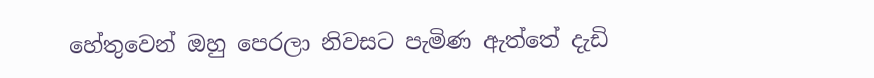හේතුවෙන් ඔහු පෙරලා නිවසට පැමිණ ඇත්තේ දැඩි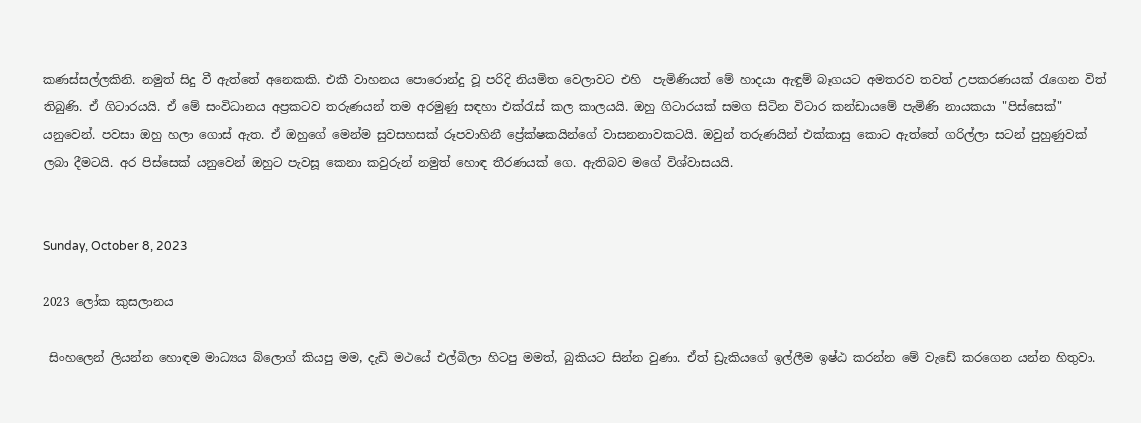කණස්සල්ලකිනි. නමුත් සිදු වී ඇත්තේ අනෙකකි. එකී වාහනය පොරොන්දු වූ පරිදි නියමිත වෙලාවට එහි  පැමිණියත් මේ හාදයා ඇඳුම් බෑගයට අමතරව තවත් උපකරණයක් රැගෙන විත් තිබුණි. ඒ ගිටාරයයි. ඒ මේ සංවිධානය අප්‍රකටව තරුණයන් තම අරමුණු සඳහා එක්රැස් කල කාලයයි. ඔහු ගිටාරයක් සමග සිටින විටාර කන්ඩායමේ පැමිණි නායකයා "පිස්සෙක්" යනුවෙන්. පවසා ඔහු හලා ගොස් ඇත. ඒ ඔහුගේ මෙන්ම සුවසහසක් රූපවාහිනී ප්‍රේක්ෂකයින්ගේ වාසනනාවකටයි. ඔවුන් තරුණයින් එක්කාසු කොට ඇත්තේ ගරිල්ලා සටන් පුහුණුවක් ලබා දීමටයි. අර පිස්සෙක් යනුවෙන් ඔහුට පැවසූ කෙනා කවුරුන් නමුත් හොඳ තීරණයක් ගෙ. ඇතිබව මගේ විශ්වාසයයි.


Sunday, October 8, 2023

2023 ලෝක කුසලානය

 සිංහලෙන් ලියන්න හොඳම මාධ්‍යය බ්ලොග් කියපු මම, දැඩි මථයේ එල්බිලා හිටපු මමත්, බුකියට සින්න වුණා. ඒත් ඩ්‍රැකියගේ ඉල්ලීම ඉෂ්ඨ කරන්න මේ වැඩේ කරගෙන යන්න හිතුවා.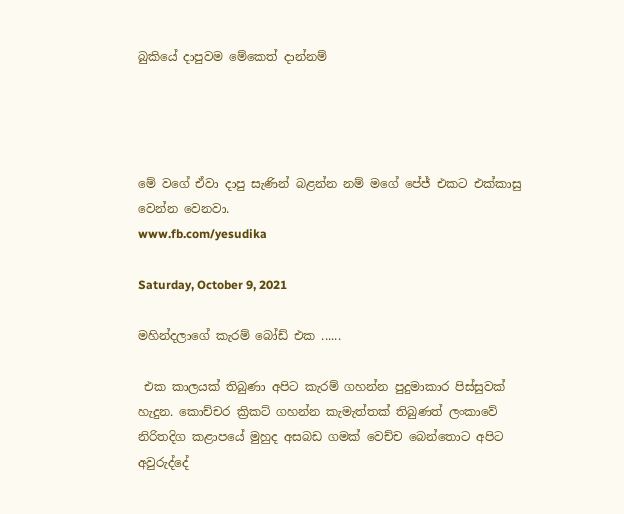බුකියේ දාපුවම මේකෙත් දාන්නම්




මේ වගේ ඒවා දාපු සැණින් බළන්න නම් මගේ පේජ් එකට එක්කාසු වෙන්න වෙනවා.
www.fb.com/yesudika

Saturday, October 9, 2021

මහින්දලාගේ කැරම් බෝඩ් එක ......

 එක කාලයක් තිබුණා අපිට කැරම් ගහන්න පුදුමාකාර පිස්සුවක් හැදුන. කොච්චර ක්‍රිකට් ගහන්න කැමැත්තක් තිබුණත් ලංකාවේ නිරිතදිග කළාපයේ මුහුද අසබඩ ගමක් වෙච්ච බෙන්තොට අපිට අවුරුද්දේ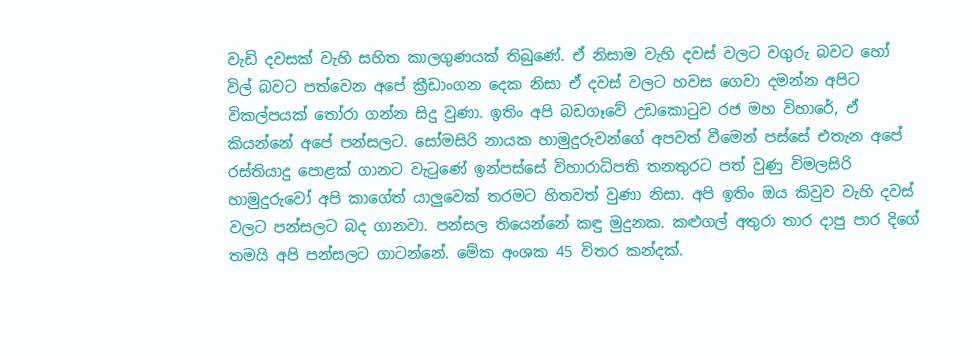වැඩි දවසක් වැහි සහිත කාලගුණයක් තිබුණේ. ඒ නිසාම වැහි දවස් වලට වගුරු බවට හෝ විල් බවට පත්වෙන අපේ ක්‍රීඩාංගන දෙක නිසා ඒ දවස් වලට හවස ගෙවා දමන්න අපිට විකල්පයක් තෝරා ගන්න සිදු වුණා. ඉතිං අපි බඩගෑවේ උඩකොටුව රජ මහ විහාරේ, ඒ කියන්නේ අපේ පන්සලට. සෝමසිරි නායක හාමුදුරුවන්ගේ අපවත් වීමෙන් පස්සේ එතැන අපේ රස්තියාදු පොළක් ගානට වැටුණේ ඉන්පස්සේ විහාරාධිපති තනතුරට පත් වුණු විමලසිරි හාමුදුරුවෝ අපි කාගේත් යාලුවෙක් තරමට හිතවත් වුණා නිසා. අපි ඉතිං ඔය කිවුව වැහි දවස් වලට පන්සලට බද ගානවා. පන්සල තියෙන්නේ කඳු මුදුනක. කළුගල් අතුරා තාර දාපු පාර දිගේ තමයි අපි පන්සලට ගාටන්නේ. මේක අංශක 45 විතර කන්දක්.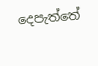දෙපැත්තේ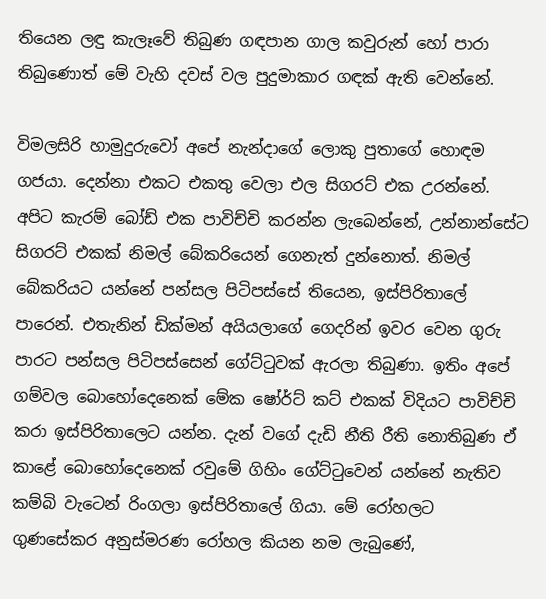තියෙන ලඳු කැලෑවේ තිබුණ ගඳපාන ගාල කවුරුන් හෝ පාරා තිබුණොත් මේ වැහි දවස් වල පුදුමාකාර ගඳක් ඇති වෙන්නේ.

විමලසිරි හාමුදුරුවෝ අපේ නැන්දාගේ ලොකු පුතාගේ හොඳම ගජයා. දෙන්නා එකට එකතු වෙලා එල සිගරට් එක උරන්නේ. අපිට කැරම් බෝඩ් එක පාවිච්චි කරන්න ලැබෙන්නේ, උන්නාන්සේට සිගරට් එකක් නිමල් බේකරියෙන් ගෙනැත් දුන්නොත්. නිමල් බේකරියට යන්නේ පන්සල පිටිපස්සේ තියෙන, ඉස්පිරිතාලේ පාරෙන්. එතැනින් ඩික්මන් අයියලාගේ ගෙදරින් ඉවර වෙන ගුරු පාරට පන්සල පිටිපස්සෙන් ගේට්ටුවක් ඇරලා තිබුණා. ඉතිං අපේ ගම්වල බොහෝදෙනෙක් මේක ෂෝර්ට් කට් එකක් විදියට පාවිච්චි කරා ඉස්පිරිතාලෙට යන්න. දැන් වගේ දැඩි නීති රීති නොතිබුණ ඒ කාළේ බොහෝදෙනෙක් රවුමේ ගිහිං ගේට්ටුවෙන් යන්නේ නැතිව කම්බි වැටෙන් රිංගලා ඉස්පිරිතාලේ ගියා. මේ රෝහලට ගුණසේකර අනුස්මරණ රෝහල කියන නම ලැබුණේ,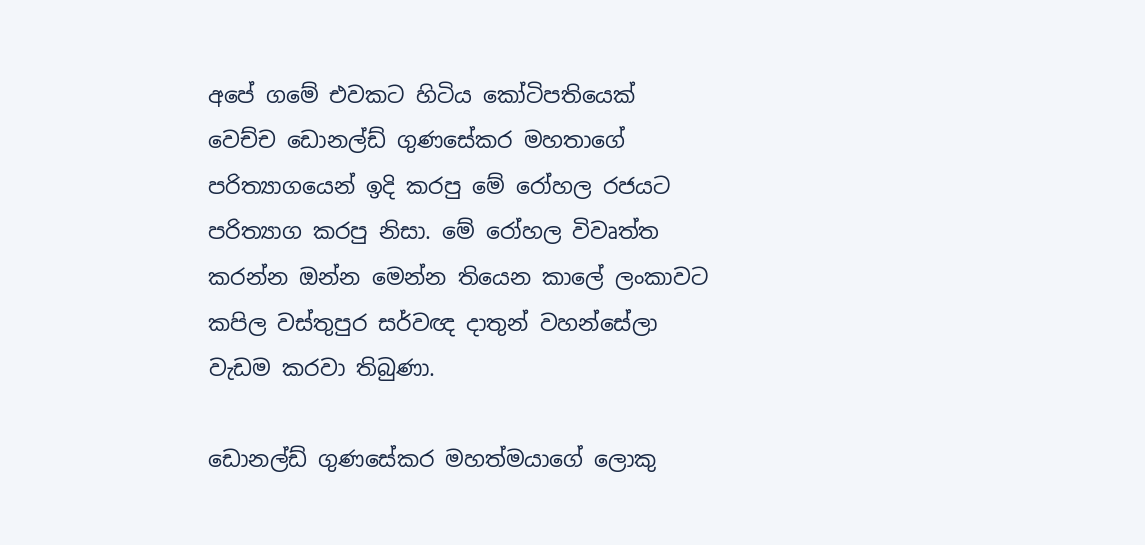අපේ ගමේ එවකට හිටිය කෝටිපතියෙක් වෙච්ච ඩොනල්ඩ් ගුණසේකර මහතාගේ පරිත්‍යාගයෙන් ඉදි කරපු මේ රෝහල රජයට පරිත්‍යාග කරපු නිසා. මේ රෝහල විවෘත්ත කරන්න ඔන්න මෙන්න තියෙන කාලේ ලංකාවට කපිල වස්තුපුර සර්වඥ දාතුන් වහන්සේලා වැඩම කරවා තිබුණා.

ඩොනල්ඩ් ගුණසේකර මහත්මයාගේ ලොකු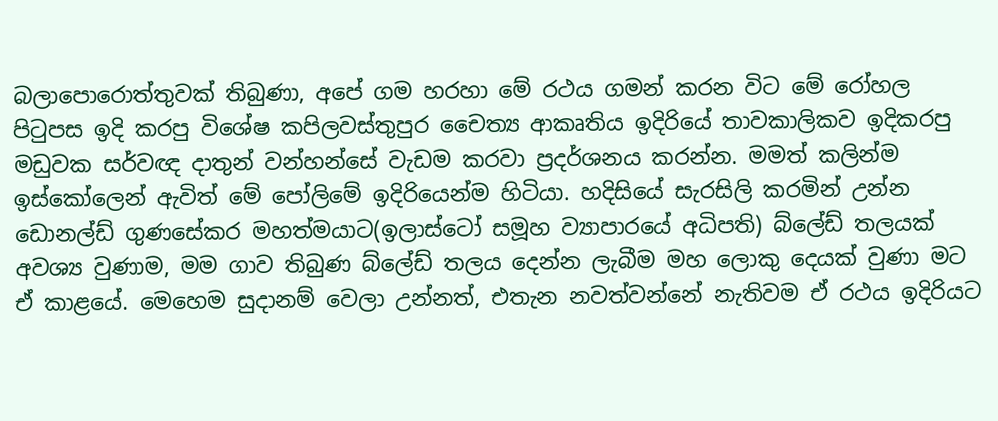බලාපොරොත්තුවක් තිබුණා, අපේ ගම හරහා මේ රථය ගමන් කරන විට මේ රෝහල පිටුපස ඉදි කරපු විශේෂ කපිලවස්තුපුර චෛත්‍ය ආකෘතිය ඉදිරියේ තාවකාලිකව ඉදිකරපු මඩුවක සර්වඥ දාතුන් වන්හන්සේ වැඩම කරවා ප්‍රදර්ශනය කරන්න. මමත් කලින්ම ඉස්කෝලෙන් ඇවිත් මේ පෝලිමේ ඉදිරියෙන්ම හිටියා. හදිසියේ සැරසිලි කරමින් උන්න ඩොනල්ඩ් ගුණසේකර මහත්මයාට(ඉලාස්ටෝ සමූහ ව්‍යාපාරයේ අධිපති) බ්ලේඩ් තලයක් අවශ්‍ය වුණාම, මම ගාව තිබුණ බ්ලේඩ් තලය දෙන්න ලැබීම මහ ලොකු දෙයක් වුණා මට ඒ කාළයේ. මෙහෙම සුදානම් වෙලා උන්නත්, එතැන නවත්වන්නේ නැතිවම ඒ රථය ඉදිරියට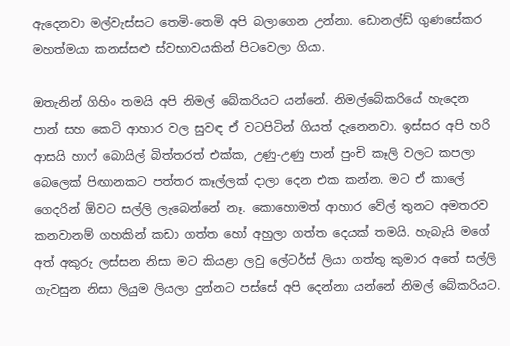ඇදෙනවා මල්වැස්සට තෙමි-තෙමි අපි බලාගෙන උන්නා. ඩොනල්ඩ් ගුණසේකර මහත්මයා කනස්සළු ස්වභාවයකින් පිටවෙලා ගියා.

ඔතැනින් ගිහිං තමයි අපි නිමල් බේකරියට යන්නේ. නිමල්බේකරියේ හැදෙන  පාන් සහ කෙටි ආහාර වල සුවඳ ඒ වටපිටින් ගියත් දැනෙනවා. ඉස්සර අපි හරි ආසයි හාෆ් බොයිල් බිත්තරත් එක්ක, උණු-උණු පාන් පුංචි කෑලි වලට කපලා බෙලෙක් පිඟානකට පත්තර කෑල්ලක් දාලා දෙන එක කන්න. මට ඒ කාලේ ගෙදරින් ඕවට සල්ලි ලැබෙන්නේ නෑ. කොහොමත් ආහාර වේල් තුනට අමතරව කනවානම් ගහකින් කඩා ගත්ත හෝ අහුලා ගත්ත දෙයක් තමයි. හැබැයි මගේ අත් අකුරු ලස්සන නිසා මට කියළා ලවු ලේටර්ස් ලියා ගත්තු කුමාර අතේ සල්ලි ගැවසුන නිසා ලියුම ලියලා දුන්නට පස්සේ අපි දෙන්නා යන්නේ නිමල් බේකරියට.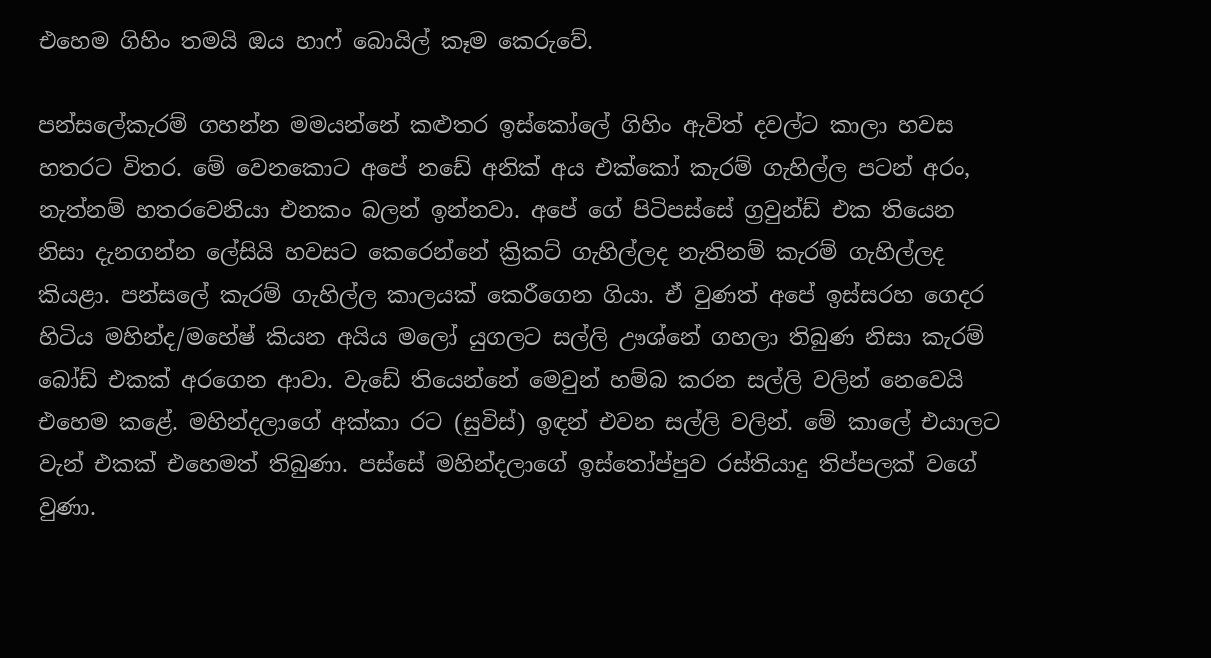එහෙම ගිහිං තමයි ඔය හාෆ් බොයිල් කෑම කෙරුවේ.

පන්සලේකැරම් ගහන්න මමයන්නේ කළුතර ඉස්කෝලේ ගිහිං ඇවිත් දවල්ට කාලා හවස හතරට විතර. මේ වෙනකොට අපේ නඩේ අනික් අය එක්කෝ කැරම් ගැහිල්ල පටන් අරං, නැත්නම් හතරවෙනියා එනකං බලන් ඉන්නවා. අපේ ගේ පිටිපස්සේ ග්‍රවුන්ඩ් එක තියෙන නිසා දැනගන්න ලේසියි හවසට කෙරෙන්නේ ක්‍රිකට් ගැහිල්ලද නැතිනම් කැරම් ගැහිල්ලද කියළා. පන්සලේ කැරම් ගැහිල්ල කාලයක් කෙරීගෙන ගියා. ඒ වුණත් අපේ ඉස්සරහ ගෙදර හිටිය මහින්ද/මහේෂ් කියන අයිය මලෝ යුගලට සල්ලි ඌශ්නේ ගහලා තිබුණ නිසා කැරම් බෝඩ් එකක් අරගෙන ආවා. වැඩේ තියෙන්නේ මෙවුන් හම්බ කරන සල්ලි වලින් නෙවෙයි එහෙම කළේ. මහින්දලාගේ අක්කා රට (සුවිස්) ඉඳන් එවන සල්ලි වලින්. මේ කාලේ එයාලට වැන් එකක් එහෙමත් තිබුණා. පස්සේ මහින්දලාගේ ඉස්තෝප්පුව රස්තියාදු තිප්පලක් වගේ වුණා.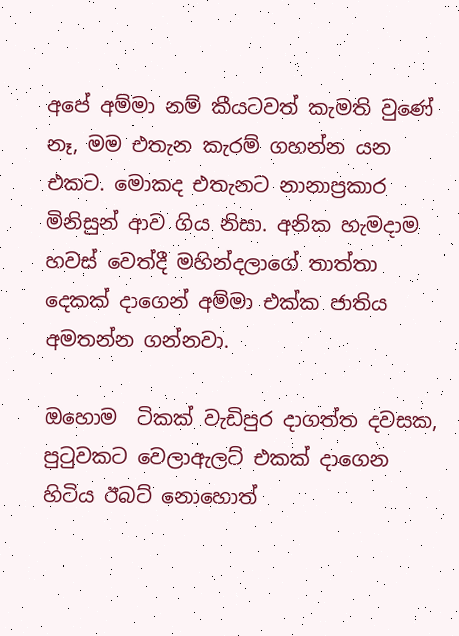අපේ අම්මා නම් කීයටවත් කැමති වුණේ නෑ, මම එතැන කැරම් ගහන්න යන එකට. මොකද එතැනට නානාප්‍රකාර මිනිසුන් ආව ගිය නිසා. අනික හැමදාම හවස් වෙත්දී මහින්දලාගේ තාත්තා දෙකක් දාගෙන් අම්මා එක්ක ජාතිය අමතන්න ගන්නවා.

ඔහොම  ටිකක් වැඩිපුර දාගත්ත දවසක, පුටුවකට වෙලාඇලට් එකක් දාගෙන හිටිය ඊබට් නොහොත්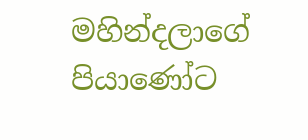මහින්දලාගේ පියාණෝට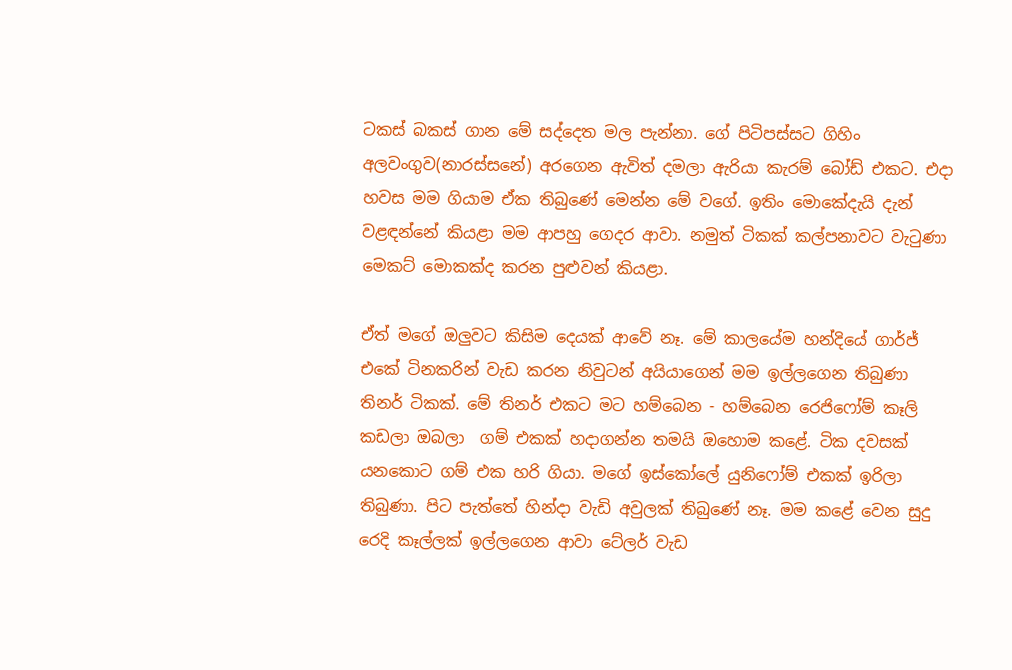ටකස් බකස් ගාන මේ සද්දෙත මල පැන්නා. ගේ පිටිපස්සට ගිහිං අලවංගුව(නාරස්සනේ) අරගෙන ඇවිත් දමලා ඇරියා කැරම් බෝඩ් එකට. එදා හවස මම ගියාම ඒක තිබුණේ මෙන්න මේ වගේ. ඉතිං මොකේදැයි දැන් වළඳන්නේ කියළා මම ආපහු ගෙදර ආවා. නමුත් ටිකක් කල්පනාවට වැටුණා මෙකට් මොකක්ද කරන පුළුවන් කියළා.

ඒත් මගේ ඔලුවට කිසිම දෙයක් ආවේ නෑ. මේ කාලයේම හන්දියේ ගාර්ජ් එකේ ටිනකරින් වැඩ කරන නිවුටන් අයියාගෙන් මම ඉල්ලගෙන තිබුණා තිනර් ටිකක්. මේ තිනර් එකට මට හම්බෙන - හම්බෙන රෙජිෆෝම් කෑලි කඩලා ඔබලා  ගම් එකක් හදාගන්න තමයි ඔහොම කළේ. ටික දවසක් යනකොට ගම් එක හරි ගියා. මගේ ඉස්කෝලේ යුනිෆෝම් එකක් ඉරිලා තිබුණා. පිට පැත්තේ හින්දා වැඩි අවුලක් තිබුණේ නෑ. මම කළේ වෙන සුදු රෙදි කෑල්ලක් ඉල්ලගෙන ආවා ටේලර් වැඩ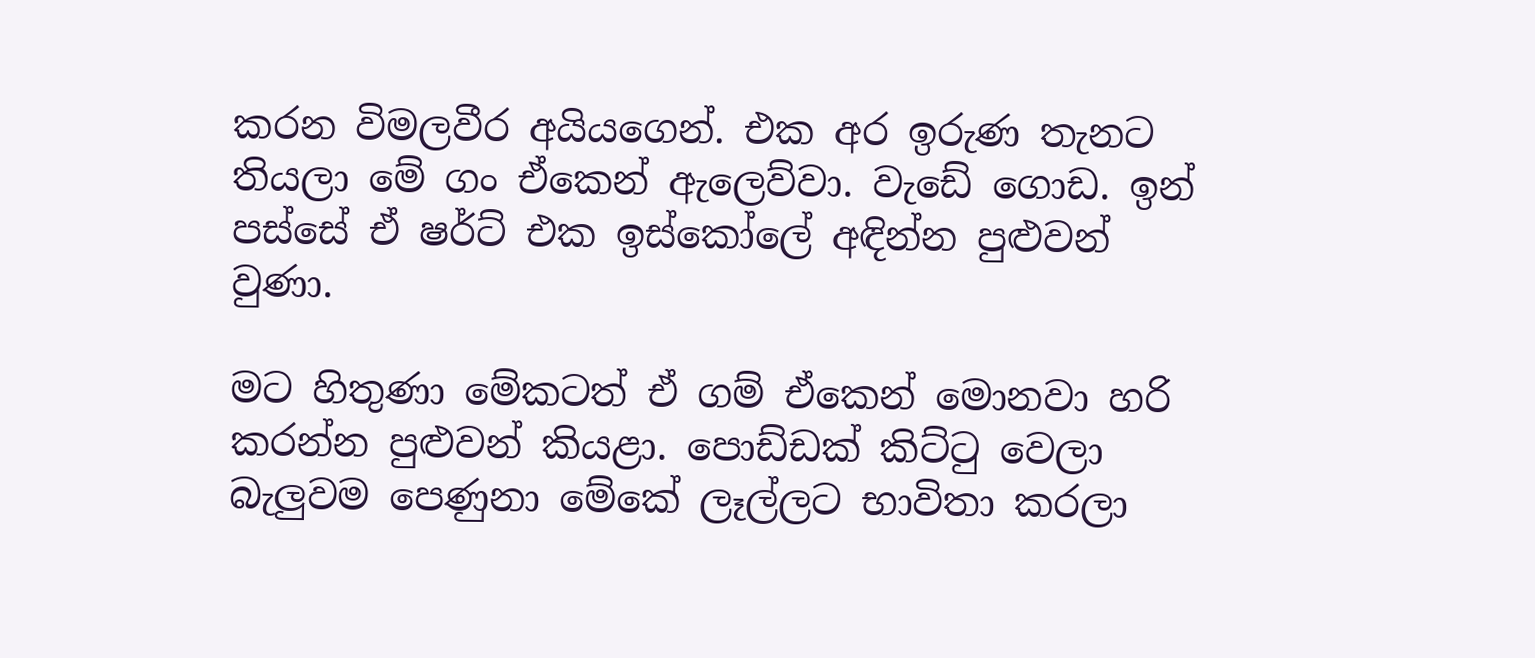කරන විමලවීර අයියගෙන්. එක අර ඉරුණ තැනට තියලා මේ ගං ඒකෙන් ඇලෙව්වා. වැඩේ ගොඩ. ඉන් පස්සේ ඒ ෂර්ට් එක ඉස්කෝලේ අඳින්න පුළුවන් වුණා.

මට හිතුණා මේකටත් ඒ ගම් ඒකෙන් මොනවා හරි කරන්න පුළුවන් කියළා. පොඩ්ඩක් කිට්ටු වෙලා බැලුවම පෙණුනා මේකේ ලෑල්ලට භාවිතා කරලා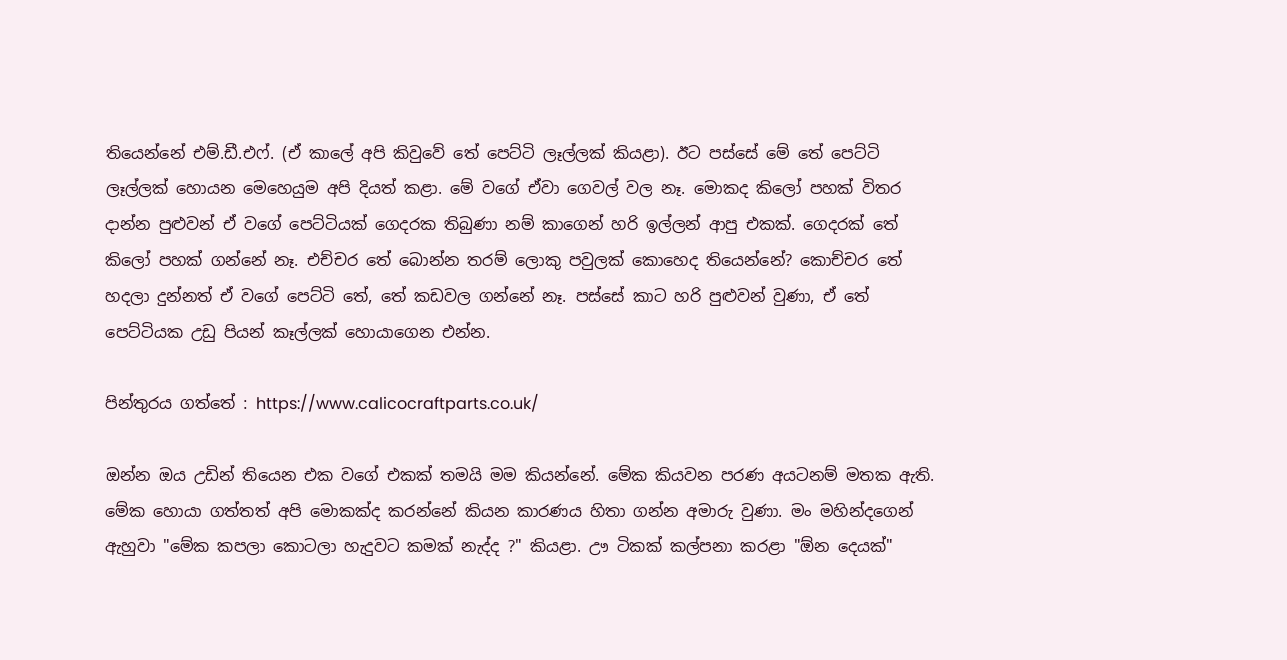තියෙන්නේ එම්.ඩී.එෆ්. (ඒ කාලේ අපි කිවුවේ තේ පෙට්ටි ලෑල්ලක් කියළා). ඊට පස්සේ මේ තේ පෙට්ටි ලෑල්ලක් හොයන මෙහෙයුම අපි දියත් කළා. මේ වගේ ඒවා ගෙවල් වල නෑ. මොකද කිලෝ පහක් විතර දාන්න පුළුවන් ඒ වගේ පෙට්ටියක් ගෙදරක තිබුණා නම් කාගෙන් හරි ඉල්ලන් ආපු එකක්. ගෙදරක් තේ කිලෝ පහක් ගන්නේ නෑ. එච්චර තේ බොන්න තරම් ලොකු පවුලක් කොහෙද තියෙන්නේ? කොච්චර තේ හදලා දුන්නත් ඒ වගේ පෙට්ටි තේ, තේ කඩවල ගන්නේ නෑ. පස්සේ කාට හරි පුළුවන් වුණා, ඒ තේ පෙට්ටියක උඩු පියන් කෑල්ලක් හොයාගෙන එන්න.

පින්තුරය ගත්තේ : https://www.calicocraftparts.co.uk/

ඔන්න ඔය උඩින් තියෙන එක වගේ එකක් තමයි මම කියන්නේ. මේක කියවන පරණ අයටනම් මතක ඇති. මේක හොයා ගත්තත් අපි මොකක්ද කරන්නේ කියන කාරණය හිතා ගන්න අමාරු වුණා. මං මහින්දගෙන් ඇහුවා "මේක කපලා කොටලා හැදුවට කමක් නැද්ද ?" කියළා. ඌ ටිකක් කල්පනා කරළා "ඕන දෙයක්"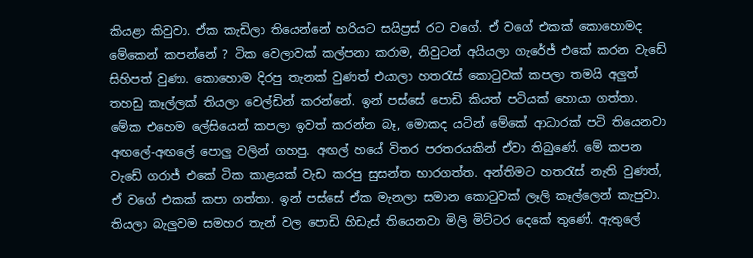කියළා කිවුවා. ඒක කැඩිලා තියෙන්නේ හරියට සයිප්‍රස් රට වගේ. ඒ වගේ එකක් කොහොමද මේකෙන් කපන්නේ ? ටික වෙලාවක් කල්පනා කරාම, නිවුටන් අයියලා ගැරේජ් එකේ කරන වැඩේ සිහිපත් වුණා. කොහොම දිරපු තැනක් වුණත් එයාලා හතරැස් කොටුවක් කපලා තමයි අලුත් තහඩු කෑල්ලක් තියලා වෙල්ඩින් කරන්නේ. ඉන් පස්සේ පොඩි කියත් පටියක් හොයා ගත්තා. මේක එහෙම ලේසියෙන් කපලා ඉවත් කරන්න බෑ, මොකද යටින් මේකේ ආධාරක් පටි තියෙනවා අඟලේ-අඟලේ පොලු වලින් ගහපු. අඟල් හයේ විතර පරතරයකින් ඒවා තිබුණේ. මේ කපන වැඩේ ගරාජ් එකේ ටික කාළයක් වැඩ කරපු සුසන්ත භාරගත්ත. අන්තිමට හතරැස් නැති වුණත්, ඒ වගේ එකක් කපා ගත්තා. ඉන් පස්සේ ඒක මැනලා සමාන කොටුවක් ලෑලි කෑල්ලෙන් කැපුවා. තියලා බැලුවම සමහර තැන් වල පොඩි හිඩැස් තියෙනවා මිලි මිට්ටර දෙකේ තුණේ. ඇතුලේ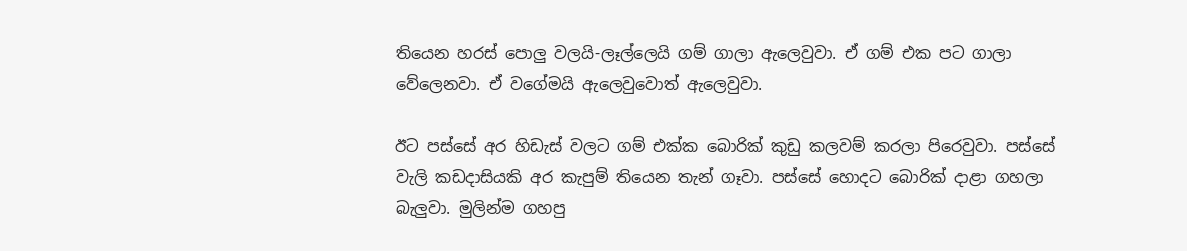තියෙන හරස් පොලු වලයි-ලෑල්ලෙයි ගම් ගාලා ඇලෙවුවා. ඒ ගම් එක පට ගාලා වේලෙනවා. ඒ වගේමයි ඇලෙවුවොත් ඇලෙවුවා.

ඊට පස්සේ අර හිඩැස් වලට ගම් එක්ක බොරික් කුඩු කලවම් කරලා පිරෙවුවා. පස්සේ වැලි කඩදාසියකි අර කැපුම් තියෙන තැන් ගෑවා. පස්සේ හොදට බොරික් දාළා ගහලා බැලුවා. මුලින්ම ගහපු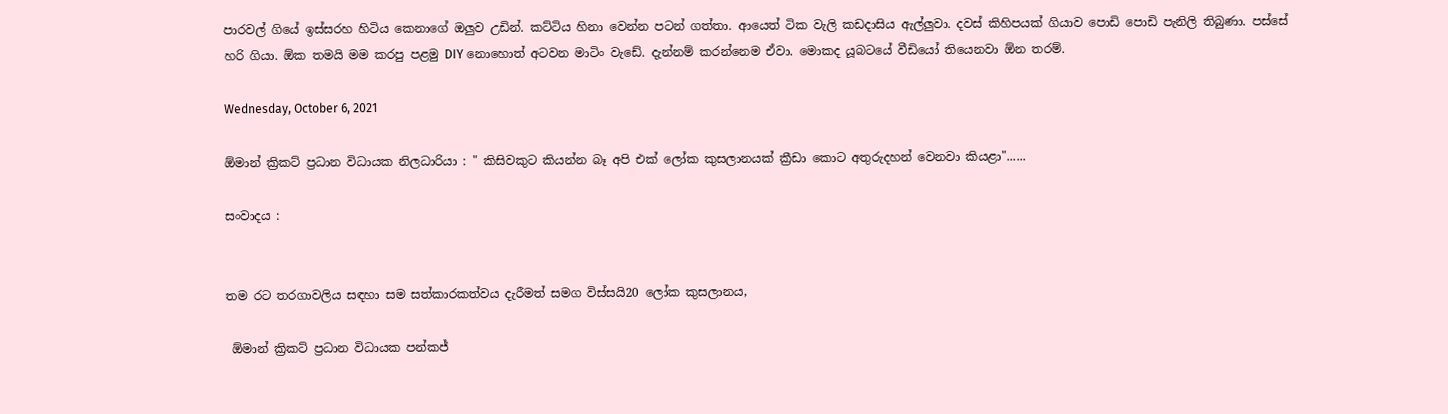පාරවල් ගියේ ඉස්සරහ හිටිය කෙනාගේ ඔලුව උඩින්. කට්ටිය හිනා වෙන්න පටන් ගත්තා. ආයෙත් ටික වැලි කඩදාසිය ඇල්ලුවා. දවස් කිහිපයක් ගියාව පොඩි පොඩි පැනිලි තිබුණා. පස්සේ හරි ගියා. ඕක තමයි මම කරපු පළමු DIY නොහොත් අටවන මාටිං වැඩේ. දැන්නම් කරන්නෙම ඒවා. මොකද යූබටයේ වීඩියෝ තියෙනවා ඕන තරම්.

Wednesday, October 6, 2021

ඕමාන් ක්‍රිකට් ප්‍රධාන විධායක නිලධාරියා : " කිසිවකුට කියන්න බෑ අපි එක් ලෝක කුසලානයක් ක්‍රීඩා කොට අතුරුදහන් වෙනවා කියළා"......

සංවාදය :


තම රට තරගාවලිය සඳහා සම සත්කාරකත්වය දැරීමත් සමග විස්සයි20 ලෝක කුසලානය,

 ඕමාන් ක්‍රිකට් ප්‍රධාන විධායක පන්කජ්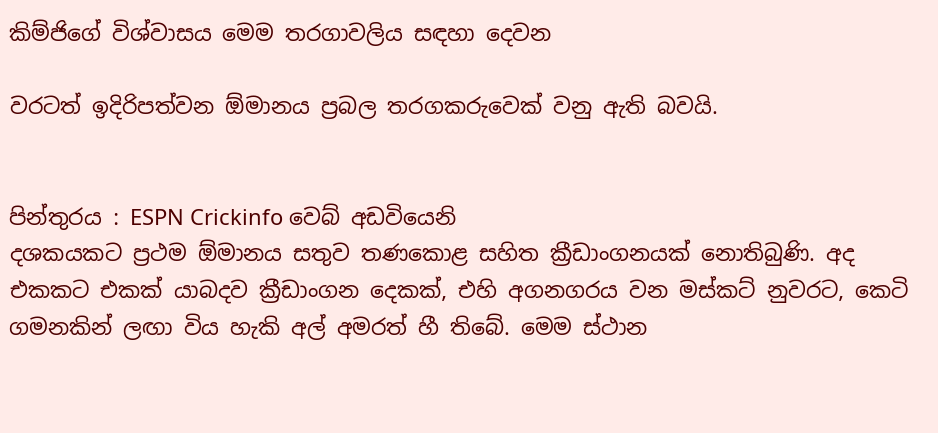කිම්ජිගේ විශ්වාසය මෙම තරගාවලිය සඳහා දෙවන

වරටත් ඉදිරිපත්වන ඕමානය ප්‍රබල තරගකරුවෙක් වනු ඇති බවයි.


පින්තුරය : ESPN Crickinfo වෙබ් අඩවියෙනි
දශකයකට ප්‍රථම ඕමානය සතුව තණකොළ සහිත ක්‍රීඩාංගනයක් නොතිබුණි. අද එකකට එකක් යාබදව ක්‍රීඩාංගන දෙකක්, එහි අගනගරය වන මස්කට් නුවරට, කෙටි ගමනකින් ලඟා විය හැකි අල් අමරත් හී තිබේ. මෙම ස්ථාන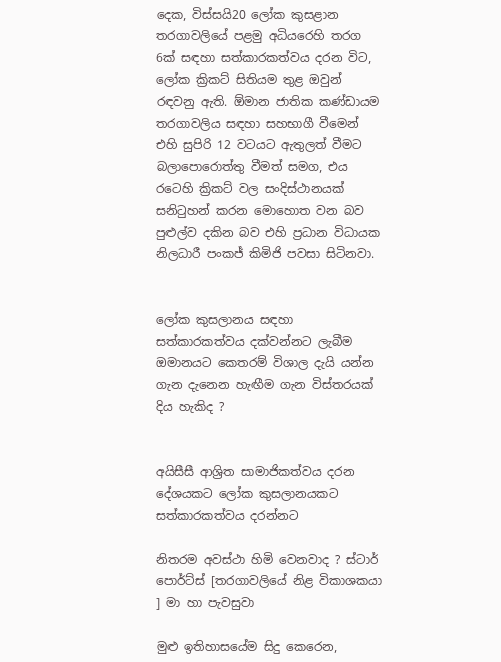දෙක, විස්සයි20 ලෝක කුසළාන තරගාවලියේ පළමු අධියරෙහි තරග 6ක් සඳහා සත්කාරකත්වය දරන විට,  ලෝක ක්‍රිකට් සිතියම තුළ ඔවුන් රඳවනු ඇති. ඕමාන ජාතික කණ්ඩායම තරගාවලිය සඳහා සහභාගී වීමෙන් එහි සුපිරි 12 වටයට ඇතුලත් වීමට බලාපොරොත්තු වීමත් සමග, එය රටෙහි ක්‍රිකට් වල සංදිස්ථානයක් සනිටුහන් කරන මොහොත වන බව පුළුල්ව දකින බව එහි ප්‍රධාන විධායක නිලධාරී පංකජ් කිමිජි පවසා සිටිනවා.


ලෝක කුසලානය සඳහා සත්කාරකත්වය දක්වන්නට ලැබීම ඔමානයට කෙතරම් විශාල දැයි යන්න ගැන දැනෙන හැඟීම ගැන විස්තරයක් දිය හැකිද ?


අයිසීසී ආශ්‍රිත සාමාජිකත්වය දරන දේශයකට ලෝක කුසලානයකට සත්කාරකත්වය දරන්නට

නිතරම අවස්ථා හිමි වෙනවාද ? ස්ටාර් පොර්ට්ස් [තරගාවලියේ නිළ විකාශකයා ] මා හා පැවසුවා

මුළු ඉතිහාසයේම සිදු කෙරෙන,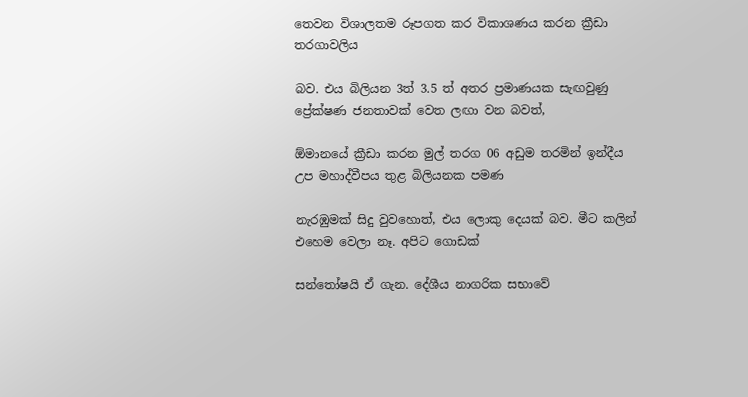තෙවන විශාලතම රූපගත කර විකාශණය කරන ක්‍රීඩා තරගාවලිය

බව. එය බිලියන 3ත් 3.5 ත් අතර ප්‍රමාණයක සැඟවුණු ප්‍රේක්ෂණ ජනතාවක් වෙත ලඟා වන බවත්,

ඕමානයේ ක්‍රීඩා කරන මුල් තරග 06 අඩුම තරමින් ඉන්දීය උප මහාද්වීපය තුළ බිලියනක පමණ

නැරඹුමක් සිදු වුවහොත්, එය ලොකු දෙයක් බව. මීට කලින් එහෙම වෙලා නෑ. අපිට ගොඩක්

සන්තෝෂයි ඒ ගැන. දේශීය නාගරික සභාවේ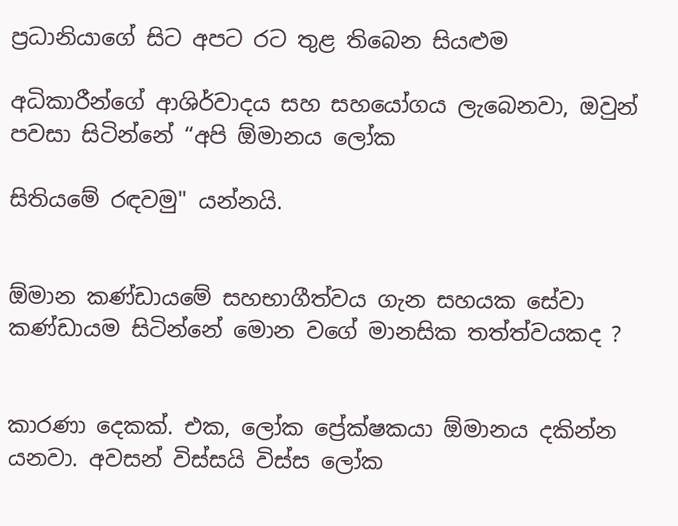ප්‍රධානියාගේ සිට අපට රට තුළ තිබෙන සියළුම

අධිකාරීන්ගේ ආශිර්වාදය සහ සහයෝගය ලැබෙනවා, ඔවුන් පවසා සිටින්නේ “අපි ඕමානය ලෝක

සිතියමේ රඳවමු" යන්නයි.


ඕමාන කණ්ඩායමේ සහභාගීත්වය ගැන සහයක සේවා කණ්ඩායම සිටින්නේ මොන වගේ මානසික තත්ත්වයකද ?


කාරණා දෙකක්. එක, ලෝක ප්‍රේක්ෂකයා ඕමානය දකින්න යනවා. අවසන් විස්සයි විස්ස ලෝක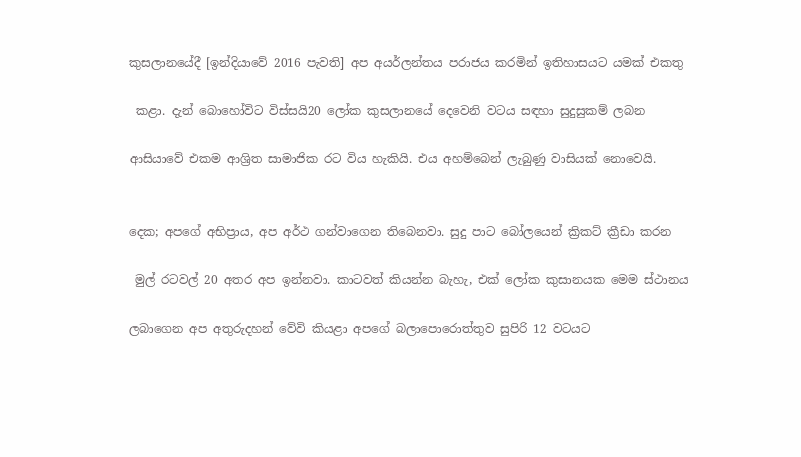කුසලානයේදී [ඉන්දියාවේ 2016 පැවති] අප අයර්ලන්තය පරාජය කරමින් ඉතිහාසයට යමක් එකතු

 කළා. දැන් බොහෝවිට විස්සයි20 ලෝක කුසලානයේ දෙවෙනි වටය සඳහා සුදුසුකම් ලබන

ආසියාවේ එකම ආශ්‍රිත සාමාජික රට විය හැකියි. එය අහම්බෙන් ලැබුණු වාසියක් නොවෙයි.


දෙක; අපගේ අභිප්‍රාය, අප අර්ථ ගන්වාගෙන තිබෙනවා. සුදු පාට බෝලයෙන් ක්‍රිකට් ක්‍රීඩා කරන

 මුල් රටවල් 20 අතර අප ඉන්නවා. කාටවත් කියන්න බැහැ, එක් ලෝක කුසානයක මෙම ස්ථානය

ලබාගෙන අප අතුරුදහන් වේවි කියළා අපගේ බලාපොරොත්තුව සුපිරි 12 වටයට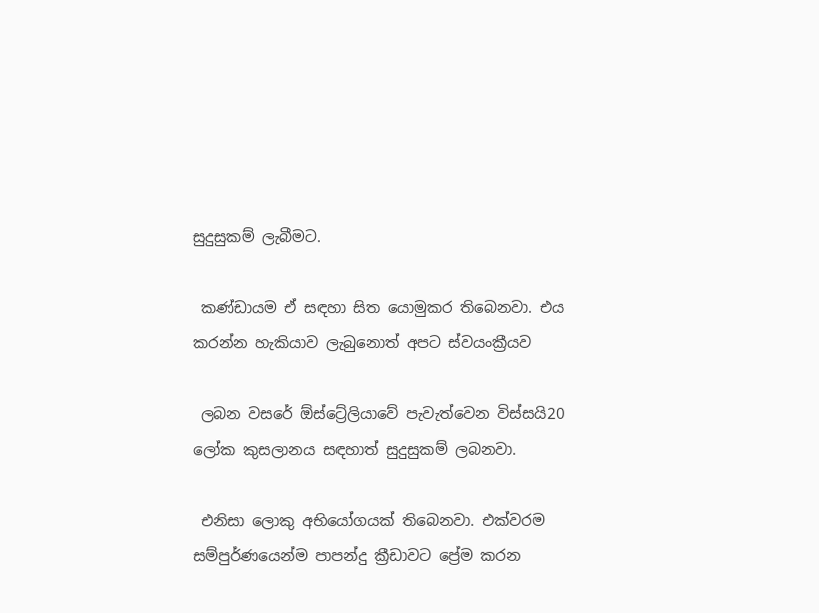සුදුසුකම් ලැබීමට.

 කණ්ඩායම ඒ සඳහා සිත යොමුකර තිබෙනවා. එය කරන්න හැකියාව ලැබුනොත් අපට ස්වයංක්‍රීයව

 ලබන වසරේ ඕස්ට්‍රේලියාවේ පැවැත්වෙන විස්සයි20 ලෝක කුසලානය සඳහාත් සුදුසුකම් ලබනවා.

 එනිසා ලොකු අභියෝගයක් තිබෙනවා. එක්වරම සම්පුර්ණයෙන්ම පාපන්දු ක්‍රීඩාවට ප්‍රේම කරන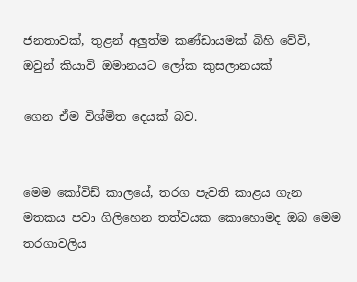ජනතාවක්, තුළන් අලුත්ම කණ්ඩායමක් බිහි වේවි, ඔවුන් කියාවි ඔමානයට ලෝක කුසලානයක්

ගෙන ඒම විශ්මිත දෙයක් බව.


මෙම කෝවිඩ් කාලයේ, තරග පැවති කාළය ගැන මතකය පවා ගිලිහෙන තත්වයක කොහොමද ඔබ මෙම තරගාවලිය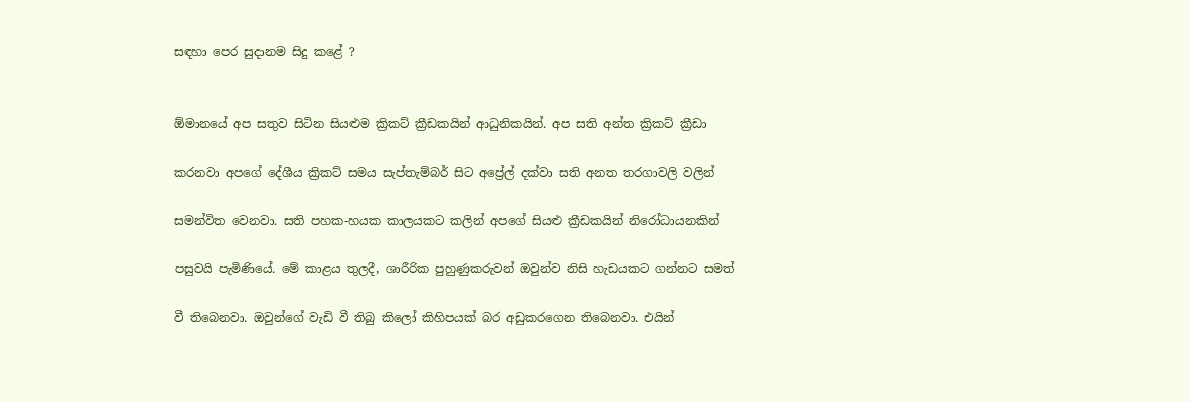සඳහා පෙර සුදානම සිදු කළේ ?


ඕමානයේ අප සතුව සිටින සියළුම ක්‍රිකට් ක්‍රීඩකයින් ආධුනිකයින්. අප සති අන්ත ක්‍රිකට් ක්‍රීඩා

කරනවා අපගේ දේශීය ක්‍රිකට් සමය සැප්තැම්බර් සිට අප්‍රේල් දක්වා සති අනත තරගාවලි වලින්

සමන්විත වෙනවා. සති පහක-හයක කාලයකට කලින් අපගේ සියළු ක්‍රීඩකයින් නිරෝධායනකින්

පසුවයි පැමිණියේ. මේ කාළය තුලදී, ශාරීරික පුහුණුකරුවන් ඔවුන්ව නිසි හැඩයකට ගන්නට සමත්

වී තිබෙනවා. ඔවුන්ගේ වැඩි වී තිබු කිලෝ කිහිපයක් බර අඩුකරගෙන තිබෙනවා. එයින්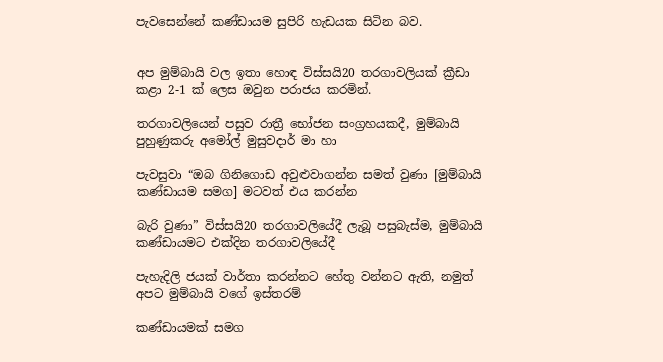පැවසෙන්නේ කණ්ඩායම සුපිරි හැඩයක සිටින බව.


අප මුම්බායි වල ඉතා හොඳ විස්සයි20 තරගාවලියක් ක්‍රීඩා කළා 2-1 ක් ලෙස ඔවුන පරාජය කරමින්.

තරගාවලියෙන් පසුව රාත්‍රී භෝජන සංග්‍රහයකදී, මුම්බායි පුහුණුකරු අමෝල් මුසුවදාර් මා හා

පැවසුවා “ඔබ ගිනිගොඩ අවුළුවාගන්න සමත් වුණා [මුම්බායි කණ්ඩායම සමග] මටවත් එය කරන්න

බැරි වුණා” විස්සයි20 තරගාවලියේදී ලැබූ පසුබැස්ම, මුම්බායි කණ්ඩායමට එක්දින තරගාවලියේදී

පැහැදිලි ජයක් වාර්තා කරන්නට හේතු වන්නට ඇති, නමුත් අපට මුම්බායි වගේ ඉස්තරම්

කණ්ඩායමක් සමග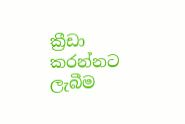ක්‍රීඩා කරන්නට ලැබීම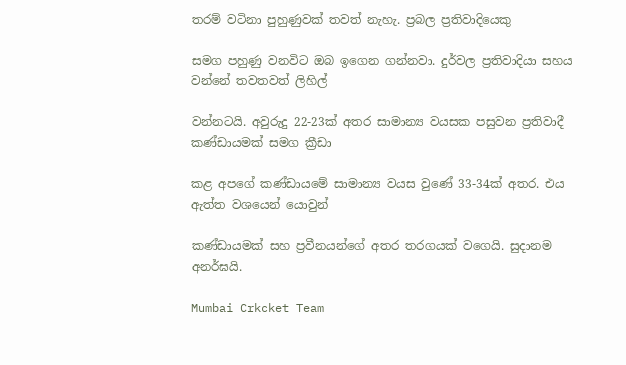තරම් වටිනා පුහුණුවක් තවත් නැහැ. ප්‍රබල ප්‍රතිවාදියෙකු

සමග පහුණු වනවිට ඔබ ඉගෙන ගන්නවා. දුර්වල ප්‍රතිවාදියා සහය වන්නේ තවතවත් ලිහිල්

වන්නටයි. අවුරුදු 22-23ක් අත‍ර සාමාන්‍ය වයසක පසුවන ප්‍රතිවාදී කණ්ඩායමක් සමග ක්‍රීඩා

කළ අපගේ කණ්ඩායමේ සාමාන්‍ය වයස වුණේ 33-34ක් අතර. එය ඇත්ත වශයෙන් යොවුන්

කණ්ඩායමක් සහ ප්‍රවීනයන්ගේ අතර තරගයක් වගෙයි. සුදානම අනර්ඝයි.

Mumbai Crkcket Team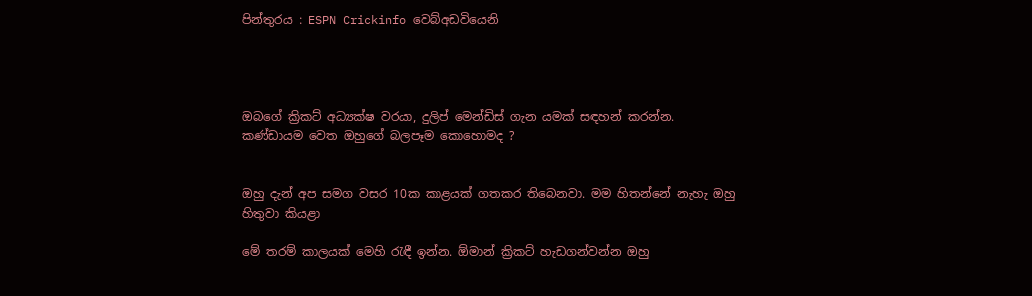පින්තුරය : ESPN Crickinfo වෙබ්අඩවියෙනි




ඔබගේ ක්‍රිකට් අධ්‍යක්ෂ වරයා, දුලිප් මෙන්ඩිස් ගැන යමක් සඳහන් කරන්න. කණ්ඩායම වෙත ඔහුගේ බලපෑම කොහොමද ?


ඔහු දැන් අප සමග වසර 10ක කාළයක් ගතකර තිබෙනවා. මම හිතන්නේ නැහැ ඔහු හිතුවා කියළා

මේ තරම් කාලයක් මෙහි රැඳී ඉන්න. ඕමාන් ක්‍රිකට් හැඩගන්වන්න ඔහු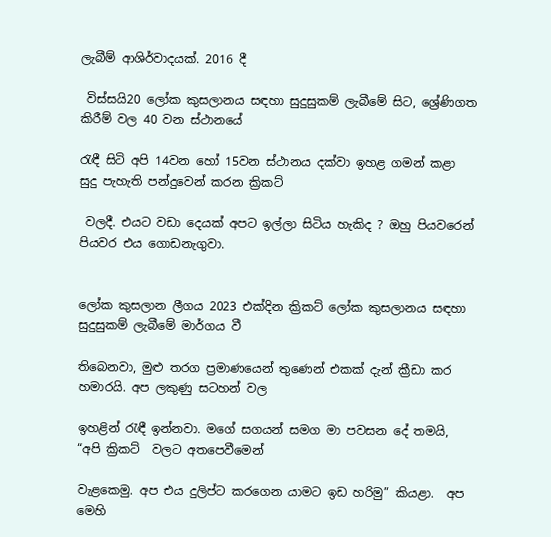ලැබීම් ආශිර්වාදයක්. 2016 දී

 විස්සයි20 ලෝක කුසලානය සඳහා සුදුසුකම් ලැබීමේ සිට, ශ්‍රේණිගත කිරීම් වල 40 වන ස්ථානයේ

රැඳී සිටි අපි 14වන හෝ 15වන ස්ථානය දක්වා ඉහළ ගමන් කළා සුදු පැහැති පන්දුවෙන් කරන ක්‍රිකට්

 වලදී. එයට වඩා දෙයක් අපට ඉල්ලා සිටිය හැකිද ? ඔහු පියවරෙන් පියවර එය ගොඩනැගුවා.


ලෝක කුසලාන ලීගය 2023 එක්දින ක්‍රිකට් ලෝක කුසලානය සඳහා සුදුසුකම් ලැබීමේ මාර්ගය වී

තිබෙනවා, මුළු තරග ප්‍රමාණයෙන් තුණෙන් එකක් දැන් ක්‍රීඩා කර හමාරයි. අප ලකුණු සටහන් වල

ඉහළින් රැඳී ඉන්නවා. මගේ සගයන් සමග මා පවසන දේ තමයි, “අපි ක්‍රිකට්  වලට අතපෙවීමෙන්

වැළකෙමු. අප එය දුලිප්ට කරගෙන යාමට ඉඩ හරිමු” කියළා.  අප මෙහි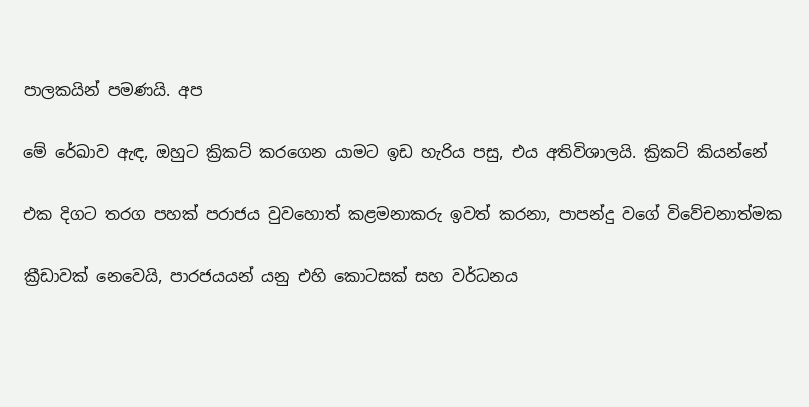පාලකයින් පමණයි. අප

මේ රේඛාව ඇඳ, ඔහුට ක්‍රිකට් කරගෙන යාමට ඉඩ හැරිය පසු, එය අතිවිශාලයි. ක්‍රිකට් කියන්නේ

එක දිගට තරග පහක් පරාජය වුවහොත් කළමනාකරු ඉවත් කරනා, පාපන්දු වගේ විවේචනාත්මක

ක්‍රීඩාවක් නෙවෙයි, පාරජයයන් යනු එහි කොටසක් සහ වර්ධනය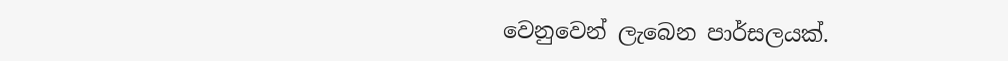වෙනුවෙන් ලැබෙන පාර්සලයක්.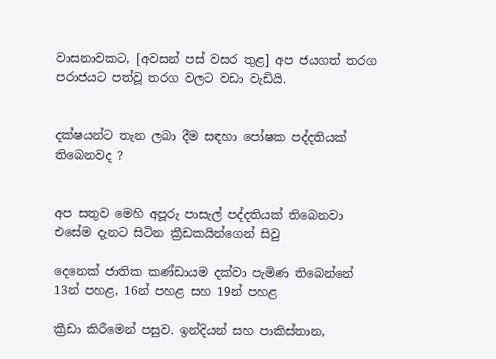වාසනාවකට, [අවසන් පස් වසර තුළ] අප ජයගත් තරග පරාජයට පත්වූ තරග වලට වඩා වැඩියි.


දක්ෂයන්ට තැන ලබා දීම සඳහා පෝෂක පද්දතියක් තිබෙනවද ?


අප සතුව මෙහි අපූරු පාසැල් පද්දතියක් තිබෙනවා එසේම දැනට සිටින ක්‍රීඩකයින්ගෙන් සිවු

දෙනෙක් ජාතික කණ්ඩායම දක්වා පැමිණ තිබෙන්නේ 13න් පහළ, 16න් පහළ සහ 19න් පහළ

ක්‍රීඩා කිරීමෙන් පසුව. ඉන්දියන් සහ පාකිස්තාන,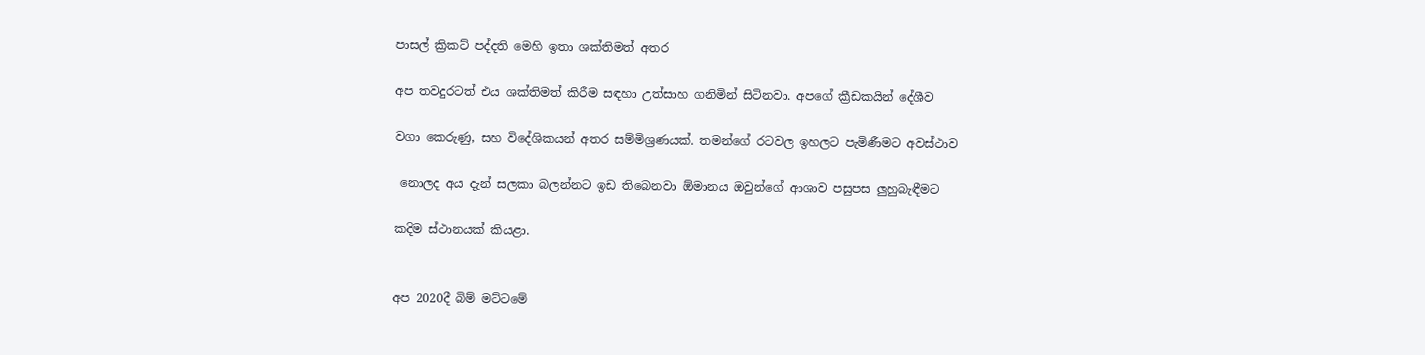පාසල් ක්‍රිකට් පද්දති මෙහි ඉතා ශක්තිමත් අතර

අප තවදුරටත් එය ශක්තිමත් කිරීම සඳහා උත්සාහ ගනිමින් සිටිනවා. අපගේ ක්‍රීඩකයින් දේශීව

වගා කෙරුණු, සහ විදේශිකයන් අතර සම්මිශ්‍රණයක්. තමන්ගේ රටවල ඉහලට පැමිණීමට අවස්ථාව

 නොලද අය දැන් සලකා බලන්නට ඉඩ තිබෙනවා ඕමානය ඔවුන්ගේ ආශාව පසුපස ලුහුබැඳීමට

කදිම ස්ථානයක් කියළා.


අප 2020දී බිම් මට්ටමේ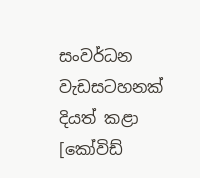සංවර්ධන වැඩසටහනක් දියත් කළා [කෝවිඩ්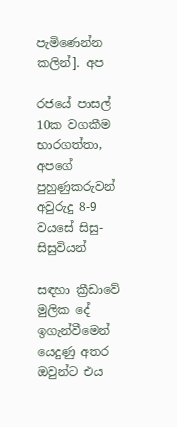පැමිණෙන්න කලින්]. අප

රජයේ පාසල් 10ක වගකීම භාරගත්තා, අපගේ පුහුණුකරුවන් අවුරුදු 8-9 වයසේ සිසු-සිසුවියන්

සඳහා ක්‍රීඩාවේ මුලික දේ ඉගැන්වීමෙන් යෙදුණු අතර ඔවුන්ට එය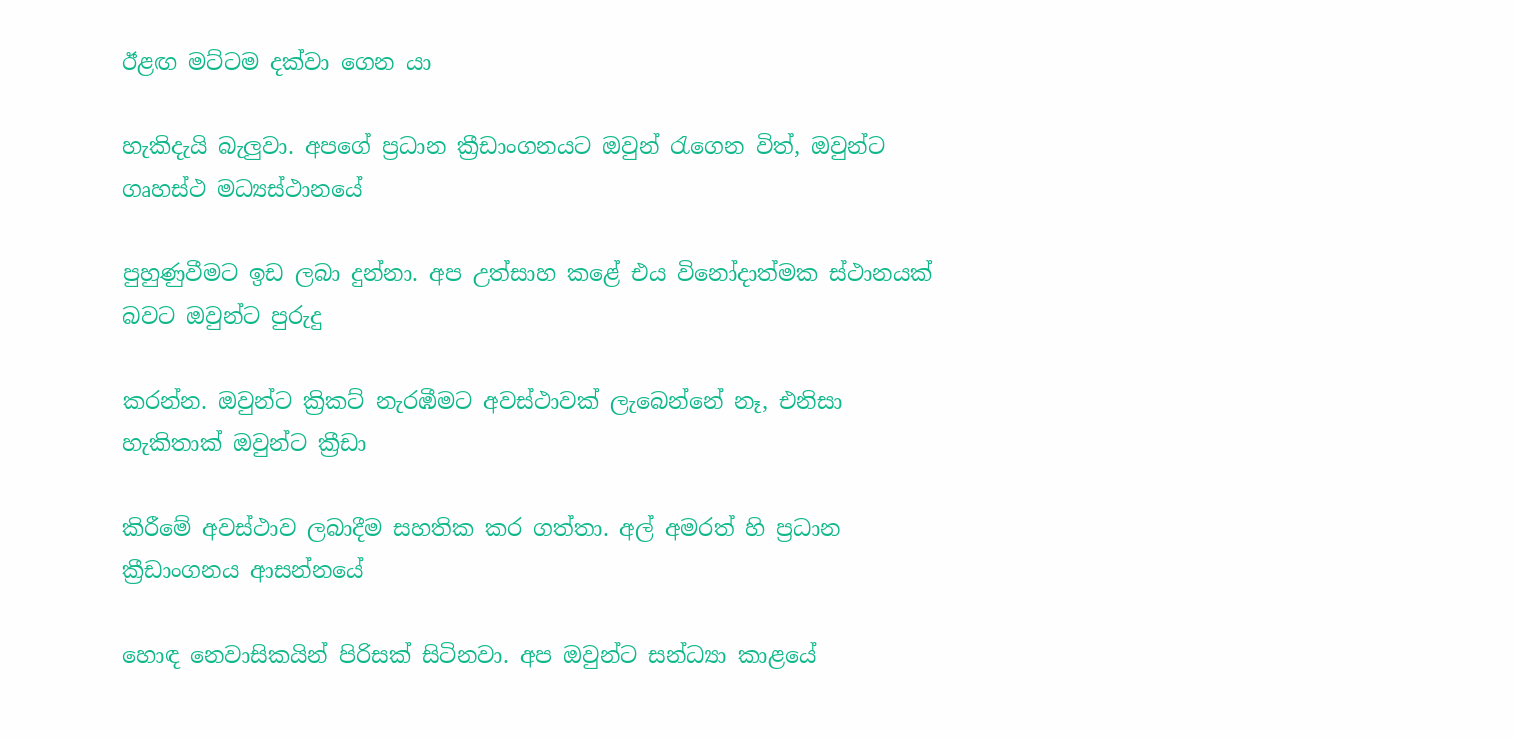ඊළඟ මට්ටම දක්වා ගෙන යා

හැකිදැයි බැලුවා. අපගේ ප්‍රධාන ක්‍රීඩාංගනයට ඔවුන් රැගෙන විත්, ඔවුන්ට ගෘහස්ථ මධ්‍යස්ථානයේ

පුහුණුවීමට ඉඩ ලබා දුන්නා. අප උත්සාහ කළේ එය විනෝදාත්මක ස්ථානයක් බවට ඔවුන්ට පුරුදු

කරන්න. ඔවුන්ට ක්‍රිකට් නැරඹීමට අවස්ථාවක් ලැබෙන්නේ නෑ, එනිසා හැකිතාක් ඔවුන්ට ක්‍රීඩා

කිරීමේ අවස්ථාව ලබාදීම සහතික කර ගත්තා. අල් අමරත් හි ප්‍රධාන ක්‍රීඩාංගනය ආසන්නයේ

හොඳ නෙවාසිකයින් පිරිසක් සිටිනවා. අප ඔවුන්ට සන්ධ්‍යා කාළයේ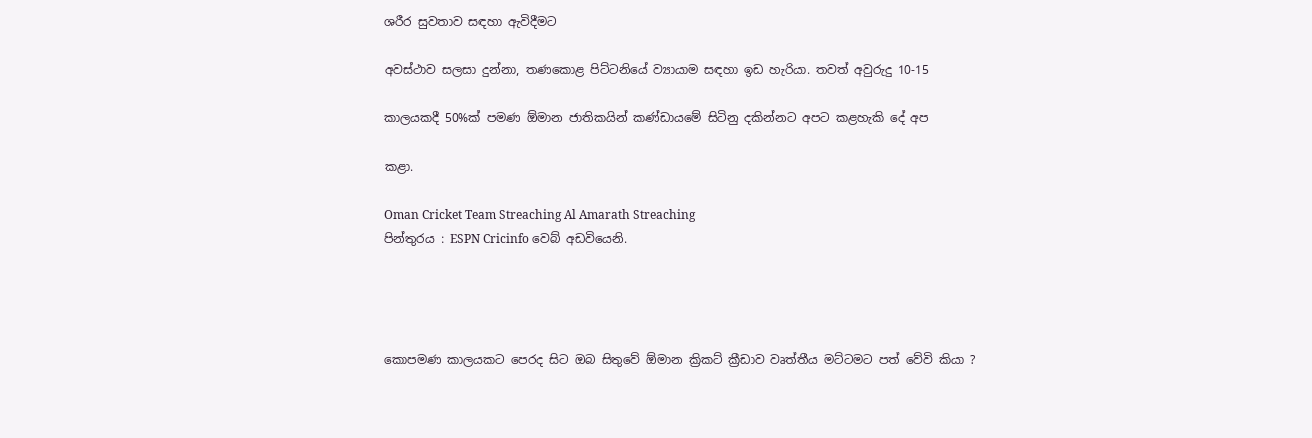ශරීර සුවතාව සඳහා ඇවිදීමට

අවස්ථාව සලසා දුන්නා, තණකොළ පිට්ටනියේ ව්‍යායාම සඳහා ඉඩ හැරියා. තවත් අවුරුදු 10-15

කාලයකදී 50%ක් පමණ ඕමාන ජාතිකයින් කණ්ඩායමේ සිටිනු දකින්නට අපට කළහැකි දේ අප

කළා.

Oman Cricket Team Streaching Al Amarath Streaching
පින්තුරය : ESPN Cricinfo වෙබ් අඩවියෙනි.




කොපමණ කාලයකට පෙරද සිට ඔබ සිතුවේ ඕමාන ක්‍රිකට් ක්‍රීඩාව වෘත්තීය මට්ටමට පත් වේවි කියා ?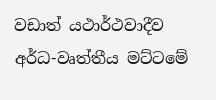වඩාත් යථාර්ථවාදීව අර්ධ-වෘත්තීය මට්ටමේ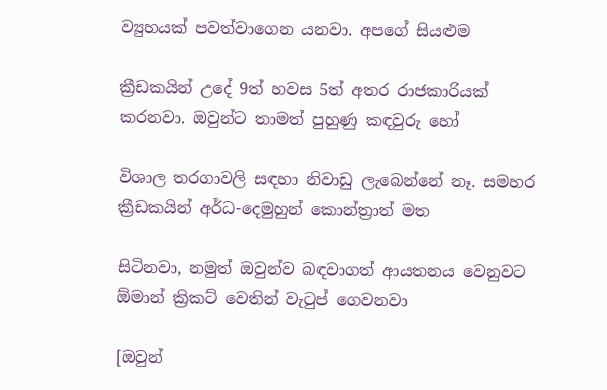ව්‍යුහයක් පවත්වාගෙන යනවා. අපගේ සියළුම

ක්‍රීඩකයින් උදේ 9ත් හවස 5ත් අතර රාජකාරියක් කරනවා. ඔවුන්ට තාමත් පුහුණු කඳවුරු හෝ

විශාල තරගාවලි සඳහා නිවාඩු ලැබෙන්නේ නෑ. සමහර ක්‍රීඩකයින් අර්ධ-දෙමුහුන් කොන්ත්‍රාත් මත

සිටිනවා, නමුත් ඔවුන්ව බඳවාගත් ආයතනය වෙනුවට ඕමාන් ක්‍රිකට් වෙතින් වැටුප් ගෙවනවා

[ඔවුන්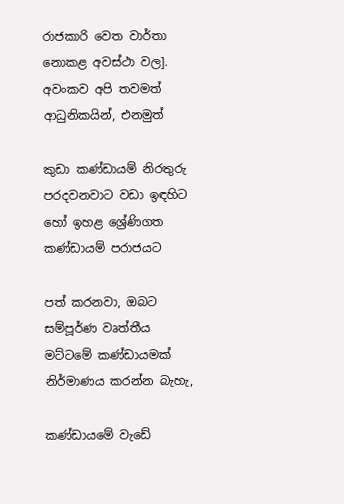රාජකාරි වෙත වාර්තා නොකළ අවස්ථා වල]. අවංකව අපි තවමත් ආධුනිකයින්, එනමුත්

කුඩා කණ්ඩායම් නිරතුරු පරදවනවාට වඩා ඉඳහිට හෝ ඉහළ ශ්‍රේණිගත කණ්ඩායම් පරාජයට

පත් කරනවා, ඔබට සම්පූර්ණ වෘත්තීය මට්ටමේ කණ්ඩායමක් නිර්මාණය කරන්න බැහැ,

කණ්ඩායමේ වැඩේ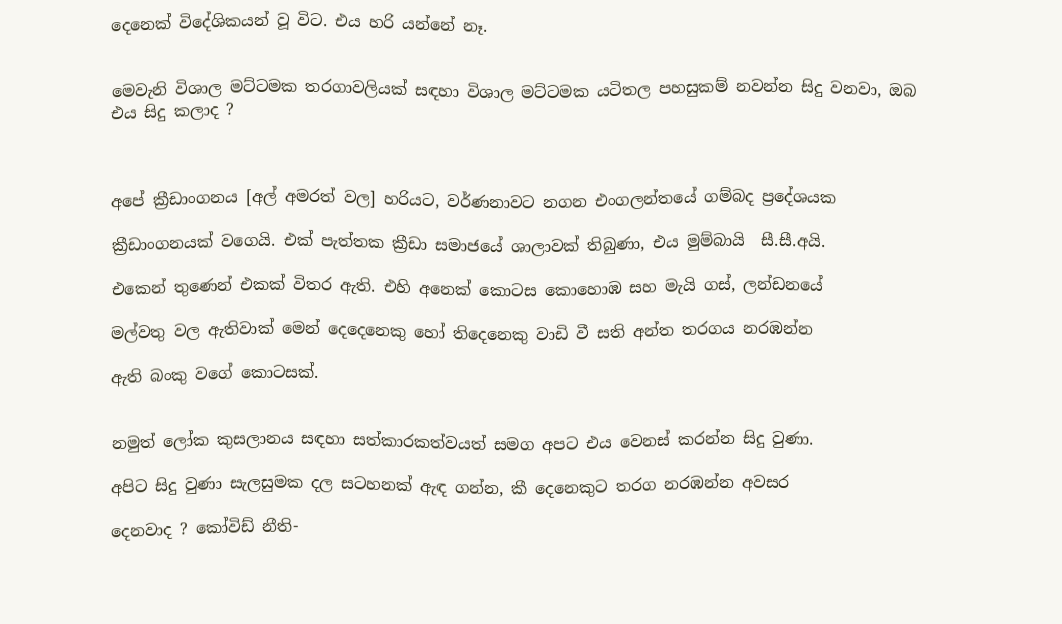දෙනෙක් විදේශිකයන් වූ විට. එය හරි යන්නේ නෑ.


මෙවැනි විශාල මට්ටමක තරගාවලියක් සඳහා විශාල මට්ටමක යටිතල පහසුකම් නවන්න සිදු වනවා, ඔබ එය සිදු කලාද ?



අපේ ක්‍රීඩාංගනය [අල් අමරත් වල] හරියට, වර්ණනාවට නගන එංගලන්තයේ ගම්බද ප්‍රදේශයක

ක්‍රීඩාංගනයක් වගෙයි. එක් පැත්තක ක්‍රීඩා සමාජයේ ශාලාවක් තිබුණා, එය මුම්බායි  සී.සී.අයි.

එකෙන් තුණෙන් එකක් විතර ඇති. එහි අනෙක් කොටස කොහොඹ සහ මැයි ගස්, ලන්ඩනයේ

මල්වතු වල ඇතිවාක් මෙන් දෙදෙනෙකු හෝ තිදෙනෙකු වාඩි වී සති අන්ත තරගය නරඹන්න

ඇති බංකු වගේ කොටසක්.


නමුත් ලෝක කුසලානය සඳහා සත්කාරකත්වයත් සමග අපට එය වෙනස් කරන්න සිදු වුණා.

අපිට සිදු වුණා සැලසුමක දල සටහනක් ඇඳ ගන්න, කී දෙනෙකුට තරග නරඹන්න අවසර

දෙනවාද ? කෝවිඩ් නීති-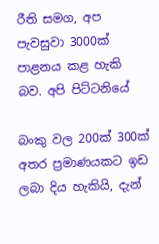රීති සමග, අප පැවසුවා 3000ක් පාළනය කළ හැකි බව. අපි පිට්ටනියේ

බංකු වල 200ක් 300ක් අතර ප්‍රමාණයකට ඉඩ ලබා දිය හැකියි, දැන්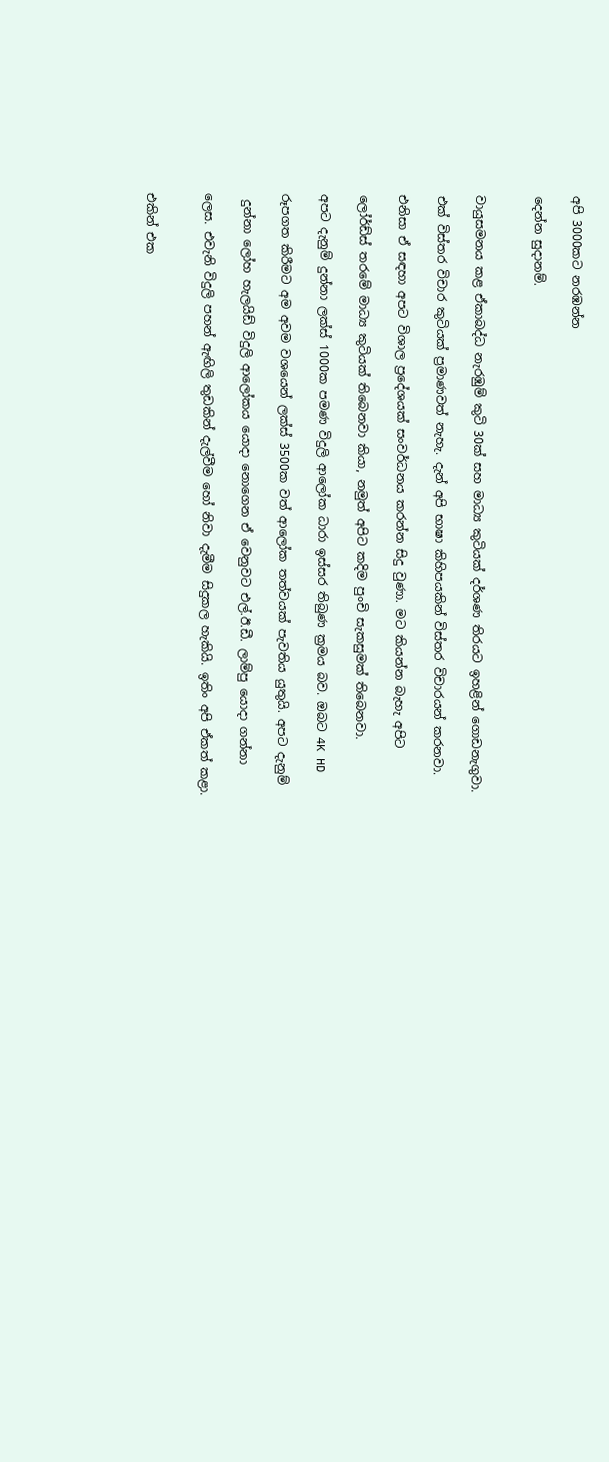අපි 3000කට නරඹන්න

දෙන්න සුදානම්.


වායුසමනය කළ ඒකාබද්ධ නැරඹුම් කුටි 30ක් සහ මාධ්‍ය කුටියක් දර්ශණ තිරයට ඉහළින් ගොඩනැගුවා.

එක් විස්තර විචාර කුටියක් ප්‍රමාණවත් නැහැ. දැන් අපි භාෂා කිහිපයකින් විස්තර විචාරයන් කරනවා.

එනිසා ඒ සඳහා අපට විශාල ප්‍රදේශයක් සංවර්ධනය කරන්න සිදු වුණා. මට කියන්න බැහැ අපිට

ලෝර්ඩ්ස් තරමේ මාධ්‍ය කුටියක් තිබෙනවා කියා, නමුත් අපිට කදිම පුංචි සැකසුමක් තිබෙනවා.

අපට දැනුම් දුන්නා ලක්ස් 1000ක පමණ විදුලි ආලෝක ධාරා ඉස්සර තිබුණ ක්‍රමය බව. ඔබට 4K HD

රූපගත කිරීමට අම අවම වශයෙන් ලක්ස් 3500ක වත් ආලෝක තත්වයක් පැවතිය යුතුයි. අපට දැනුම්

 දුන්නා ලෝහ හැලයිඩ් විදුලි ආලෝකය යොදා නොගෙන ඒ වෙනුවට එල්.ඊ.ඩී. ලාම්පු යොදා ගන්නා

ලෙස. එවැනි විදුලි පහන් ඇඟිලි තුඩකින් දැල්වීම හෝ නිවා දැමීම සිදුකල හැකියි. ඉතිං අපි ඒකත් කළා.


එකින් එක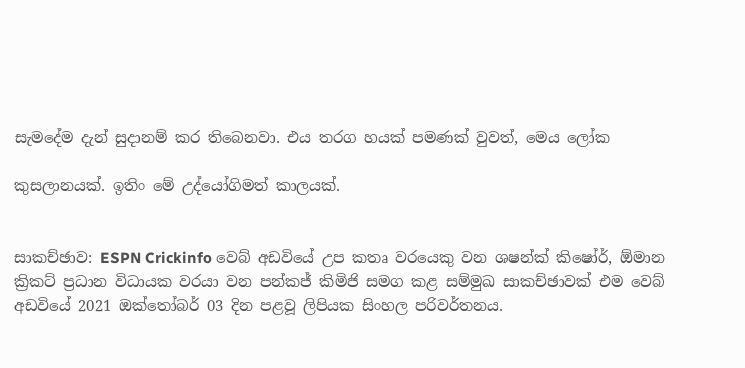සැමදේම දැන් සුදානම් කර තිබෙනවා. එය තරග හයක් පමණක් වුවත්, මෙය ලෝක

කුසලානයක්. ඉතිං මේ උද්යෝගිමත් කාලයක්.


සාකච්ඡාව: ESPN Crickinfo වෙබ් අඩවියේ උප කතෘ වරයෙකු වන ශෂන්ක් කිෂෝර්, ඕමාන ක්‍රිකට් ප්‍රධාන විධායක වරයා වන පන්කජ් කිමිජි සමග කළ සම්මුඛ සාකච්ඡාවක් එම වෙබ් අඩවියේ 2021 ඔක්තෝබර් 03 දින පළවූ ලිපියක සිංහල පරිවර්තනය.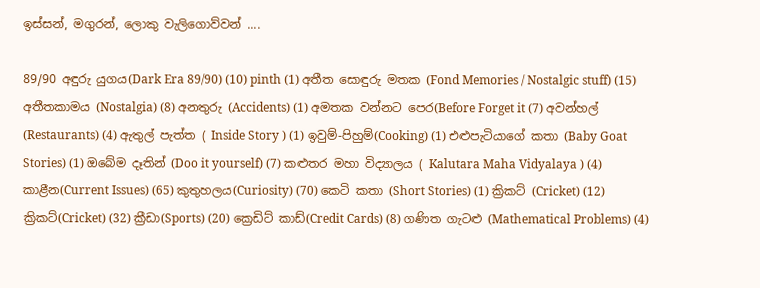ඉස්සන්, මගුරන්, ලොකු වැලිගොව්වන් ....

89/90 අඳුරු යුගය(Dark Era 89/90) (10) pinth (1) අතීත සොඳුරු මතක (Fond Memories / Nostalgic stuff) (15) අතීතකාමය (Nostalgia) (8) අනතුරු (Accidents) (1) අමතක වන්නට පෙර(Before Forget it (7) අවන්හල් (Restaurants) (4) ඇතුල් පැත්ත ( Inside Story ) (1) ඉවුම්-පිහුම්(Cooking) (1) එළුපැටියාගේ කතා (Baby Goat Stories) (1) ඔබේම දෑතින් (Doo it yourself) (7) කළුතර මහා විද්‍යාලය ( Kalutara Maha Vidyalaya ) (4) කාළීන(Current Issues) (65) කුතුහලය(Curiosity) (70) කෙටි කතා (Short Stories) (1) ක්‍රිකට් (Cricket) (12) ක්‍රිකට්(Cricket) (32) ක්‍රීඩා(Sports) (20) ක්‍රෙඩිට් කාඩ්(Credit Cards) (8) ගණිත ගැටළු (Mathematical Problems) (4)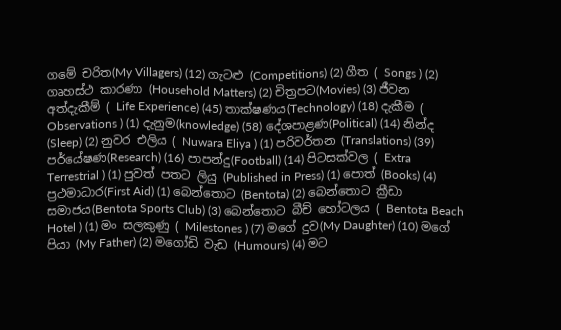ගමේ චරිත(My Villagers) (12) ගැටළු (Competitions) (2) ගීත ( Songs ) (2) ගෘහස්ථ කාරණා (Household Matters) (2) චිත්‍රපට(Movies) (3) ජීවන අත්දැකීම් ( Life Experience) (45) තාක්ෂණය(Technology) (18) දැකීම ( Observations ) (1) දැනුම(knowledge) (58) දේශපාළණ(Political) (14) නින්ද (Sleep) (2) නුවර එලිය ( Nuwara Eliya ) (1) පරිවර්තන (Translations) (39) පර්යේෂණ(Research) (16) පාපන්දු(Football) (14) පිටසක්වල ( Extra Terrestrial ) (1) පුවත් පතට ලියු (Published in Press) (1) පොත් (Books) (4) ප්‍රථමාධාර(First Aid) (1) බෙන්තොට (Bentota) (2) බෙන්තොට ක්‍රීඩා සමාජය(Bentota Sports Club) (3) බෙන්තොට බීච් හෝටලය ( Bentota Beach Hotel ) (1) මං සලකුණු ( Milestones ) (7) මගේ දුව(My Daughter) (10) මගේ පියා (My Father) (2) මගෝඩි වැඩ (Humours) (4) මට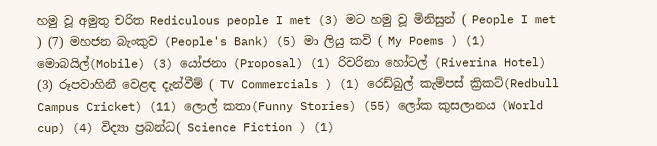හමු වූ අමුතු චරිත Rediculous people I met (3) මට හමු වූ මිනිසුන් ( People I met ) (7) මහජන බැංකුව (People's Bank) (5) මා ලියු කවි ( My Poems ) (1) මොබයිල්(Mobile) (3) යෝජනා (Proposal) (1) රිවරිනා හෝටල් (Riverina Hotel) (3) රූපවාහිනී වෙළඳ දැන්වීම් ( TV Commercials ) (1) රෙඩ්බුල් කැම්පස් ක්‍රිකට්(Redbull Campus Cricket) (11) ලොල් කතා(Funny Stories) (55) ලෝක කුසලානය (World cup) (4) විද්‍යා ප්‍රබන්ධ( Science Fiction ) (1)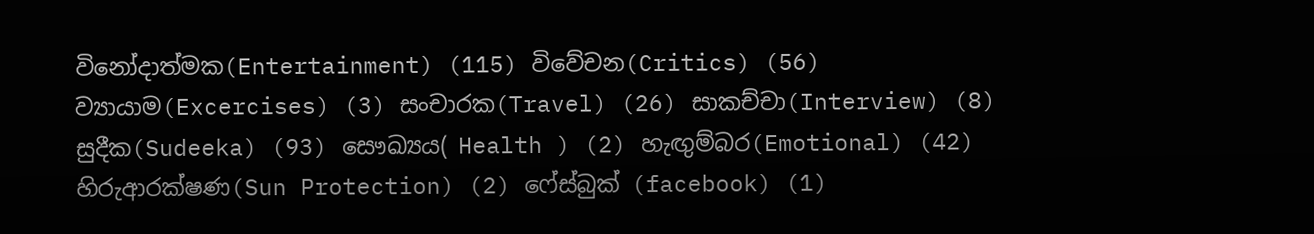විනෝදාත්මක(Entertainment) (115) විවේචන(Critics) (56) ව්‍යායාම(Excercises) (3) සංචාරක(Travel) (26) සාකච්චා(Interview) (8) සුදීක(Sudeeka) (93) සෞඛ්‍යය( Health ) (2) හැඟුම්බර(Emotional) (42) හිරුආරක්ෂණ(Sun Protection) (2) ෆේස්බුක් (facebook) (1)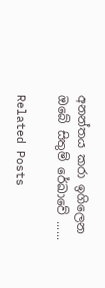අනන්තය කරා ඉගිලෙන ඔබේ සිතුම් රේඛාවේ ......

Related Posts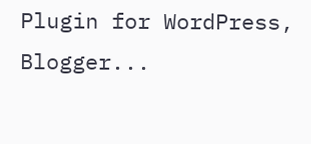Plugin for WordPress, Blogger...